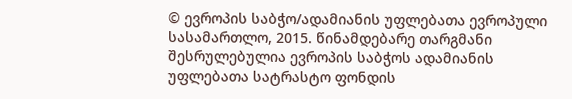© ევროპის საბჭო/ადამიანის უფლებათა ევროპული სასამართლო, 2015. წინამდებარე თარგმანი შესრულებულია ევროპის საბჭოს ადამიანის უფლებათა სატრასტო ფონდის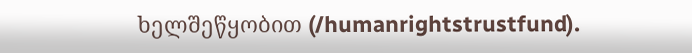ხელშეწყობით (/humanrightstrustfund).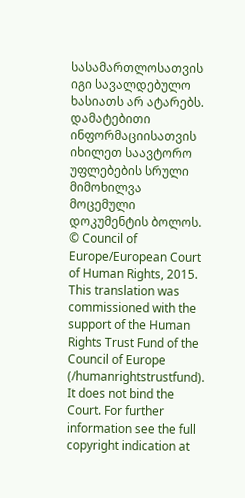სასამართლოსათვის იგი სავალდებულო ხასიათს არ ატარებს. დამატებითი ინფორმაციისათვის იხილეთ საავტორო უფლებების სრული მიმოხილვა მოცემული დოკუმენტის ბოლოს.
© Council of Europe/European Court of Human Rights, 2015. This translation was commissioned with the support of the Human Rights Trust Fund of the Council of Europe (/humanrightstrustfund). It does not bind the Court. For further information see the full copyright indication at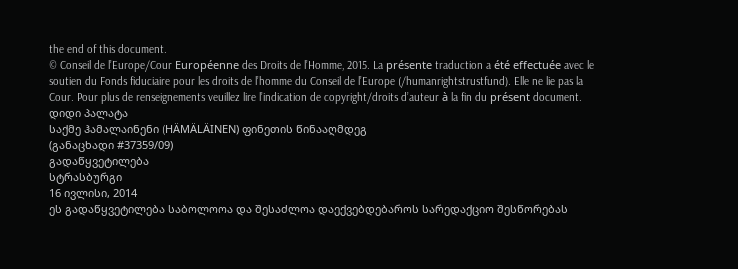the end of this document.
© Conseil de l’Europe/Cour Européenne des Droits de l’Homme, 2015. La présente traduction a été effectuée avec le soutien du Fonds fiduciaire pour les droits de l’homme du Conseil de l’Europe (/humanrightstrustfund). Elle ne lie pas la Cour. Pour plus de renseignements veuillez lire l’indication de copyright/droits d’auteur à la fin du présent document.
დიდი პალატა
საქმე ჰამალაინენი (HÄMÄLÄINEN) ფინეთის წინააღმდეგ
(განაცხადი #37359/09)
გადაწყვეტილება
სტრასბურგი
16 ივლისი, 2014
ეს გადაწყვეტილება საბოლოოა და შესაძლოა დაექვებდებაროს სარედაქციო შესწორებას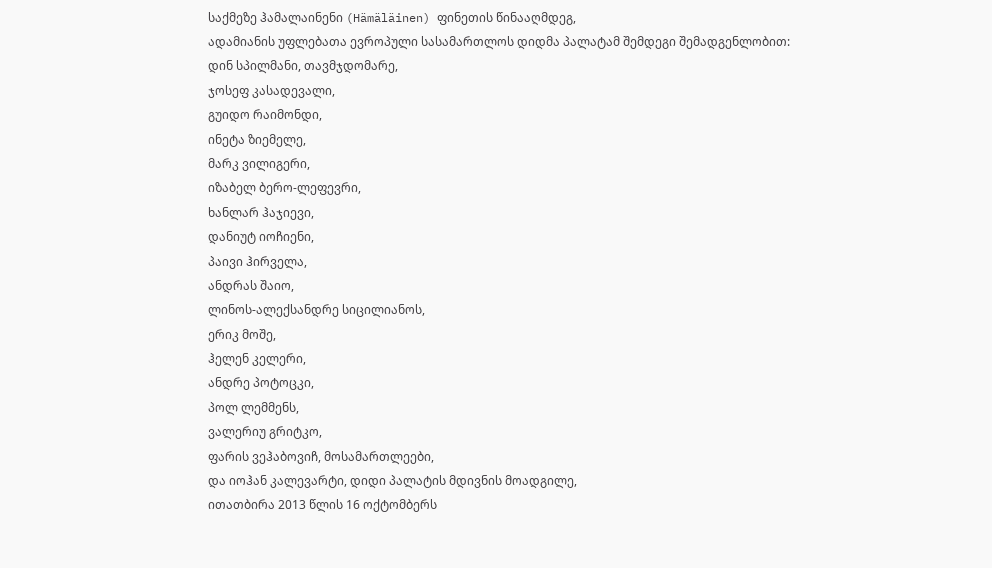საქმეზე ჰამალაინენი (Hämäläinen) ფინეთის წინააღმდეგ,
ადამიანის უფლებათა ევროპული სასამართლოს დიდმა პალატამ შემდეგი შემადგენლობით:
დინ სპილმანი, თავმჯდომარე,
ჯოსეფ კასადევალი,
გუიდო რაიმონდი,
ინეტა ზიემელე,
მარკ ვილიგერი,
იზაბელ ბერო-ლეფევრი,
ხანლარ ჰაჯიევი,
დანიუტ იოჩიენი,
პაივი ჰირველა,
ანდრას შაიო,
ლინოს-ალექსანდრე სიცილიანოს,
ერიკ მოშე,
ჰელენ კელერი,
ანდრე პოტოცკი,
პოლ ლემმენს,
ვალერიუ გრიტკო,
ფარის ვეჰაბოვიჩ, მოსამართლეები,
და იოჰან კალევარტი, დიდი პალატის მდივნის მოადგილე,
ითათბირა 2013 წლის 16 ოქტომბერს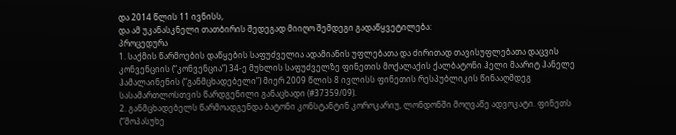და 2014 წლის 11 ივნისს,
და ამ უკანასკნელი თათბირის შედეგად მიიღო შემდეგი გადაწყვეტილება:
პროცედურა
1. საქმის წარმოების დაწყების საფუძველია ადამიანის უფლებათა და ძირითად თავისუფლებათა დაცვის კონვენციის (“კონვენცია”) 34-ე მუხლის საფუძველზე ფინეთის მოქალაქის ქალბატონი ჰელი მაარიტ ჰანელე ჰამალაინენის (“განმცხადებელი”) მიერ 2009 წლის 8 ივლისს ფინეთის რესპუბლიკის წინააღმდეგ სასამართლოსთვის წარდგენილი განაცხადი (#37359/09).
2. განმცხადებელს წარმოადგენდა ბატონი კონსტანტინ კოროკარიუ, ლონდონში მოღვაწე ადვოკატი. ფინეთს (“მოპასუხე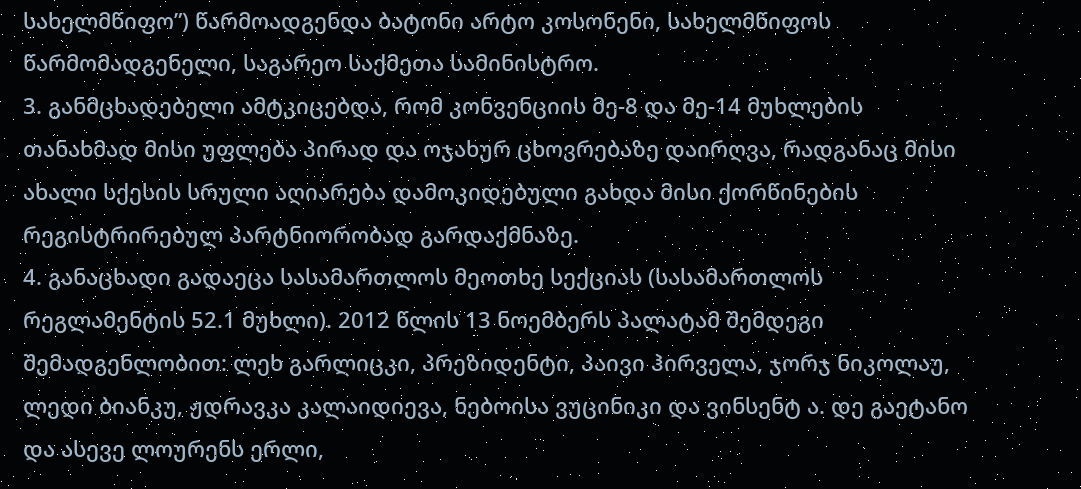სახელმწიფო”) წარმოადგენდა ბატონი არტო კოსონენი, სახელმწიფოს წარმომადგენელი, საგარეო საქმეთა სამინისტრო.
3. განმცხადებელი ამტკიცებდა, რომ კონვენციის მე-8 და მე-14 მუხლების თანახმად მისი უფლება პირად და ოჯახურ ცხოვრებაზე დაირღვა, რადგანაც მისი ახალი სქესის სრული აღიარება დამოკიდებული გახდა მისი ქორწინების რეგისტრირებულ პარტნიორობად გარდაქმნაზე.
4. განაცხადი გადაეცა სასამართლოს მეოთხე სექციას (სასამართლოს რეგლამენტის 52.1 მუხლი). 2012 წლის 13 ნოემბერს პალატამ შემდეგი შემადგენლობით: ლეხ გარლიცკი, პრეზიდენტი, პაივი ჰირველა, ჯორჯ ნიკოლაუ, ლედი ბიანკუ, ჟდრავკა კალაიდიევა, ნებოისა ვუცინიკი და ვინსენტ ა. დე გაეტანო და ასევე ლოურენს ერლი,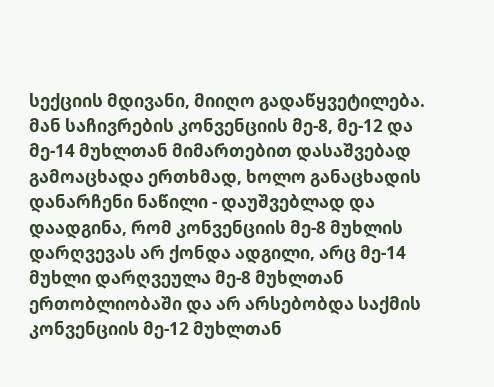სექციის მდივანი, მიიღო გადაწყვეტილება. მან საჩივრების კონვენციის მე-8, მე-12 და მე-14 მუხლთან მიმართებით დასაშვებად გამოაცხადა ერთხმად, ხოლო განაცხადის დანარჩენი ნაწილი - დაუშვებლად და დაადგინა, რომ კონვენციის მე-8 მუხლის დარღვევას არ ქონდა ადგილი, არც მე-14 მუხლი დარღვეულა მე-8 მუხლთან ერთობლიობაში და არ არსებობდა საქმის კონვენციის მე-12 მუხლთან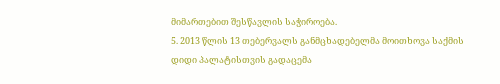მიმართებით შესწავლის საჭიროება.
5. 2013 წლის 13 თებერვალს განმცხადებელმა მოითხოვა საქმის დიდი პალატისთვის გადაცემა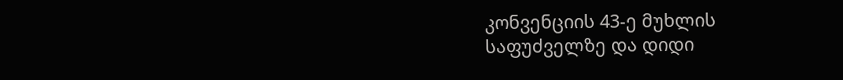კონვენციის 43-ე მუხლის საფუძველზე და დიდი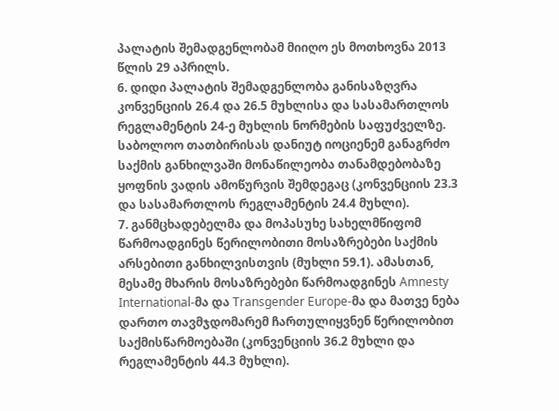პალატის შემადგენლობამ მიიღო ეს მოთხოვნა 2013 წლის 29 აპრილს.
6. დიდი პალატის შემადგენლობა განისაზღვრა კონვენციის 26.4 და 26.5 მუხლისა და სასამართლოს რეგლამენტის 24-ე მუხლის ნორმების საფუძველზე. საბოლოო თათბირისას დანიუტ იოციენემ განაგრძო საქმის განხილვაში მონაწილეობა თანამდებობაზე ყოფნის ვადის ამოწურვის შემდეგაც (კონვენციის 23.3 და სასამართლოს რეგლამენტის 24.4 მუხლი).
7. განმცხადებელმა და მოპასუხე სახელმწიფომ წარმოადგინეს წერილობითი მოსაზრებები საქმის არსებითი განხილვისთვის (მუხლი 59.1). ამასთან, მესამე მხარის მოსაზრებები წარმოადგინეს Amnesty International-მა და Transgender Europe-მა და მათვე ნება დართო თავმჯდომარემ ჩართულიყვნენ წერილობით საქმისწარმოებაში (კონვენციის 36.2 მუხლი და რეგლამენტის 44.3 მუხლი).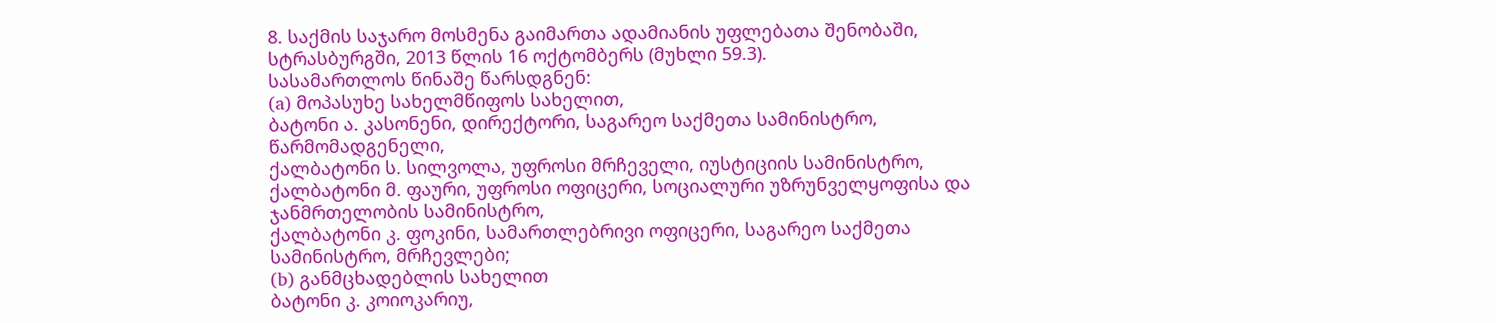8. საქმის საჯარო მოსმენა გაიმართა ადამიანის უფლებათა შენობაში, სტრასბურგში, 2013 წლის 16 ოქტომბერს (მუხლი 59.3).
სასამართლოს წინაშე წარსდგნენ:
(a) მოპასუხე სახელმწიფოს სახელით,
ბატონი ა. კასონენი, დირექტორი, საგარეო საქმეთა სამინისტრო, წარმომადგენელი,
ქალბატონი ს. სილვოლა, უფროსი მრჩეველი, იუსტიციის სამინისტრო,
ქალბატონი მ. ფაური, უფროსი ოფიცერი, სოციალური უზრუნველყოფისა და ჯანმრთელობის სამინისტრო,
ქალბატონი კ. ფოკინი, სამართლებრივი ოფიცერი, საგარეო საქმეთა სამინისტრო, მრჩევლები;
(b) განმცხადებლის სახელით
ბატონი კ. კოიოკარიუ,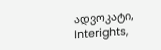ადვოკატი, Interights,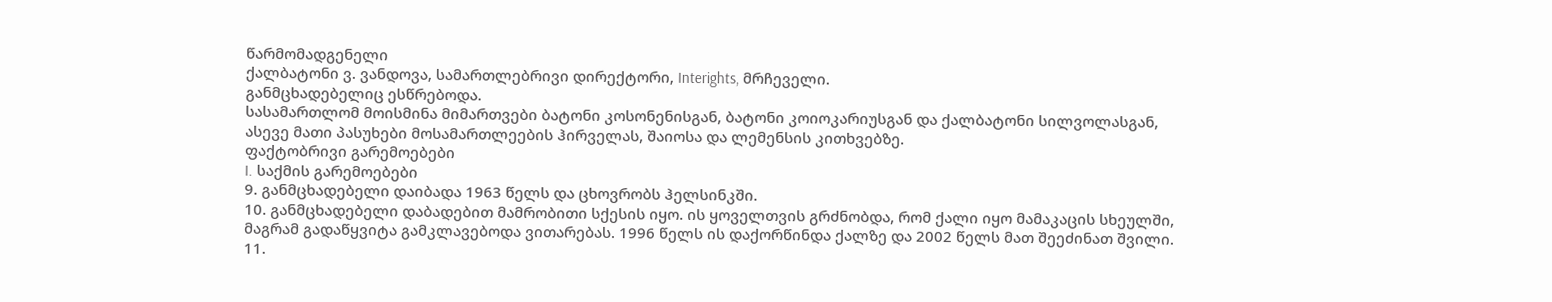წარმომადგენელი
ქალბატონი ვ. ვანდოვა, სამართლებრივი დირექტორი, Interights, მრჩეველი.
განმცხადებელიც ესწრებოდა.
სასამართლომ მოისმინა მიმართვები ბატონი კოსონენისგან, ბატონი კოიოკარიუსგან და ქალბატონი სილვოლასგან, ასევე მათი პასუხები მოსამართლეების ჰირველას, შაიოსა და ლემენსის კითხვებზე.
ფაქტობრივი გარემოებები
I. საქმის გარემოებები
9. განმცხადებელი დაიბადა 1963 წელს და ცხოვრობს ჰელსინკში.
10. განმცხადებელი დაბადებით მამრობითი სქესის იყო. ის ყოველთვის გრძნობდა, რომ ქალი იყო მამაკაცის სხეულში, მაგრამ გადაწყვიტა გამკლავებოდა ვითარებას. 1996 წელს ის დაქორწინდა ქალზე და 2002 წელს მათ შეეძინათ შვილი.
11.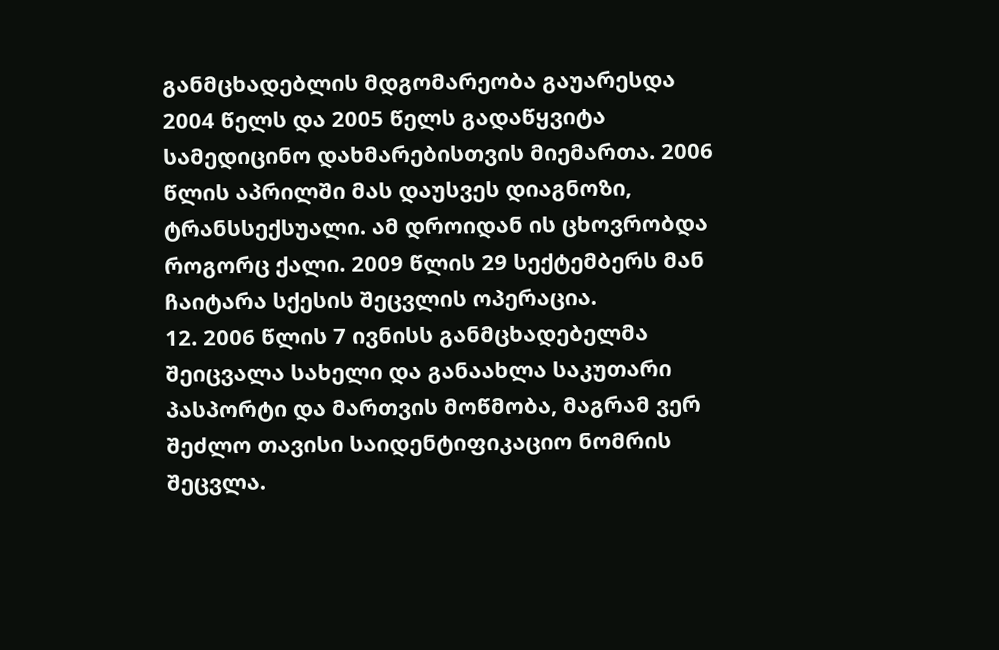განმცხადებლის მდგომარეობა გაუარესდა 2004 წელს და 2005 წელს გადაწყვიტა სამედიცინო დახმარებისთვის მიემართა. 2006 წლის აპრილში მას დაუსვეს დიაგნოზი, ტრანსსექსუალი. ამ დროიდან ის ცხოვრობდა როგორც ქალი. 2009 წლის 29 სექტემბერს მან ჩაიტარა სქესის შეცვლის ოპერაცია.
12. 2006 წლის 7 ივნისს განმცხადებელმა შეიცვალა სახელი და განაახლა საკუთარი პასპორტი და მართვის მოწმობა, მაგრამ ვერ შეძლო თავისი საიდენტიფიკაციო ნომრის შეცვლა.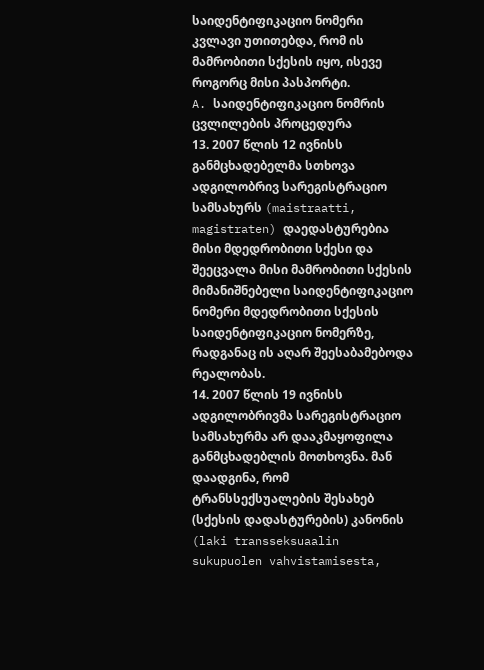საიდენტიფიკაციო ნომერი კვლავი უთითებდა, რომ ის მამრობითი სქესის იყო, ისევე როგორც მისი პასპორტი.
A. საიდენტიფიკაციო ნომრის ცვლილების პროცედურა
13. 2007 წლის 12 ივნისს განმცხადებელმა სთხოვა ადგილობრივ სარეგისტრაციო სამსახურს (maistraatti, magistraten) დაედასტურებია მისი მდედრობითი სქესი და შეეცვალა მისი მამრობითი სქესის მიმანიშნებელი საიდენტიფიკაციო ნომერი მდედრობითი სქესის საიდენტიფიკაციო ნომერზე, რადგანაც ის აღარ შეესაბამებოდა რეალობას.
14. 2007 წლის 19 ივნისს ადგილობრივმა სარეგისტრაციო სამსახურმა არ დააკმაყოფილა განმცხადებლის მოთხოვნა. მან დაადგინა, რომ ტრანსსექსუალების შესახებ (სქესის დადასტურების) კანონის (laki transseksuaalin sukupuolen vahvistamisesta,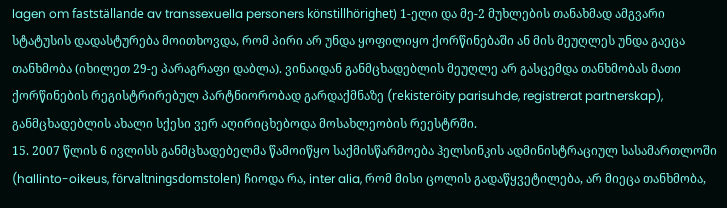lagen om fastställande av transsexuella personers könstillhörighet) 1-ელი და მე-2 მუხლების თანახმად ამგვარი სტატუსის დადასტურება მოითხოვდა, რომ პირი არ უნდა ყოფილიყო ქორწინებაში ან მის მეუღლეს უნდა გაეცა თანხმობა (იხილეთ 29-ე პარაგრაფი დაბლა). ვინაიდან განმცხადებლის მეუღლე არ გასცემდა თანხმობას მათი ქორწინების რეგისტრირებულ პარტნიორობად გარდაქმნაზე (rekisteröity parisuhde, registrerat partnerskap), განმცხადებლის ახალი სქესი ვერ აღირიცხებოდა მოსახლეობის რეესტრში.
15. 2007 წლის 6 ივლისს განმცხადებელმა წამოიწყო საქმისწარმოება ჰელსინკის ადმინისტრაციულ სასამართლოში (hallinto-oikeus, förvaltningsdomstolen) ჩიოდა რა, inter alia, რომ მისი ცოლის გადაწყვეტილება, არ მიეცა თანხმობა,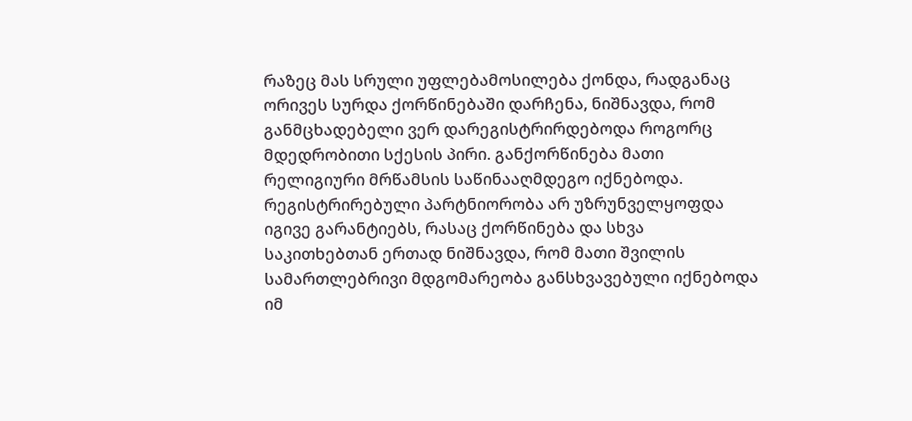რაზეც მას სრული უფლებამოსილება ქონდა, რადგანაც ორივეს სურდა ქორწინებაში დარჩენა, ნიშნავდა, რომ განმცხადებელი ვერ დარეგისტრირდებოდა როგორც მდედრობითი სქესის პირი. განქორწინება მათი რელიგიური მრწამსის საწინააღმდეგო იქნებოდა. რეგისტრირებული პარტნიორობა არ უზრუნველყოფდა იგივე გარანტიებს, რასაც ქორწინება და სხვა საკითხებთან ერთად ნიშნავდა, რომ მათი შვილის სამართლებრივი მდგომარეობა განსხვავებული იქნებოდა იმ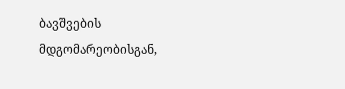ბავშვების მდგომარეობისგან,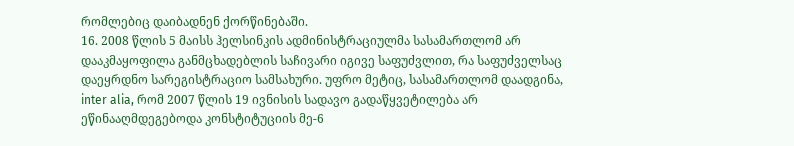რომლებიც დაიბადნენ ქორწინებაში.
16. 2008 წლის 5 მაისს ჰელსინკის ადმინისტრაციულმა სასამართლომ არ დააკმაყოფილა განმცხადებლის საჩივარი იგივე საფუძვლით, რა საფუძველსაც დაეყრდნო სარეგისტრაციო სამსახური. უფრო მეტიც, სასამართლომ დაადგინა, inter alia, რომ 2007 წლის 19 ივნისის სადავო გადაწყვეტილება არ ეწინააღმდეგებოდა კონსტიტუციის მე-6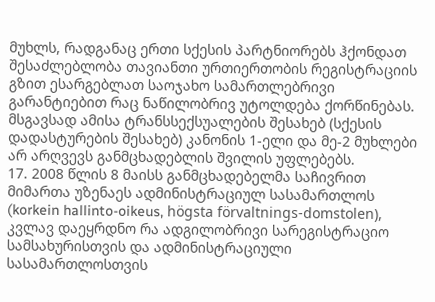მუხლს, რადგანაც ერთი სქესის პარტნიორებს ჰქონდათ შესაძლებლობა თავიანთი ურთიერთობის რეგისტრაციის გზით ესარგებლათ საოჯახო სამართლებრივი გარანტიებით რაც ნაწილობრივ უტოლდება ქორწინებას. მსგავსად ამისა ტრანსსექსუალების შესახებ (სქესის დადასტურების შესახებ) კანონის 1-ელი და მე-2 მუხლები არ არღვევს განმცხადებლის შვილის უფლებებს.
17. 2008 წლის 8 მაისს განმცხადებელმა საჩივრით მიმართა უზენაეს ადმინისტრაციულ სასამართლოს (korkein hallinto-oikeus, högsta förvaltnings-domstolen), კვლავ დაეყრდნო რა ადგილობრივი სარეგისტრაციო სამსახურისთვის და ადმინისტრაციული სასამართლოსთვის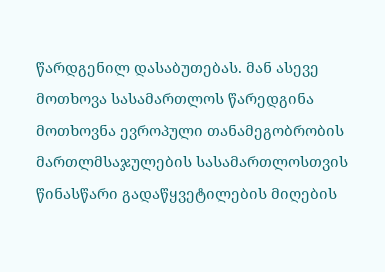წარდგენილ დასაბუთებას. მან ასევე მოთხოვა სასამართლოს წარედგინა მოთხოვნა ევროპული თანამეგობრობის მართლმსაჯულების სასამართლოსთვის წინასწარი გადაწყვეტილების მიღების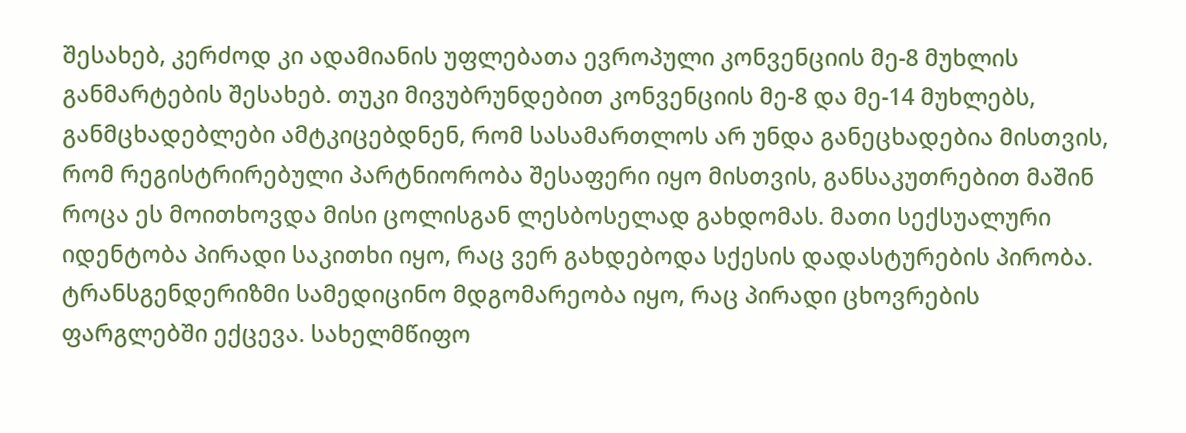შესახებ, კერძოდ კი ადამიანის უფლებათა ევროპული კონვენციის მე-8 მუხლის განმარტების შესახებ. თუკი მივუბრუნდებით კონვენციის მე-8 და მე-14 მუხლებს, განმცხადებლები ამტკიცებდნენ, რომ სასამართლოს არ უნდა განეცხადებია მისთვის, რომ რეგისტრირებული პარტნიორობა შესაფერი იყო მისთვის, განსაკუთრებით მაშინ როცა ეს მოითხოვდა მისი ცოლისგან ლესბოსელად გახდომას. მათი სექსუალური იდენტობა პირადი საკითხი იყო, რაც ვერ გახდებოდა სქესის დადასტურების პირობა. ტრანსგენდერიზმი სამედიცინო მდგომარეობა იყო, რაც პირადი ცხოვრების ფარგლებში ექცევა. სახელმწიფო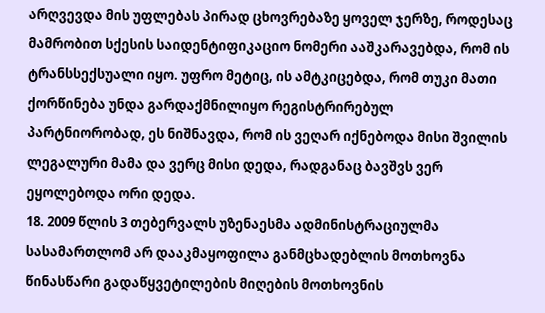არღვევდა მის უფლებას პირად ცხოვრებაზე ყოველ ჯერზე, როდესაც მამრობით სქესის საიდენტიფიკაციო ნომერი ააშკარავებდა, რომ ის ტრანსსექსუალი იყო. უფრო მეტიც, ის ამტკიცებდა, რომ თუკი მათი ქორწინება უნდა გარდაქმნილიყო რეგისტრირებულ პარტნიორობად, ეს ნიშნავდა, რომ ის ვეღარ იქნებოდა მისი შვილის ლეგალური მამა და ვერც მისი დედა, რადგანაც ბავშვს ვერ ეყოლებოდა ორი დედა.
18. 2009 წლის 3 თებერვალს უზენაესმა ადმინისტრაციულმა სასამართლომ არ დააკმაყოფილა განმცხადებლის მოთხოვნა წინასწარი გადაწყვეტილების მიღების მოთხოვნის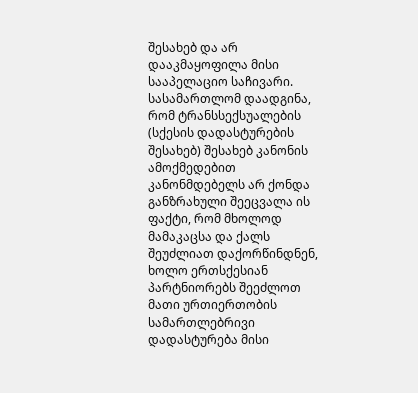შესახებ და არ დააკმაყოფილა მისი სააპელაციო საჩივარი. სასამართლომ დაადგინა, რომ ტრანსსექსუალების (სქესის დადასტურების შესახებ) შესახებ კანონის ამოქმედებით კანონმდებელს არ ქონდა განზრახული შეეცვალა ის ფაქტი, რომ მხოლოდ მამაკაცსა და ქალს შეუძლიათ დაქორწინდნენ, ხოლო ერთსქესიან პარტნიორებს შეეძლოთ მათი ურთიერთობის სამართლებრივი დადასტურება მისი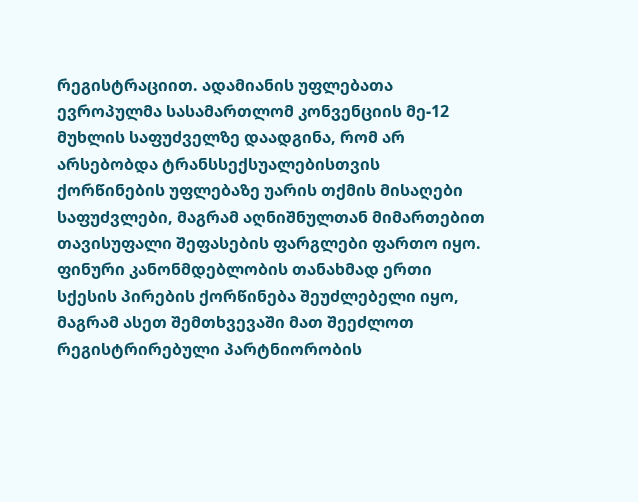რეგისტრაციით. ადამიანის უფლებათა ევროპულმა სასამართლომ კონვენციის მე-12 მუხლის საფუძველზე დაადგინა, რომ არ არსებობდა ტრანსსექსუალებისთვის ქორწინების უფლებაზე უარის თქმის მისაღები საფუძვლები, მაგრამ აღნიშნულთან მიმართებით თავისუფალი შეფასების ფარგლები ფართო იყო. ფინური კანონმდებლობის თანახმად ერთი სქესის პირების ქორწინება შეუძლებელი იყო, მაგრამ ასეთ შემთხვევაში მათ შეეძლოთ რეგისტრირებული პარტნიორობის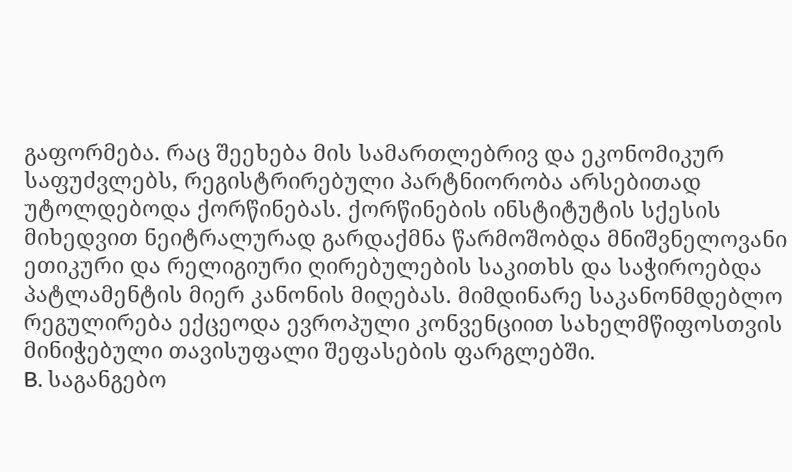გაფორმება. რაც შეეხება მის სამართლებრივ და ეკონომიკურ საფუძვლებს, რეგისტრირებული პარტნიორობა არსებითად უტოლდებოდა ქორწინებას. ქორწინების ინსტიტუტის სქესის მიხედვით ნეიტრალურად გარდაქმნა წარმოშობდა მნიშვნელოვანი ეთიკური და რელიგიური ღირებულების საკითხს და საჭიროებდა პატლამენტის მიერ კანონის მიღებას. მიმდინარე საკანონმდებლო რეგულირება ექცეოდა ევროპული კონვენციით სახელმწიფოსთვის მინიჭებული თავისუფალი შეფასების ფარგლებში.
B. საგანგებო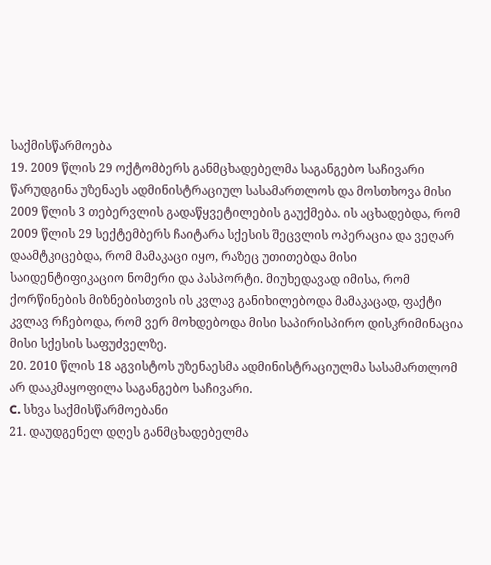საქმისწარმოება
19. 2009 წლის 29 ოქტომბერს განმცხადებელმა საგანგებო საჩივარი წარუდგინა უზენაეს ადმინისტრაციულ სასამართლოს და მოსთხოვა მისი 2009 წლის 3 თებერვლის გადაწყვეტილების გაუქმება. ის აცხადებდა, რომ 2009 წლის 29 სექტემბერს ჩაიტარა სქესის შეცვლის ოპერაცია და ვეღარ დაამტკიცებდა, რომ მამაკაცი იყო, რაზეც უთითებდა მისი საიდენტიფიკაციო ნომერი და პასპორტი. მიუხედავად იმისა, რომ ქორწინების მიზნებისთვის ის კვლავ განიხილებოდა მამაკაცად, ფაქტი კვლავ რჩებოდა, რომ ვერ მოხდებოდა მისი საპირისპირო დისკრიმინაცია მისი სქესის საფუძველზე.
20. 2010 წლის 18 აგვისტოს უზენაესმა ადმინისტრაციულმა სასამართლომ არ დააკმაყოფილა საგანგებო საჩივარი.
C. სხვა საქმისწარმოებანი
21. დაუდგენელ დღეს განმცხადებელმა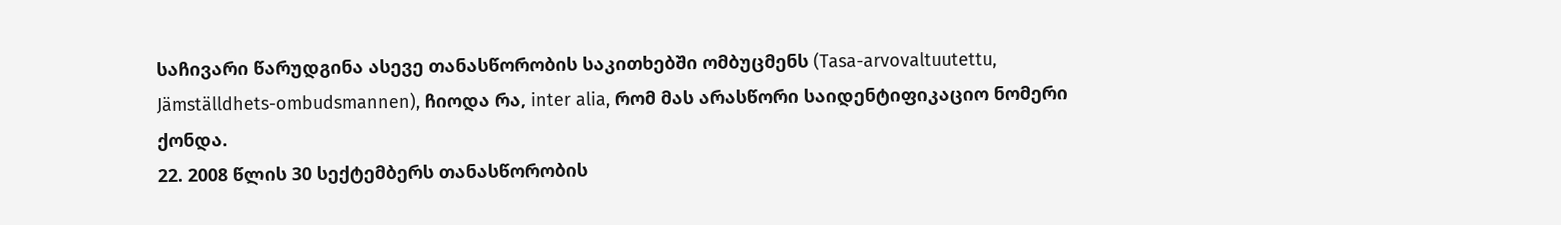საჩივარი წარუდგინა ასევე თანასწორობის საკითხებში ომბუცმენს (Tasa-arvovaltuutettu, Jämställdhets-ombudsmannen), ჩიოდა რა, inter alia, რომ მას არასწორი საიდენტიფიკაციო ნომერი ქონდა.
22. 2008 წლის 30 სექტემბერს თანასწორობის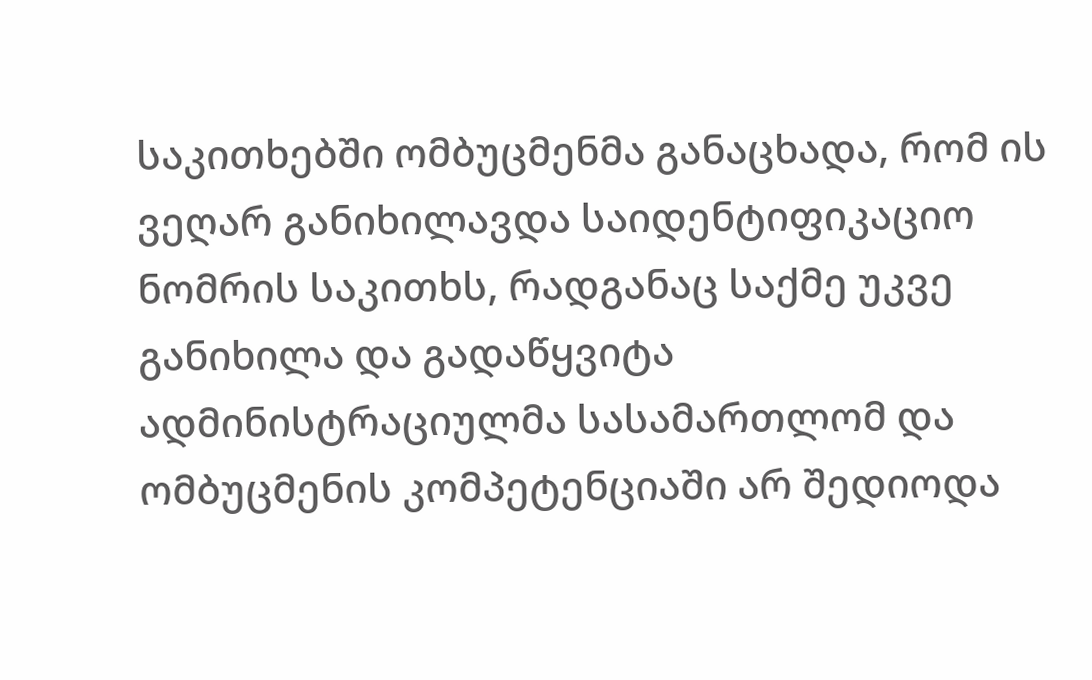საკითხებში ომბუცმენმა განაცხადა, რომ ის ვეღარ განიხილავდა საიდენტიფიკაციო ნომრის საკითხს, რადგანაც საქმე უკვე განიხილა და გადაწყვიტა ადმინისტრაციულმა სასამართლომ და ომბუცმენის კომპეტენციაში არ შედიოდა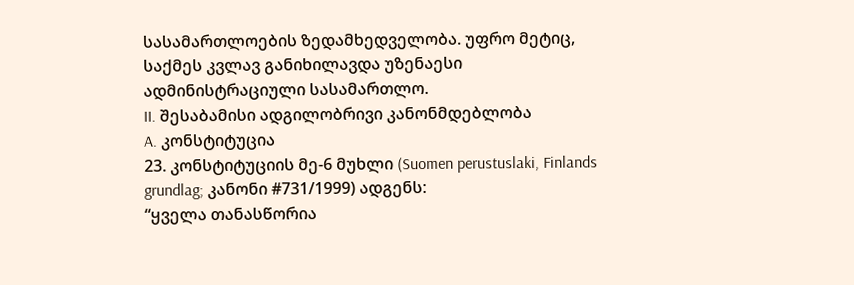სასამართლოების ზედამხედველობა. უფრო მეტიც, საქმეს კვლავ განიხილავდა უზენაესი ადმინისტრაციული სასამართლო.
II. შესაბამისი ადგილობრივი კანონმდებლობა
A. კონსტიტუცია
23. კონსტიტუციის მე-6 მუხლი (Suomen perustuslaki, Finlands grundlag; კანონი #731/1999) ადგენს:
“ყველა თანასწორია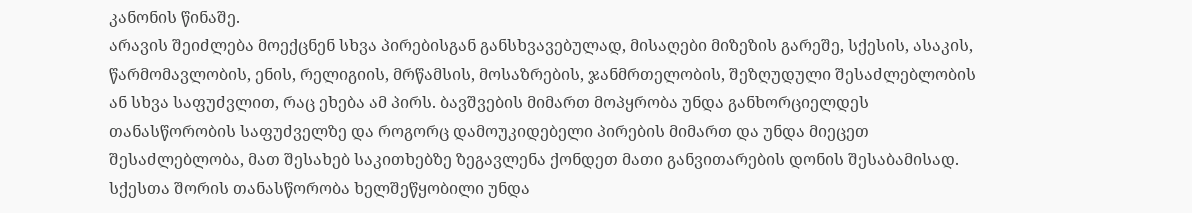კანონის წინაშე.
არავის შეიძლება მოექცნენ სხვა პირებისგან განსხვავებულად, მისაღები მიზეზის გარეშე, სქესის, ასაკის, წარმომავლობის, ენის, რელიგიის, მრწამსის, მოსაზრების, ჯანმრთელობის, შეზღუდული შესაძლებლობის ან სხვა საფუძვლით, რაც ეხება ამ პირს. ბავშვების მიმართ მოპყრობა უნდა განხორციელდეს თანასწორობის საფუძველზე და როგორც დამოუკიდებელი პირების მიმართ და უნდა მიეცეთ შესაძლებლობა, მათ შესახებ საკითხებზე ზეგავლენა ქონდეთ მათი განვითარების დონის შესაბამისად.
სქესთა შორის თანასწორობა ხელშეწყობილი უნდა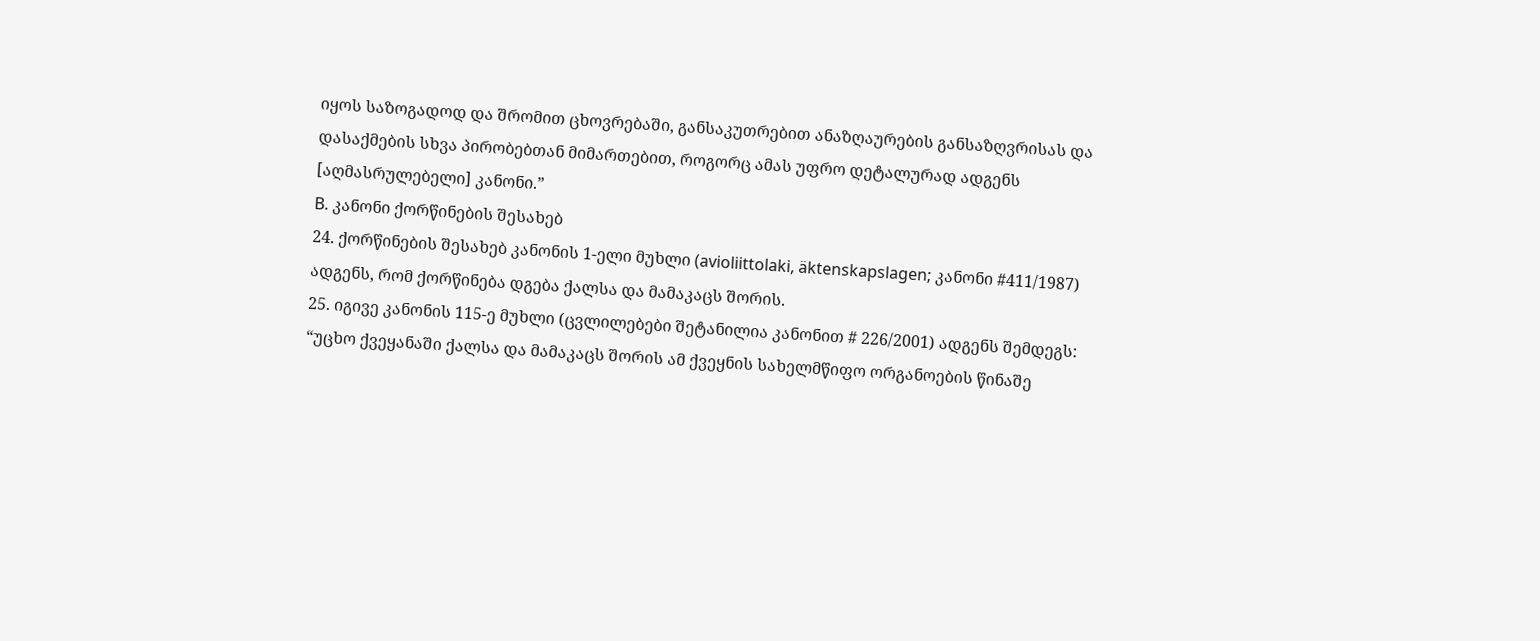იყოს საზოგადოდ და შრომით ცხოვრებაში, განსაკუთრებით ანაზღაურების განსაზღვრისას და დასაქმების სხვა პირობებთან მიმართებით, როგორც ამას უფრო დეტალურად ადგენს [აღმასრულებელი] კანონი.”
B. კანონი ქორწინების შესახებ
24. ქორწინების შესახებ კანონის 1-ელი მუხლი (avioliittolaki, äktenskapslagen; კანონი #411/1987) ადგენს, რომ ქორწინება დგება ქალსა და მამაკაცს შორის.
25. იგივე კანონის 115-ე მუხლი (ცვლილებები შეტანილია კანონით # 226/2001) ადგენს შემდეგს:
“უცხო ქვეყანაში ქალსა და მამაკაცს შორის ამ ქვეყნის სახელმწიფო ორგანოების წინაშე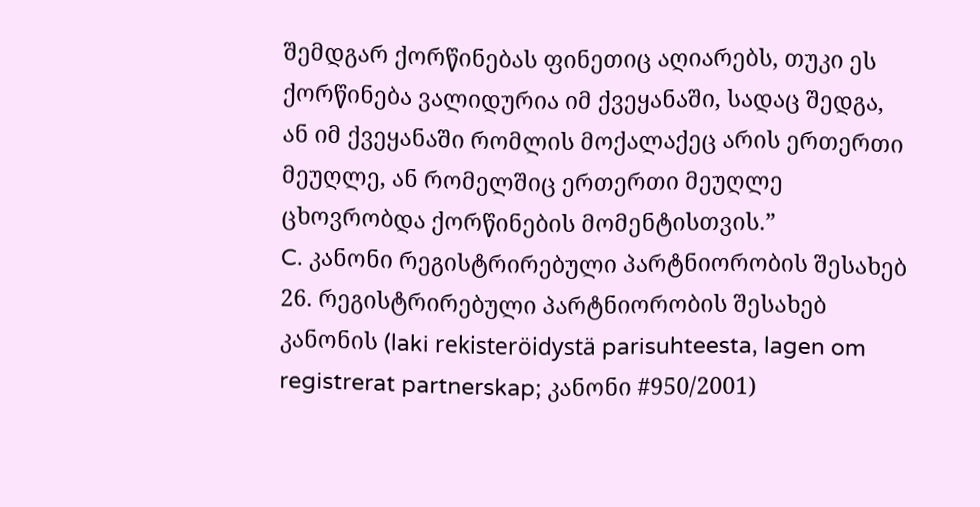შემდგარ ქორწინებას ფინეთიც აღიარებს, თუკი ეს ქორწინება ვალიდურია იმ ქვეყანაში, სადაც შედგა, ან იმ ქვეყანაში რომლის მოქალაქეც არის ერთერთი მეუღლე, ან რომელშიც ერთერთი მეუღლე ცხოვრობდა ქორწინების მომენტისთვის.”
C. კანონი რეგისტრირებული პარტნიორობის შესახებ
26. რეგისტრირებული პარტნიორობის შესახებ კანონის (laki rekisteröidystä parisuhteesta, lagen om registrerat partnerskap; კანონი #950/2001)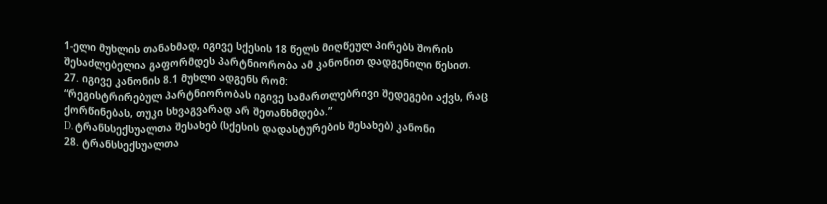1-ელი მუხლის თანახმად, იგივე სქესის 18 წელს მიღწეულ პირებს შორის შესაძლებელია გაფორმდეს პარტნიორობა ამ კანონით დადგენილი წესით.
27. იგივე კანონის 8.1 მუხლი ადგენს რომ:
“რეგისტრირებულ პარტნიორობას იგივე სამართლებრივი შედეგები აქვს, რაც ქორწინებას, თუკი სხვაგვარად არ შეთანხმდება.”
D. ტრანსსექსუალთა შესახებ (სქესის დადასტურების შესახებ) კანონი
28. ტრანსსექსუალთა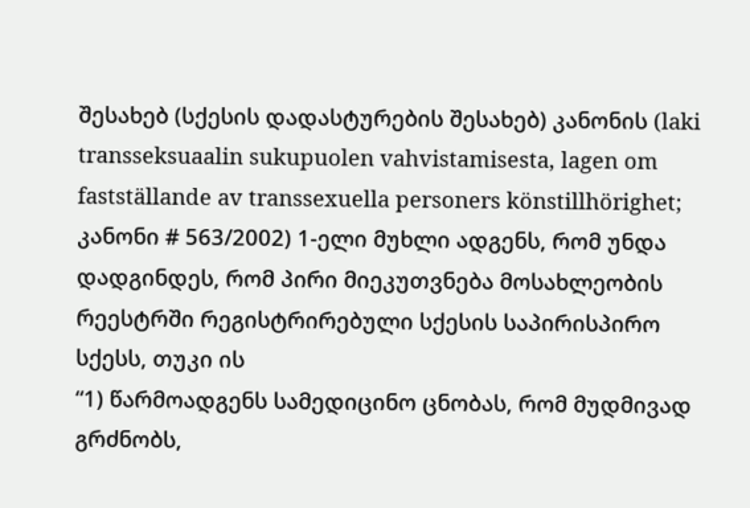შესახებ (სქესის დადასტურების შესახებ) კანონის (laki transseksuaalin sukupuolen vahvistamisesta, lagen om fastställande av transsexuella personers könstillhörighet; კანონი # 563/2002) 1-ელი მუხლი ადგენს, რომ უნდა დადგინდეს, რომ პირი მიეკუთვნება მოსახლეობის რეესტრში რეგისტრირებული სქესის საპირისპირო სქესს, თუკი ის
“1) წარმოადგენს სამედიცინო ცნობას, რომ მუდმივად გრძნობს,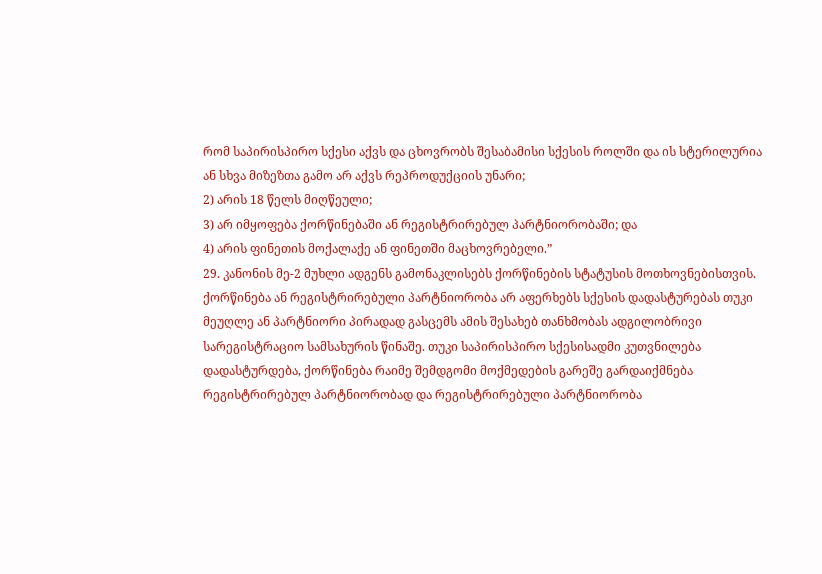რომ საპირისპირო სქესი აქვს და ცხოვრობს შესაბამისი სქესის როლში და ის სტერილურია ან სხვა მიზეზთა გამო არ აქვს რეპროდუქციის უნარი;
2) არის 18 წელს მიღწეული;
3) არ იმყოფება ქორწინებაში ან რეგისტრირებულ პარტნიორობაში; და
4) არის ფინეთის მოქალაქე ან ფინეთში მაცხოვრებელი.”
29. კანონის მე-2 მუხლი ადგენს გამონაკლისებს ქორწინების სტატუსის მოთხოვნებისთვის. ქორწინება ან რეგისტრირებული პარტნიორობა არ აფერხებს სქესის დადასტურებას თუკი მეუღლე ან პარტნიორი პირადად გასცემს ამის შესახებ თანხმობას ადგილობრივი სარეგისტრაციო სამსახურის წინაშე. თუკი საპირისპირო სქესისადმი კუთვნილება დადასტურდება, ქორწინება რაიმე შემდგომი მოქმედების გარეშე გარდაიქმნება რეგისტრირებულ პარტნიორობად და რეგისტრირებული პარტნიორობა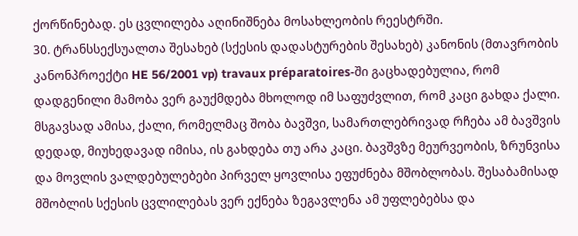ქორწინებად. ეს ცვლილება აღინიშნება მოსახლეობის რეესტრში.
30. ტრანსსექსუალთა შესახებ (სქესის დადასტურების შესახებ) კანონის (მთავრობის კანონპროექტი HE 56/2001 vp) travaux préparatoires-ში გაცხადებულია, რომ დადგენილი მამობა ვერ გაუქმდება მხოლოდ იმ საფუძვლით, რომ კაცი გახდა ქალი. მსგავსად ამისა, ქალი, რომელმაც შობა ბავშვი, სამართლებრივად რჩება ამ ბავშვის დედად, მიუხედავად იმისა, ის გახდება თუ არა კაცი. ბავშვზე მეურვეობის, ზრუნვისა და მოვლის ვალდებულებები პირველ ყოვლისა ეფუძნება მშობლობას. შესაბამისად მშობლის სქესის ცვლილებას ვერ ექნება ზეგავლენა ამ უფლებებსა და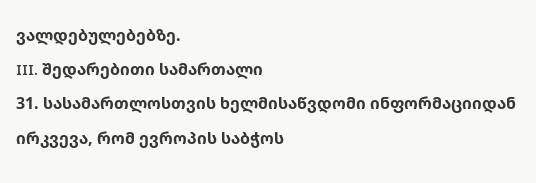ვალდებულებებზე.
III. შედარებითი სამართალი
31. სასამართლოსთვის ხელმისაწვდომი ინფორმაციიდან ირკვევა, რომ ევროპის საბჭოს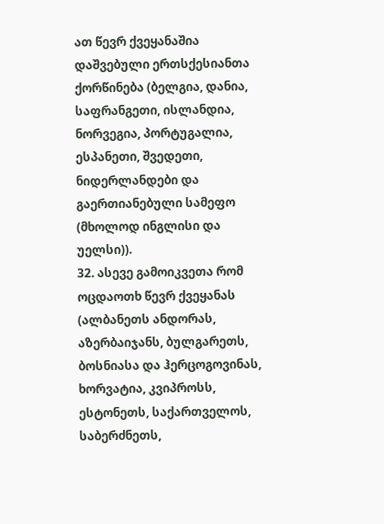ათ წევრ ქვეყანაშია დაშვებული ერთსქესიანთა ქორწინება (ბელგია, დანია, საფრანგეთი, ისლანდია, ნორვეგია, პორტუგალია, ესპანეთი, შვედეთი, ნიდერლანდები და გაერთიანებული სამეფო (მხოლოდ ინგლისი და უელსი)).
32. ასევე გამოიკვეთა რომ ოცდაოთხ წევრ ქვეყანას (ალბანეთს ანდორას, აზერბაიჯანს, ბულგარეთს, ბოსნიასა და ჰერცოგოვინას, ხორვატია, კვიპროსს, ესტონეთს, საქართველოს, საბერძნეთს,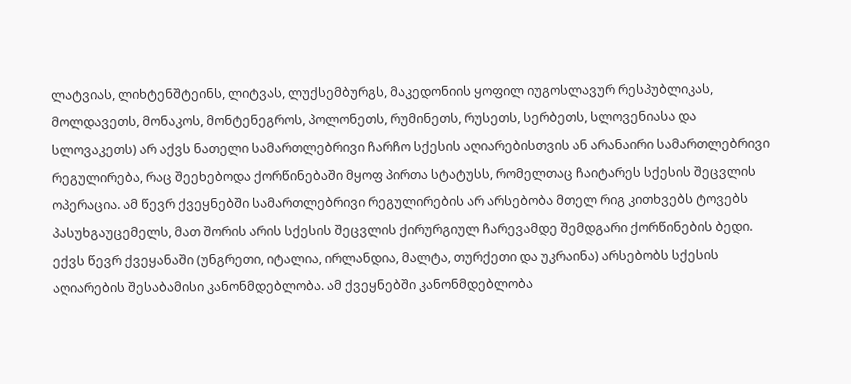ლატვიას, ლიხტენშტეინს, ლიტვას, ლუქსემბურგს, მაკედონიის ყოფილ იუგოსლავურ რესპუბლიკას, მოლდავეთს, მონაკოს, მონტენეგროს, პოლონეთს, რუმინეთს, რუსეთს, სერბეთს, სლოვენიასა და სლოვაკეთს) არ აქვს ნათელი სამართლებრივი ჩარჩო სქესის აღიარებისთვის ან არანაირი სამართლებრივი რეგულირება, რაც შეეხებოდა ქორწინებაში მყოფ პირთა სტატუსს, რომელთაც ჩაიტარეს სქესის შეცვლის ოპერაცია. ამ წევრ ქვეყნებში სამართლებრივი რეგულირების არ არსებობა მთელ რიგ კითხვებს ტოვებს პასუხგაუცემელს, მათ შორის არის სქესის შეცვლის ქირურგიულ ჩარევამდე შემდგარი ქორწინების ბედი. ექვს წევრ ქვეყანაში (უნგრეთი, იტალია, ირლანდია, მალტა, თურქეთი და უკრაინა) არსებობს სქესის აღიარების შესაბამისი კანონმდებლობა. ამ ქვეყნებში კანონმდებლობა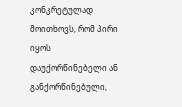კონკრეტულად მოითხოვს, რომ პირი იყოს დაუქორწინებელი ან განქორწინებული,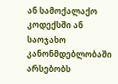ან სამოქალაქო კოდექსში ან საოჯახო კანონმდებლობაში არსებობს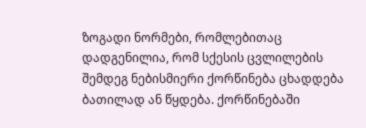ზოგადი ნორმები, რომლებითაც დადგენილია, რომ სქესის ცვლილების შემდეგ ნებისმიერი ქორწინება ცხადდება ბათილად ან წყდება. ქორწინებაში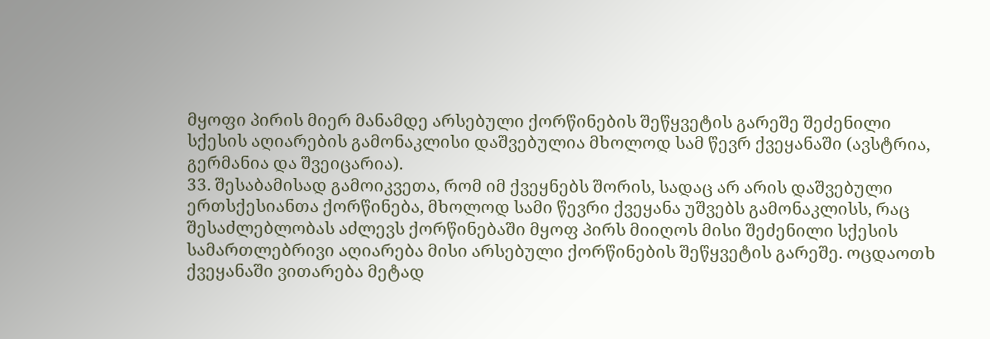მყოფი პირის მიერ მანამდე არსებული ქორწინების შეწყვეტის გარეშე შეძენილი სქესის აღიარების გამონაკლისი დაშვებულია მხოლოდ სამ წევრ ქვეყანაში (ავსტრია, გერმანია და შვეიცარია).
33. შესაბამისად გამოიკვეთა, რომ იმ ქვეყნებს შორის, სადაც არ არის დაშვებული ერთსქესიანთა ქორწინება, მხოლოდ სამი წევრი ქვეყანა უშვებს გამონაკლისს, რაც შესაძლებლობას აძლევს ქორწინებაში მყოფ პირს მიიღოს მისი შეძენილი სქესის სამართლებრივი აღიარება მისი არსებული ქორწინების შეწყვეტის გარეშე. ოცდაოთხ ქვეყანაში ვითარება მეტად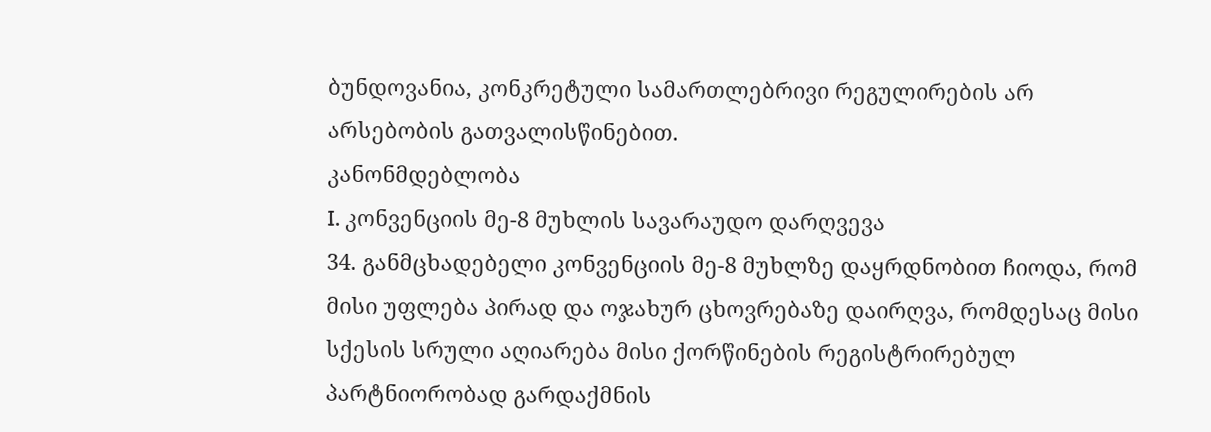ბუნდოვანია, კონკრეტული სამართლებრივი რეგულირების არ არსებობის გათვალისწინებით.
კანონმდებლობა
I. კონვენციის მე-8 მუხლის სავარაუდო დარღვევა
34. განმცხადებელი კონვენციის მე-8 მუხლზე დაყრდნობით ჩიოდა, რომ მისი უფლება პირად და ოჯახურ ცხოვრებაზე დაირღვა, რომდესაც მისი სქესის სრული აღიარება მისი ქორწინების რეგისტრირებულ პარტნიორობად გარდაქმნის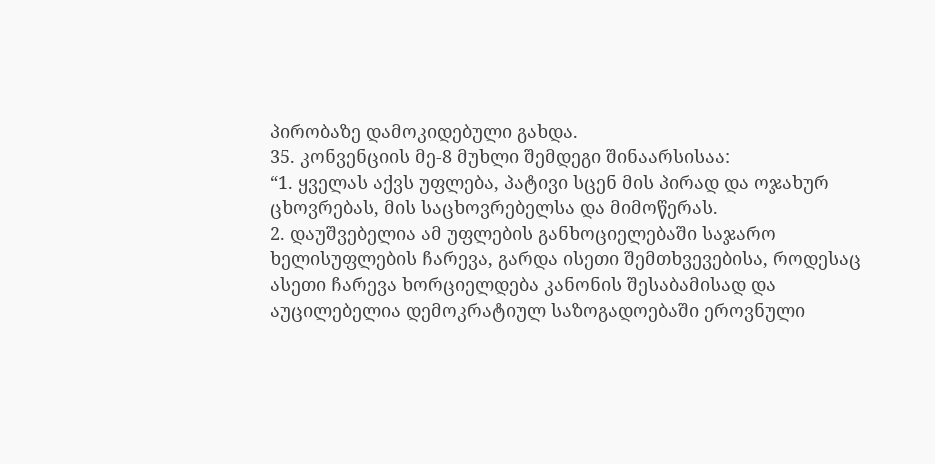პირობაზე დამოკიდებული გახდა.
35. კონვენციის მე-8 მუხლი შემდეგი შინაარსისაა:
“1. ყველას აქვს უფლება, პატივი სცენ მის პირად და ოჯახურ ცხოვრებას, მის საცხოვრებელსა და მიმოწერას.
2. დაუშვებელია ამ უფლების განხოციელებაში საჯარო ხელისუფლების ჩარევა, გარდა ისეთი შემთხვევებისა, როდესაც ასეთი ჩარევა ხორციელდება კანონის შესაბამისად და აუცილებელია დემოკრატიულ საზოგადოებაში ეროვნული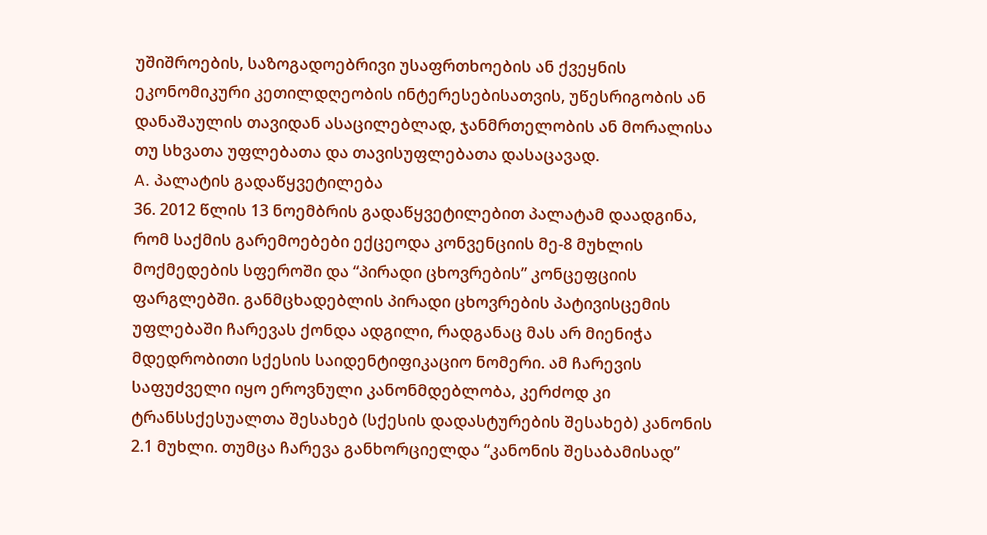უშიშროების, საზოგადოებრივი უსაფრთხოების ან ქვეყნის ეკონომიკური კეთილდღეობის ინტერესებისათვის, უწესრიგობის ან დანაშაულის თავიდან ასაცილებლად, ჯანმრთელობის ან მორალისა თუ სხვათა უფლებათა და თავისუფლებათა დასაცავად.
A. პალატის გადაწყვეტილება
36. 2012 წლის 13 ნოემბრის გადაწყვეტილებით პალატამ დაადგინა, რომ საქმის გარემოებები ექცეოდა კონვენციის მე-8 მუხლის მოქმედების სფეროში და “პირადი ცხოვრების” კონცეფციის ფარგლებში. განმცხადებლის პირადი ცხოვრების პატივისცემის უფლებაში ჩარევას ქონდა ადგილი, რადგანაც მას არ მიენიჭა მდედრობითი სქესის საიდენტიფიკაციო ნომერი. ამ ჩარევის საფუძველი იყო ეროვნული კანონმდებლობა, კერძოდ კი ტრანსსქესუალთა შესახებ (სქესის დადასტურების შესახებ) კანონის 2.1 მუხლი. თუმცა ჩარევა განხორციელდა “კანონის შესაბამისად”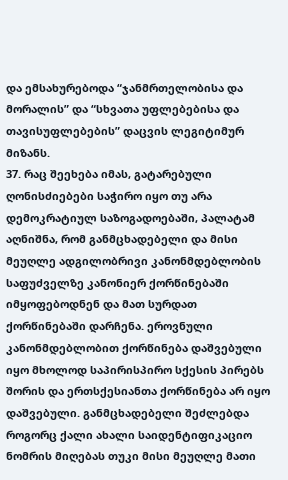და ემსახურებოდა “ჯანმრთელობისა და მორალის” და “სხვათა უფლებებისა და თავისუფლებების” დაცვის ლეგიტიმურ მიზანს.
37. რაც შეეხება იმას, გატარებული ღონისძიებები საჭირო იყო თუ არა დემოკრატიულ საზოგადოებაში, პალატამ აღნიშნა, რომ განმცხადებელი და მისი მეუღლე ადგილობრივი კანონმდებლობის საფუძველზე კანონიერ ქორწინებაში იმყოფებოდნენ და მათ სურდათ ქორწინებაში დარჩენა. ეროვნული კანონმდებლობით ქორწინება დაშვებული იყო მხოლოდ საპირისპირო სქესის პირებს შორის და ერთსქესიანთა ქორწინება არ იყო დაშვებული. განმცხადებელი შეძლებდა როგორც ქალი ახალი საიდენტიფიკაციო ნომრის მიღებას თუკი მისი მეუღლე მათი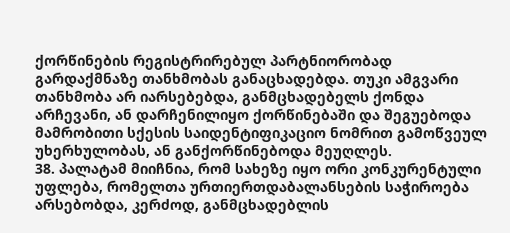ქორწინების რეგისტრირებულ პარტნიორობად გარდაქმნაზე თანხმობას განაცხადებდა. თუკი ამგვარი თანხმობა არ იარსებებდა, განმცხადებელს ქონდა არჩევანი, ან დარჩენილიყო ქორწინებაში და შეგუებოდა მამრობითი სქესის საიდენტიფიკაციო ნომრით გამოწვეულ უხერხულობას, ან განქორწინებოდა მეუღლეს.
38. პალატამ მიიჩნია, რომ სახეზე იყო ორი კონკურენტული უფლება, რომელთა ურთიერთდაბალანსების საჭიროება არსებობდა, კერძოდ, განმცხადებლის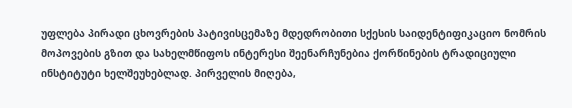უფლება პირადი ცხოვრების პატივისცემაზე მდედრობითი სქესის საიდენტიფიკაციო ნომრის მოპოვების გზით და სახელმწიფოს ინტერესი შეენარჩუნებია ქორწინების ტრადიციული ინსტიტუტი ხელშეუხებლად. პირველის მიღება,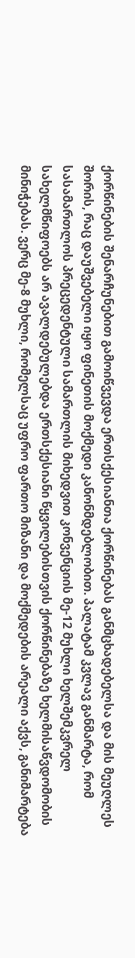ქორწინების შენარჩუნებით გამოიწვევდა ერთსქესიანთა ქორწინებას განმცხადებელსა და მის მეუღლეს შორის, რაც დაუშვებელი იყო ფინეთის მოქმედი კანონმდებლობით. პალატამ კვლავ განმარტა, რომ სასამართლოს პრეცედენტული სამართლის მიხედვით კონვენციის მე-12 მუხლი ხელშემკვრელ სახელმწიფოებს არ ავალდებულებდა ერთსქესიანი წყვილებისთვის ქორწინებაზე ხელმისაწვდომობის მინიჭებას. ვერც მე-8 მუხლი, რომელსაც უფრო ფართო მიზანი და მოქმედების არეალი აქვს, განიმარტება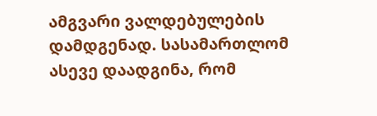ამგვარი ვალდებულების დამდგენად. სასამართლომ ასევე დაადგინა, რომ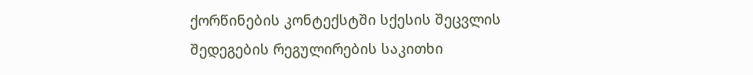ქორწინების კონტექსტში სქესის შეცვლის შედეგების რეგულირების საკითხი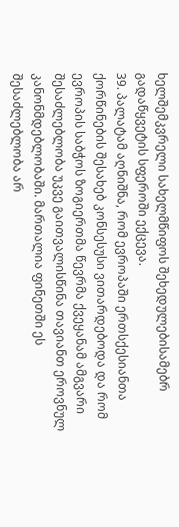ხელშემკვრელი სახელმწიფოს შეხედულებისამებრ გადაწყვეტის სფეროში ექცევა.
39. პალატამ აღნიშნა, რომ ევროპაში ერთსქესიანთა ქორწინების შესახებ კონსესუსი ვითარდებოდა და რომ ევროპის საბჭოს ზოგიერთმა წევრმა ქვეყანამ ამგვარი შესაძლებლობა უკვე გაითვალისწინა თავიანთ ეროვნულ კანონმდებლობაში. მართალია ფინეთში ეს შესაძლებლობა არ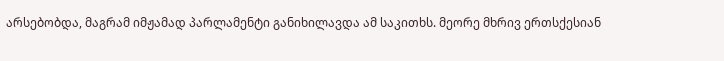არსებობდა, მაგრამ იმჟამად პარლამენტი განიხილავდა ამ საკითხს. მეორე მხრივ ერთსქესიან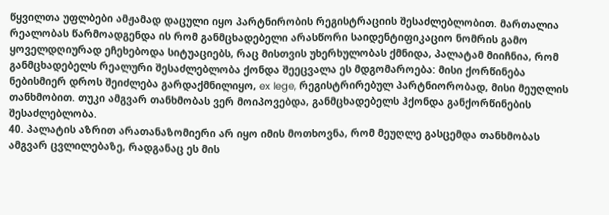წყვილთა უფლბები ამჟამად დაცული იყო პარტნირობის რეგისტრაციის შესაძლებლობით. მართალია რეალობას წარმოადგენდა ის რომ განმცხადებელი არასწორი საიდენტიფიკაციო ნომრის გამო ყოველდღიურად ეჩეხებოდა სიტუაციებს, რაც მისთვის უხერხულობას ქმნიდა, პალატამ მიიჩნია, რომ განმცხადებელს რეალური შესაძლებლობა ქონდა შეეცვალა ეს მდგომაროება: მისი ქორწინება ნებისმიერ დროს შეიძლება გარდაქმნილიყო, ex lege, რეგისტრირებულ პარტნიორობად, მისი მეუღლის თანხმობით. თუკი ამგვარ თანხმობას ვერ მოიპოვებდა, განმცხადებელს ჰქონდა განქორწინების შესაძლებლობა.
40. პალატის აზრით არათანაზომიერი არ იყო იმის მოთხოვნა, რომ მეუღლე გასცემდა თანხმობას ამგვარ ცვლილებაზე, რადგანაც ეს მის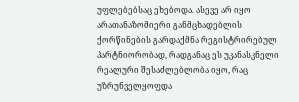უფლებებსაც ეხებოდა. ასევე არ იყო არათანაზომიერი განმცხადებლის ქორწინების გარდაქმნა რეგისტრირებულ პარტნიორობად, რადგანაც ეს უკანასკნელი რეალური შესაძლებლობა იყო, რაც უზრუნველყოფდა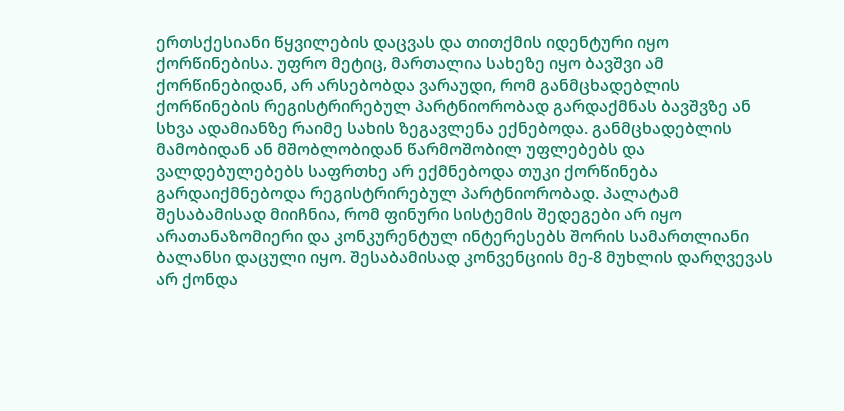ერთსქესიანი წყვილების დაცვას და თითქმის იდენტური იყო ქორწინებისა. უფრო მეტიც, მართალია სახეზე იყო ბავშვი ამ ქორწინებიდან, არ არსებობდა ვარაუდი, რომ განმცხადებლის ქორწინების რეგისტრირებულ პარტნიორობად გარდაქმნას ბავშვზე ან სხვა ადამიანზე რაიმე სახის ზეგავლენა ექნებოდა. განმცხადებლის მამობიდან ან მშობლობიდან წარმოშობილ უფლებებს და ვალდებულებებს საფრთხე არ ექმნებოდა თუკი ქორწინება გარდაიქმნებოდა რეგისტრირებულ პარტნიორობად. პალატამ შესაბამისად მიიჩნია, რომ ფინური სისტემის შედეგები არ იყო არათანაზომიერი და კონკურენტულ ინტერესებს შორის სამართლიანი ბალანსი დაცული იყო. შესაბამისად კონვენციის მე-8 მუხლის დარღვევას არ ქონდა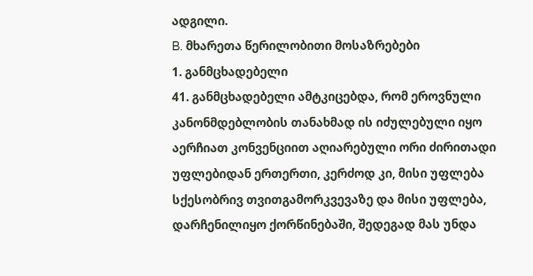ადგილი.
B. მხარეთა წერილობითი მოსაზრებები
1. განმცხადებელი
41. განმცხადებელი ამტკიცებდა, რომ ეროვნული კანონმდებლობის თანახმად ის იძულებული იყო აერჩიათ კონვენციით აღიარებული ორი ძირითადი უფლებიდან ერთერთი, კერძოდ კი, მისი უფლება სქესობრივ თვითგამორკვევაზე და მისი უფლება, დარჩენილიყო ქორწინებაში, შედეგად მას უნდა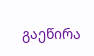გაეწირა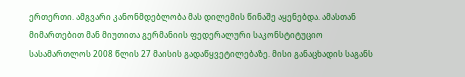ერთერთი. ამგვარი კანონმდებლობა მას დილემის წინაშე აყენებდა. ამასთან მიმართებით მან მიუთითა გერმანიის ფედერალური საკონსტიტუციო სასამართლოს 2008 წლის 27 მაისის გადაწყვეტილებაზე. მისი განაცხადის საგანს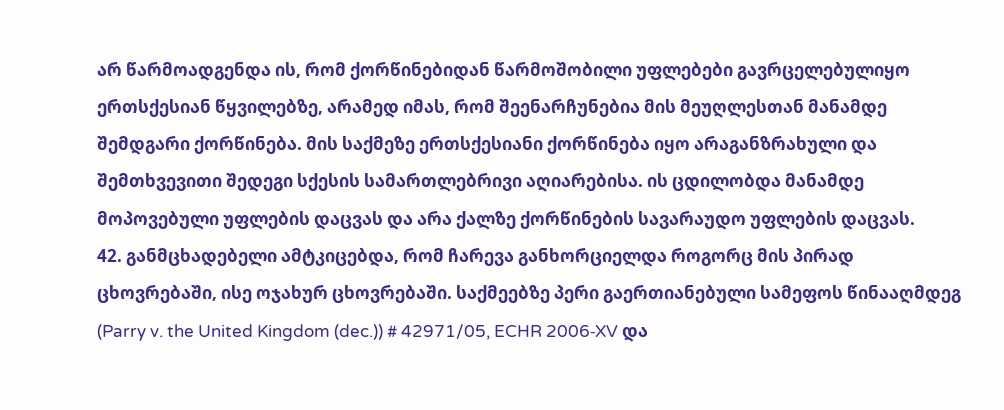არ წარმოადგენდა ის, რომ ქორწინებიდან წარმოშობილი უფლებები გავრცელებულიყო ერთსქესიან წყვილებზე, არამედ იმას, რომ შეენარჩუნებია მის მეუღლესთან მანამდე შემდგარი ქორწინება. მის საქმეზე ერთსქესიანი ქორწინება იყო არაგანზრახული და შემთხვევითი შედეგი სქესის სამართლებრივი აღიარებისა. ის ცდილობდა მანამდე მოპოვებული უფლების დაცვას და არა ქალზე ქორწინების სავარაუდო უფლების დაცვას.
42. განმცხადებელი ამტკიცებდა, რომ ჩარევა განხორციელდა როგორც მის პირად ცხოვრებაში, ისე ოჯახურ ცხოვრებაში. საქმეებზე პერი გაერთიანებული სამეფოს წინააღმდეგ (Parry v. the United Kingdom (dec.)) # 42971/05, ECHR 2006‑XV და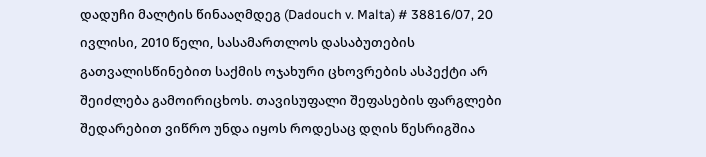დადუჩი მალტის წინააღმდეგ (Dadouch v. Malta) # 38816/07, 20 ივლისი, 2010 წელი, სასამართლოს დასაბუთების გათვალისწინებით საქმის ოჯახური ცხოვრების ასპექტი არ შეიძლება გამოირიცხოს. თავისუფალი შეფასების ფარგლები შედარებით ვიწრო უნდა იყოს როდესაც დღის წესრიგშია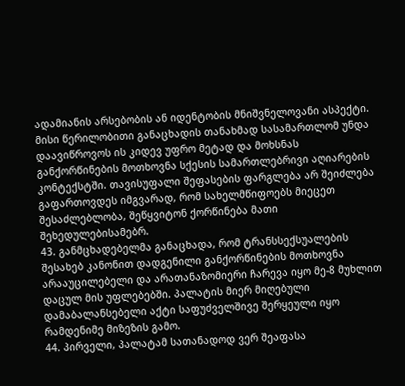ადამიანის არსებობის ან იდენტობის მნიშვნელოვანი ასპექტი. მისი წერილობითი განაცხადის თანახმად სასამართლომ უნდა დაავიწროვოს ის კიდევ უფრო მეტად და მოხსნას განქორწინების მოთხოვნა სქესის სამართლებრივი აღიარების კონტექსტში. თავისუფალი შეფასების ფარგლება არ შეიძლება გაფართოვდეს იმგვარად, რომ სახელმწიფოებს მიეცეთ შესაძლებლობა, შეწყვიტონ ქორწინება მათი შეხედულებისამებრ.
43. განმცხადებელმა განაცხადა, რომ ტრანსსექსუალების შესახებ კანონით დადგენილი განქორწინების მოთხოვნა არააუცილებელი და არათანაზომიერი ჩარევა იყო მე-8 მუხლით დაცულ მის უფლებებში. პალატის მიერ მიღებული დამაბალანსებელი აქტი საფუძველშივე შერყეული იყო რამდენიმე მიზეზის გამო.
44. პირველი, პალატამ სათანადოდ ვერ შეაფასა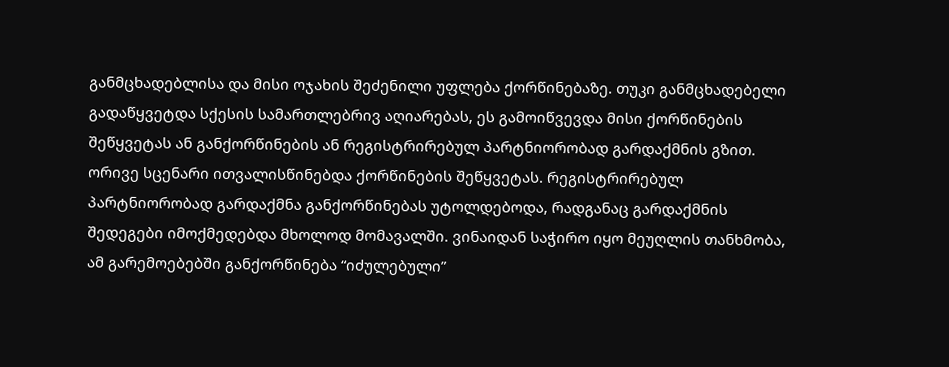განმცხადებლისა და მისი ოჯახის შეძენილი უფლება ქორწინებაზე. თუკი განმცხადებელი გადაწყვეტდა სქესის სამართლებრივ აღიარებას, ეს გამოიწვევდა მისი ქორწინების შეწყვეტას ან განქორწინების ან რეგისტრირებულ პარტნიორობად გარდაქმნის გზით. ორივე სცენარი ითვალისწინებდა ქორწინების შეწყვეტას. რეგისტრირებულ პარტნიორობად გარდაქმნა განქორწინებას უტოლდებოდა, რადგანაც გარდაქმნის შედეგები იმოქმედებდა მხოლოდ მომავალში. ვინაიდან საჭირო იყო მეუღლის თანხმობა, ამ გარემოებებში განქორწინება “იძულებული”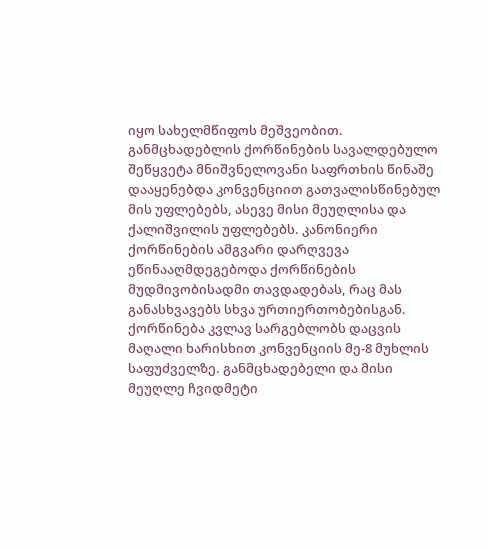იყო სახელმწიფოს მეშვეობით. განმცხადებლის ქორწინების სავალდებულო შეწყვეტა მნიშვნელოვანი საფრთხის წინაშე დააყენებდა კონვენციით გათვალისწინებულ მის უფლებებს, ასევე მისი მეუღლისა და ქალიშვილის უფლებებს. კანონიერი ქორწინების ამგვარი დარღვევა ეწინააღმდეგებოდა ქორწინების მუდმივობისადმი თავდადებას, რაც მას განასხვავებს სხვა ურთიერთობებისგან. ქორწინება კვლავ სარგებლობს დაცვის მაღალი ხარისხით კონვენციის მე-8 მუხლის საფუძველზე. განმცხადებელი და მისი მეუღლე ჩვიდმეტი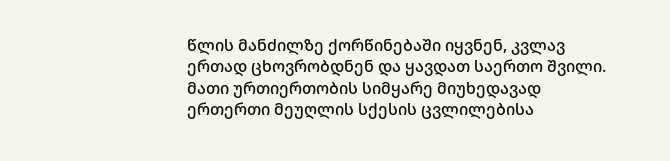წლის მანძილზე ქორწინებაში იყვნენ, კვლავ ერთად ცხოვრობდნენ და ყავდათ საერთო შვილი. მათი ურთიერთობის სიმყარე მიუხედავად ერთერთი მეუღლის სქესის ცვლილებისა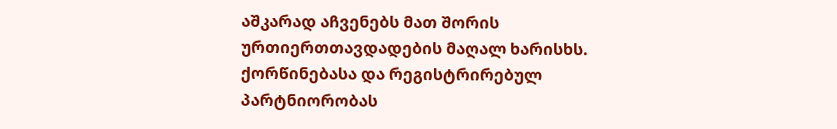აშკარად აჩვენებს მათ შორის ურთიერთთავდადების მაღალ ხარისხს. ქორწინებასა და რეგისტრირებულ პარტნიორობას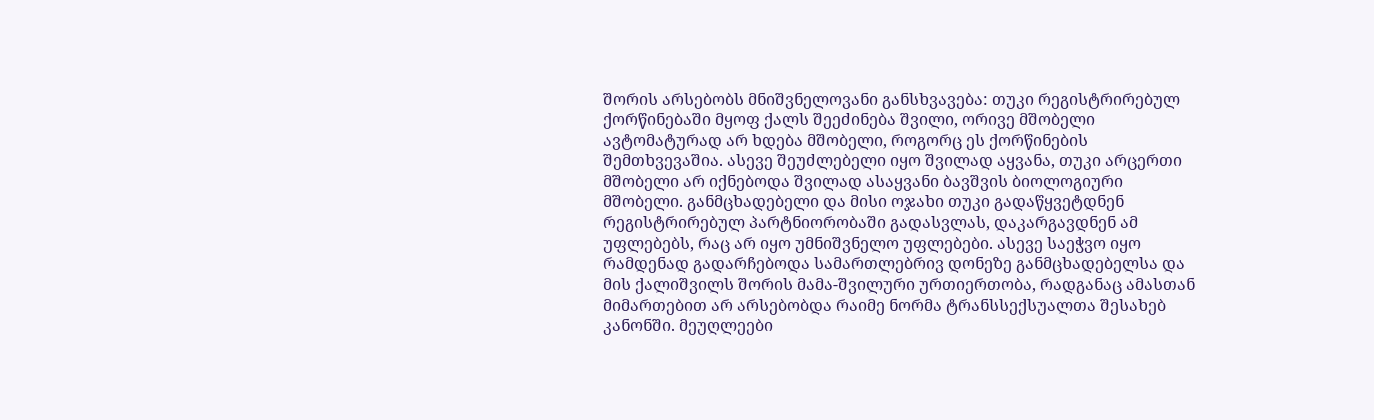შორის არსებობს მნიშვნელოვანი განსხვავება: თუკი რეგისტრირებულ ქორწინებაში მყოფ ქალს შეეძინება შვილი, ორივე მშობელი ავტომატურად არ ხდება მშობელი, როგორც ეს ქორწინების შემთხვევაშია. ასევე შეუძლებელი იყო შვილად აყვანა, თუკი არცერთი მშობელი არ იქნებოდა შვილად ასაყვანი ბავშვის ბიოლოგიური მშობელი. განმცხადებელი და მისი ოჯახი თუკი გადაწყვეტდნენ რეგისტრირებულ პარტნიორობაში გადასვლას, დაკარგავდნენ ამ უფლებებს, რაც არ იყო უმნიშვნელო უფლებები. ასევე საეჭვო იყო რამდენად გადარჩებოდა სამართლებრივ დონეზე განმცხადებელსა და მის ქალიშვილს შორის მამა-შვილური ურთიერთობა, რადგანაც ამასთან მიმართებით არ არსებობდა რაიმე ნორმა ტრანსსექსუალთა შესახებ კანონში. მეუღლეები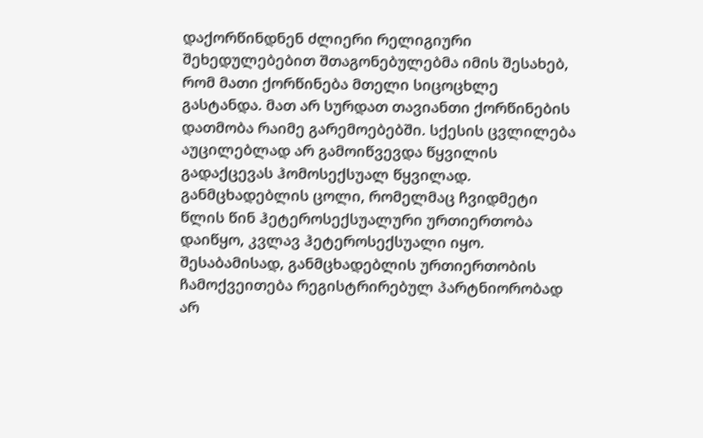დაქორწინდნენ ძლიერი რელიგიური შეხედულებებით შთაგონებულებმა იმის შესახებ, რომ მათი ქორწინება მთელი სიცოცხლე გასტანდა. მათ არ სურდათ თავიანთი ქორწინების დათმობა რაიმე გარემოებებში. სქესის ცვლილება აუცილებლად არ გამოიწვევდა წყვილის გადაქცევას ჰომოსექსუალ წყვილად. განმცხადებლის ცოლი, რომელმაც ჩვიდმეტი წლის წინ ჰეტეროსექსუალური ურთიერთობა დაიწყო, კვლავ ჰეტეროსექსუალი იყო. შესაბამისად, განმცხადებლის ურთიერთობის ჩამოქვეითება რეგისტრირებულ პარტნიორობად არ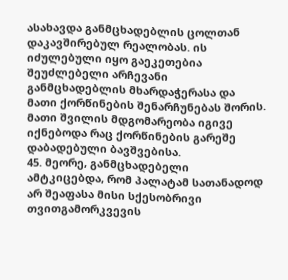ასახავდა განმცხადებლის ცოლთან დაკავშირებულ რეალობას. ის იძულებული იყო გაეკეთებია შეუძლებელი არჩევანი განმცხადებლის მხარდაჭერასა და მათი ქორწინების შენარჩუნებას შორის. მათი შვილის მდგომარეობა იგივე იქნებოდა რაც ქორწინების გარეშე დაბადებული ბავშვებისა.
45. მეორე, განმცხადებელი ამტკიცებდა, რომ პალატამ სათანადოდ არ შეაფასა მისი სქესობრივი თვითგამორკვევის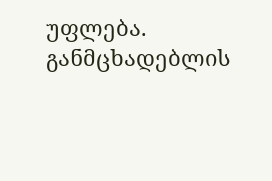უფლება. განმცხადებლის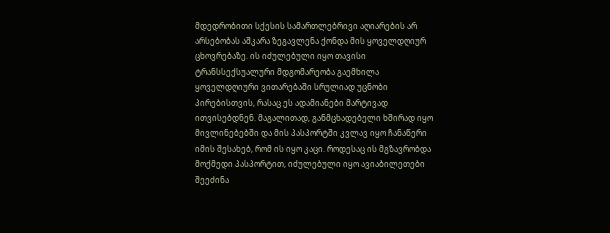მდედრობითი სქესის სამართლებრივი აღიარების არ არსებობას აშკარა ზეგავლენა ქონდა მის ყოველდღიურ ცხოვრებაზე. ის იძულებული იყო თავისი ტრანსსექსუალური მდგომარეობა გაემხილა ყოველდღიური ვითარებაში სრულიად უცნობი პირებისთვის, რასაც ეს ადამიანები მარტივად ითვისებდნენ. მაგალითად, განმცხადებელი ხშირად იყო მივლინებებში და მის პასპორტში კვლავ იყო ჩანაწერი იმის შესახებ, რომ ის იყო კაცი. როდესაც ის მგზავრობდა მოქმედი პასპორტით, იძულებული იყო ავიაბილეთები შეეძინა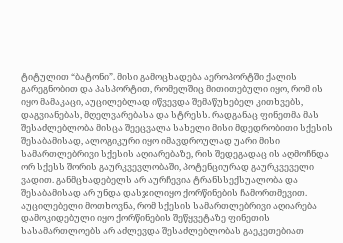ტიტულით “ბატონი”. მისი გამოცხადება აეროპორტში ქალის გარეგნობით და პასპორტით, რომელშიც მითითებული იყო, რომ ის იყო მამაკაცი, აუცილებლად იწვევდა შემაწუხებელ კითხვებს, დაგვიანებას, მღელვარებასა და სტრესს. რადგანაც ფინეთმა მას შესაძლებლობა მისცა შეეცვალა სახელი მისი მდედრობითი სქესის შესაბამისად, ალოგიკური იყო იმავდროულად უარი მისი სამართლებრივი სქესის აღიარებაზე, რის შედეგადაც ის აღმოჩნდა ორ სქესს შორის გაურკვევლობაში, პოტენციურად გაურკვეველი ვადით. განმცხადებელს არ აურჩევია ტრანსსექსუალობა და შესაბამისად არ უნდა დასჯილიყო ქორწინების ჩამორთმევით. აუცილებელი მოთხოვნა, რომ სქესის სამართლებრივი აღიარება დამოკიდებული იყო ქორწინების შეწყვეტაზე ფინეთის სასამართლოებს არ აძლევდა შესაძლებლობას გაეკეთებიათ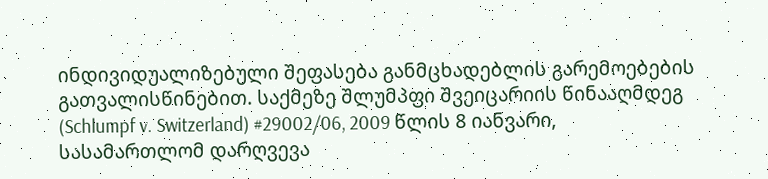ინდივიდუალიზებული შეფასება განმცხადებლის გარემოებების გათვალისწინებით. საქმეზე შლუმპფი შვეიცარიის წინააღმდეგ (Schlumpf v. Switzerland) #29002/06, 2009 წლის 8 იანვარი, სასამართლომ დარღვევა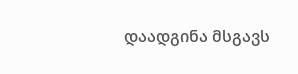დაადგინა მსგავს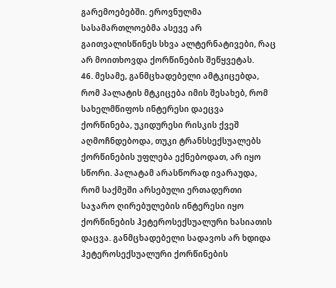გარემოებებში. ეროვნულმა სასამართლოებმა ასევე არ გაითვალისწინეს სხვა ალტერნატივები, რაც არ მოითხოვდა ქორწინების შეწყვეტას.
46. მესამე, განმცხადებელი ამტკიცებდა, რომ პალატის მტკიცება იმის შესახებ, რომ სახელმწიფოს ინტერესი დაეცვა ქორწინება, უკიდურესი რისკის ქვეშ აღმოჩნდებოდა, თუკი ტრანსსექსუალებს ქორწინების უფლება ექნებოდათ, არ იყო სწორი. პალატამ არასწორად ივარაუდა, რომ საქმეში არსებული ერთადერთი საჯარო ღირებულების ინტერესი იყო ქორწინების ჰეტეროსექსუალური ხასიათის დაცვა. განმცხადებელი სადავოს არ ხდიდა ჰეტეროსექსუალური ქორწინების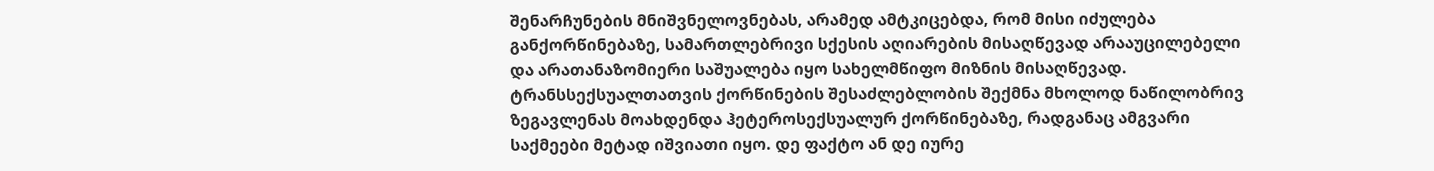შენარჩუნების მნიშვნელოვნებას, არამედ ამტკიცებდა, რომ მისი იძულება განქორწინებაზე, სამართლებრივი სქესის აღიარების მისაღწევად არააუცილებელი და არათანაზომიერი საშუალება იყო სახელმწიფო მიზნის მისაღწევად. ტრანსსექსუალთათვის ქორწინების შესაძლებლობის შექმნა მხოლოდ ნაწილობრივ ზეგავლენას მოახდენდა ჰეტეროსექსუალურ ქორწინებაზე, რადგანაც ამგვარი საქმეები მეტად იშვიათი იყო. დე ფაქტო ან დე იურე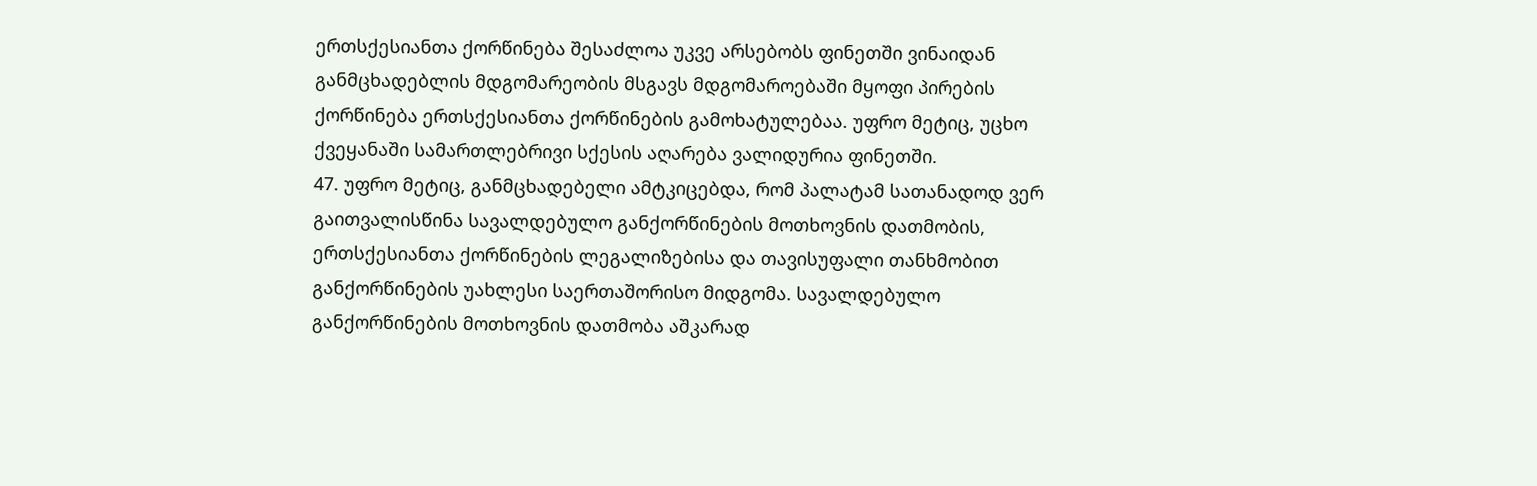ერთსქესიანთა ქორწინება შესაძლოა უკვე არსებობს ფინეთში ვინაიდან განმცხადებლის მდგომარეობის მსგავს მდგომაროებაში მყოფი პირების ქორწინება ერთსქესიანთა ქორწინების გამოხატულებაა. უფრო მეტიც, უცხო ქვეყანაში სამართლებრივი სქესის აღარება ვალიდურია ფინეთში.
47. უფრო მეტიც, განმცხადებელი ამტკიცებდა, რომ პალატამ სათანადოდ ვერ გაითვალისწინა სავალდებულო განქორწინების მოთხოვნის დათმობის, ერთსქესიანთა ქორწინების ლეგალიზებისა და თავისუფალი თანხმობით განქორწინების უახლესი საერთაშორისო მიდგომა. სავალდებულო განქორწინების მოთხოვნის დათმობა აშკარად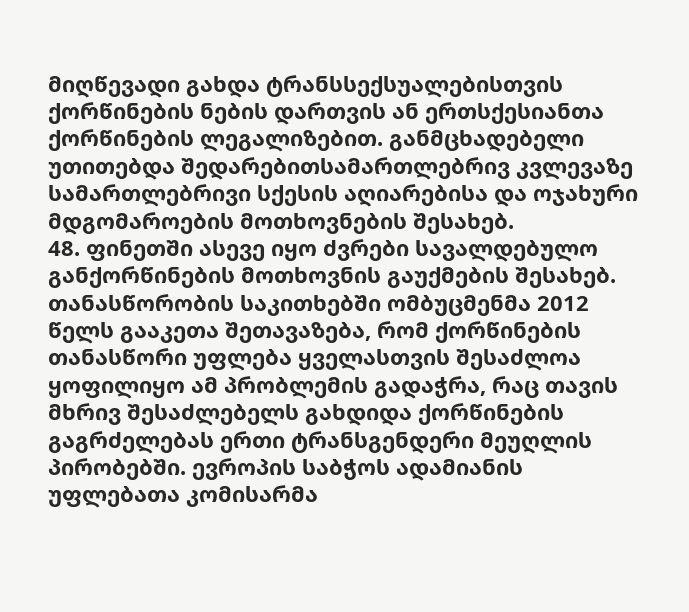მიღწევადი გახდა ტრანსსექსუალებისთვის ქორწინების ნების დართვის ან ერთსქესიანთა ქორწინების ლეგალიზებით. განმცხადებელი უთითებდა შედარებითსამართლებრივ კვლევაზე სამართლებრივი სქესის აღიარებისა და ოჯახური მდგომაროების მოთხოვნების შესახებ.
48. ფინეთში ასევე იყო ძვრები სავალდებულო განქორწინების მოთხოვნის გაუქმების შესახებ. თანასწორობის საკითხებში ომბუცმენმა 2012 წელს გააკეთა შეთავაზება, რომ ქორწინების თანასწორი უფლება ყველასთვის შესაძლოა ყოფილიყო ამ პრობლემის გადაჭრა, რაც თავის მხრივ შესაძლებელს გახდიდა ქორწინების გაგრძელებას ერთი ტრანსგენდერი მეუღლის პირობებში. ევროპის საბჭოს ადამიანის უფლებათა კომისარმა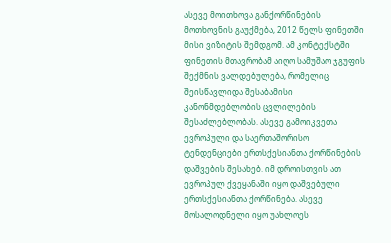ასევე მოითხოვა განქორწინების მოთხოვნის გაუქმება, 2012 წელს ფინეთში მისი ვიზიტის შემდგომ. ამ კონტექსტში ფინეთის მთავრობამ აიღო სამუშაო ჯგუფის შექმნის ვალდებულება, რომელიც შეისწავლიდა შესაბამისი კანონმდებლობის ცვლილების შესაძლებლობას. ასევე გამოიკვეთა ევროპული და საერთაშორისო ტენდენციები ერთსქესიანთა ქორწინების დაშვების შესახებ. იმ დროისთვის ათ ევროპულ ქვეყანაში იყო დაშვებული ერთსქესიანთა ქორწინება. ასევე მოსალოდნელი იყო უახლოეს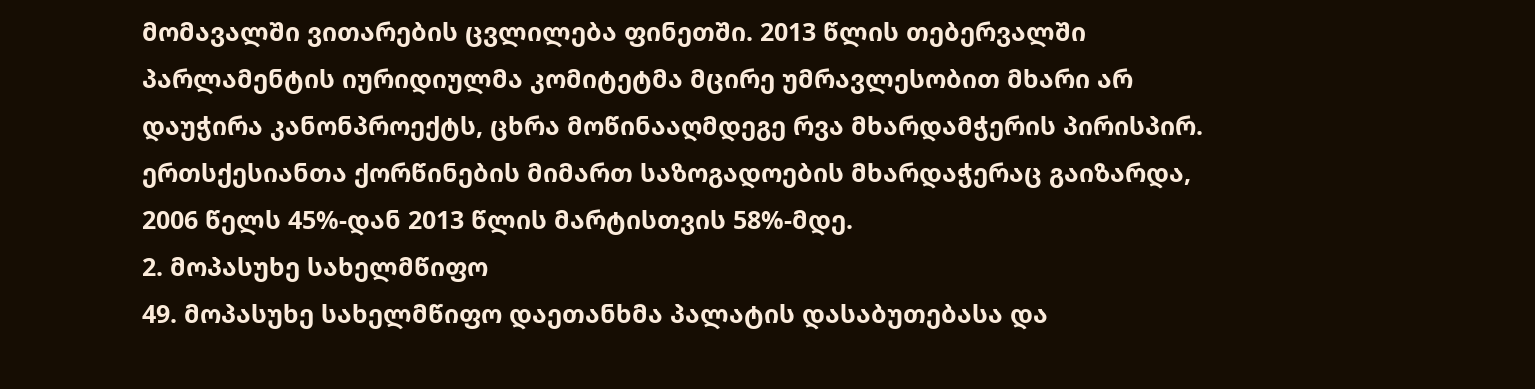მომავალში ვითარების ცვლილება ფინეთში. 2013 წლის თებერვალში პარლამენტის იურიდიულმა კომიტეტმა მცირე უმრავლესობით მხარი არ დაუჭირა კანონპროექტს, ცხრა მოწინააღმდეგე რვა მხარდამჭერის პირისპირ. ერთსქესიანთა ქორწინების მიმართ საზოგადოების მხარდაჭერაც გაიზარდა, 2006 წელს 45%-დან 2013 წლის მარტისთვის 58%-მდე.
2. მოპასუხე სახელმწიფო
49. მოპასუხე სახელმწიფო დაეთანხმა პალატის დასაბუთებასა და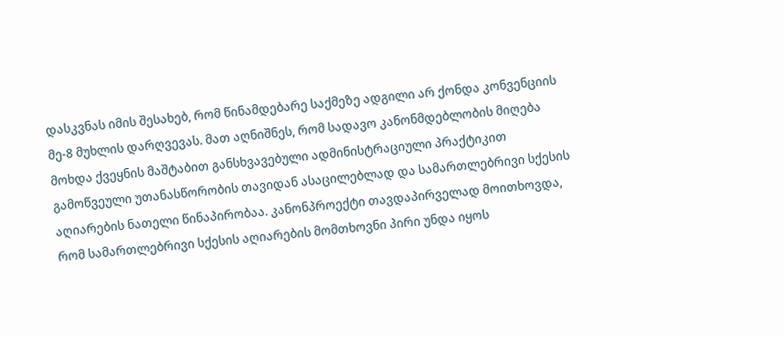დასკვნას იმის შესახებ, რომ წინამდებარე საქმეზე ადგილი არ ქონდა კონვენციის მე-8 მუხლის დარღვევას. მათ აღნიშნეს, რომ სადავო კანონმდებლობის მიღება მოხდა ქვეყნის მაშტაბით განსხვავებული ადმინისტრაციული პრაქტიკით გამოწვეული უთანასწორობის თავიდან ასაცილებლად და სამართლებრივი სქესის აღიარების ნათელი წინაპირობაა. კანონპროექტი თავდაპირველად მოითხოვდა, რომ სამართლებრივი სქესის აღიარების მომთხოვნი პირი უნდა იყოს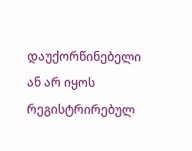დაუქორწინებელი ან არ იყოს რეგისტრირებულ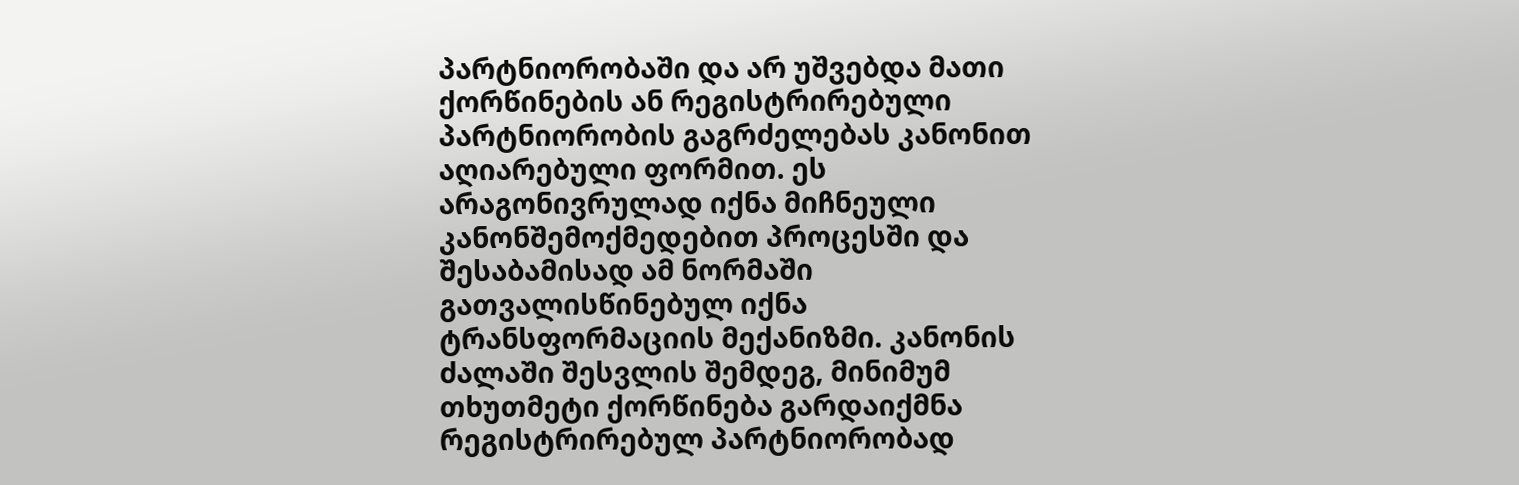პარტნიორობაში და არ უშვებდა მათი ქორწინების ან რეგისტრირებული პარტნიორობის გაგრძელებას კანონით აღიარებული ფორმით. ეს არაგონივრულად იქნა მიჩნეული კანონშემოქმედებით პროცესში და შესაბამისად ამ ნორმაში გათვალისწინებულ იქნა ტრანსფორმაციის მექანიზმი. კანონის ძალაში შესვლის შემდეგ, მინიმუმ თხუთმეტი ქორწინება გარდაიქმნა რეგისტრირებულ პარტნიორობად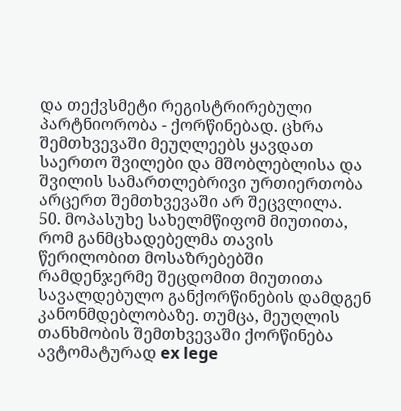და თექვსმეტი რეგისტრირებული პარტნიორობა - ქორწინებად. ცხრა შემთხვევაში მეუღლეებს ყავდათ საერთო შვილები და მშობლებლისა და შვილის სამართლებრივი ურთიერთობა არცერთ შემთხვევაში არ შეცვლილა.
50. მოპასუხე სახელმწიფომ მიუთითა, რომ განმცხადებელმა თავის წერილობით მოსაზრებებში რამდენჯერმე შეცდომით მიუთითა სავალდებულო განქორწინების დამდგენ კანონმდებლობაზე. თუმცა, მეუღლის თანხმობის შემთხვევაში ქორწინება ავტომატურად ex lege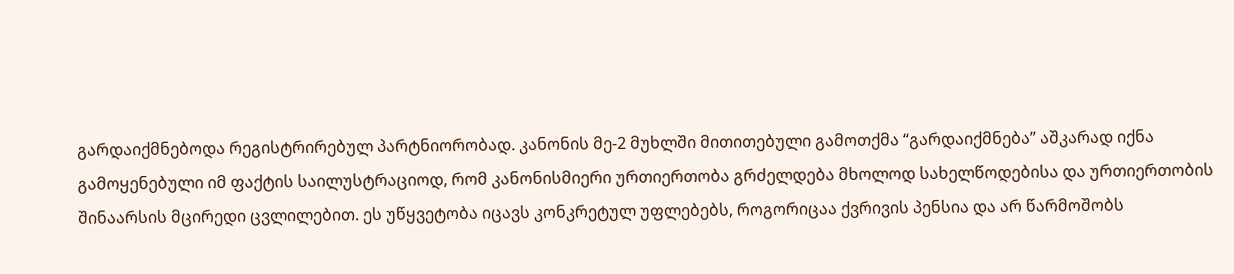გარდაიქმნებოდა რეგისტრირებულ პარტნიორობად. კანონის მე-2 მუხლში მითითებული გამოთქმა “გარდაიქმნება” აშკარად იქნა გამოყენებული იმ ფაქტის საილუსტრაციოდ, რომ კანონისმიერი ურთიერთობა გრძელდება მხოლოდ სახელწოდებისა და ურთიერთობის შინაარსის მცირედი ცვლილებით. ეს უწყვეტობა იცავს კონკრეტულ უფლებებს, როგორიცაა ქვრივის პენსია და არ წარმოშობს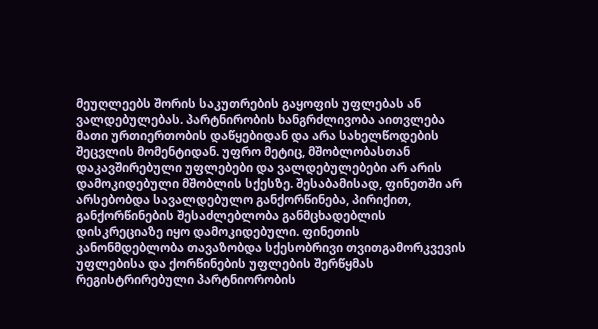მეუღლეებს შორის საკუთრების გაყოფის უფლებას ან ვალდებულებას. პარტნირობის ხანგრძლივობა აითვლება მათი ურთიერთობის დაწყებიდან და არა სახელწოდების შეცვლის მომენტიდან. უფრო მეტიც, მშობლობასთან დაკავშირებული უფლებები და ვალდებულებები არ არის დამოკიდებული მშობლის სქესზე. შესაბამისად, ფინეთში არ არსებობდა სავალდებულო განქორწინება, პირიქით, განქორწინების შესაძლებლობა განმცხადებლის დისკრეციაზე იყო დამოკიდებული. ფინეთის კანონმდებლობა თავაზობდა სქესობრივი თვითგამორკვევის უფლებისა და ქორწინების უფლების შერწყმას რეგისტრირებული პარტნიორობის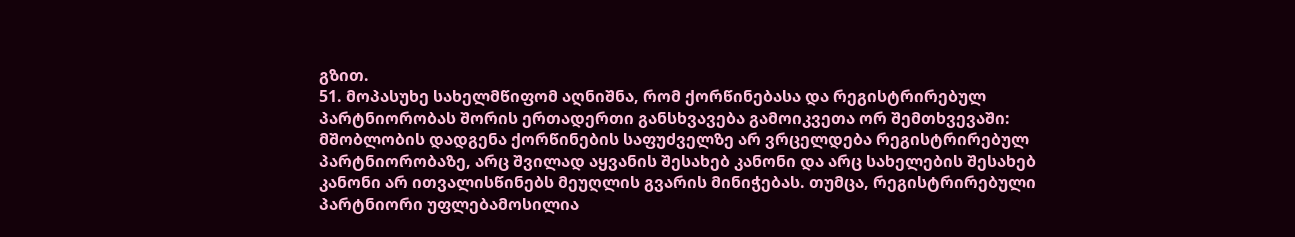გზით.
51. მოპასუხე სახელმწიფომ აღნიშნა, რომ ქორწინებასა და რეგისტრირებულ პარტნიორობას შორის ერთადერთი განსხვავება გამოიკვეთა ორ შემთხვევაში: მშობლობის დადგენა ქორწინების საფუძველზე არ ვრცელდება რეგისტრირებულ პარტნიორობაზე, არც შვილად აყვანის შესახებ კანონი და არც სახელების შესახებ კანონი არ ითვალისწინებს მეუღლის გვარის მინიჭებას. თუმცა, რეგისტრირებული პარტნიორი უფლებამოსილია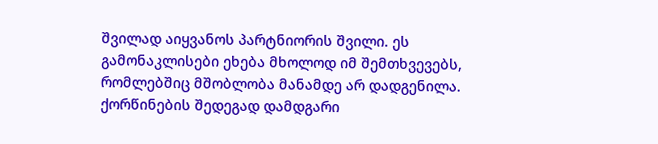შვილად აიყვანოს პარტნიორის შვილი. ეს გამონაკლისები ეხება მხოლოდ იმ შემთხვევებს, რომლებშიც მშობლობა მანამდე არ დადგენილა. ქორწინების შედეგად დამდგარი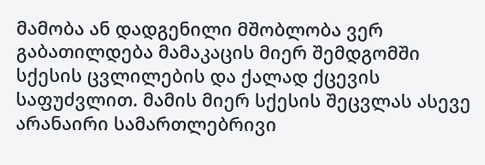მამობა ან დადგენილი მშობლობა ვერ გაბათილდება მამაკაცის მიერ შემდგომში სქესის ცვლილების და ქალად ქცევის საფუძვლით. მამის მიერ სქესის შეცვლას ასევე არანაირი სამართლებრივი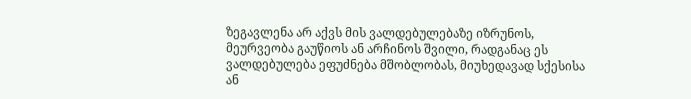ზეგავლენა არ აქვს მის ვალდებულებაზე იზრუნოს, მეურვეობა გაუწიოს ან არჩინოს შვილი, რადგანაც ეს ვალდებულება ეფუძნება მშობლობას, მიუხედავად სქესისა ან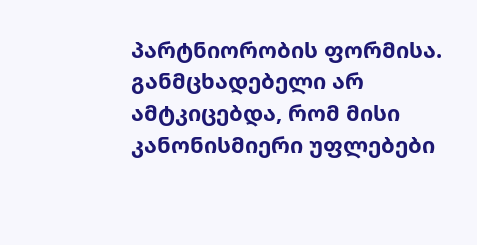პარტნიორობის ფორმისა. განმცხადებელი არ ამტკიცებდა, რომ მისი კანონისმიერი უფლებები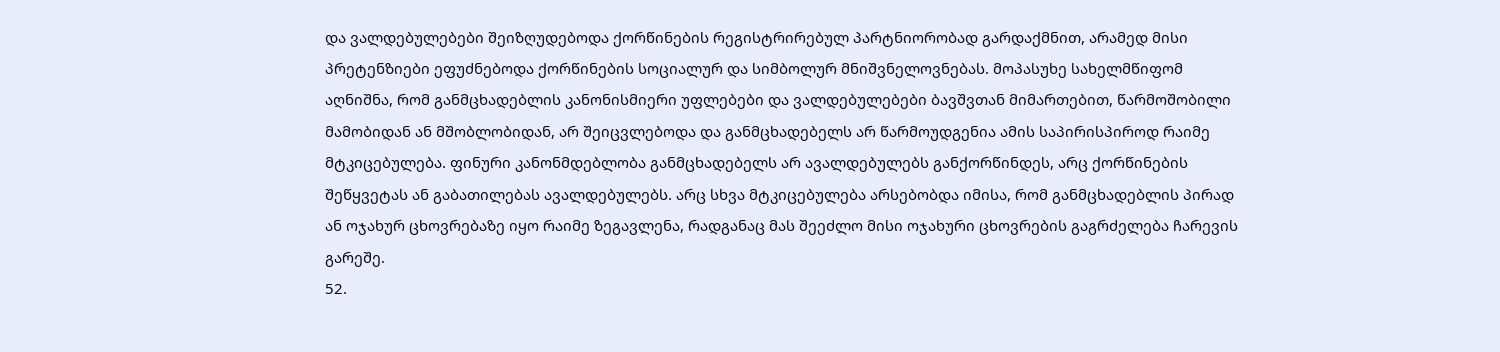და ვალდებულებები შეიზღუდებოდა ქორწინების რეგისტრირებულ პარტნიორობად გარდაქმნით, არამედ მისი პრეტენზიები ეფუძნებოდა ქორწინების სოციალურ და სიმბოლურ მნიშვნელოვნებას. მოპასუხე სახელმწიფომ აღნიშნა, რომ განმცხადებლის კანონისმიერი უფლებები და ვალდებულებები ბავშვთან მიმართებით, წარმოშობილი მამობიდან ან მშობლობიდან, არ შეიცვლებოდა და განმცხადებელს არ წარმოუდგენია ამის საპირისპიროდ რაიმე მტკიცებულება. ფინური კანონმდებლობა განმცხადებელს არ ავალდებულებს განქორწინდეს, არც ქორწინების შეწყვეტას ან გაბათილებას ავალდებულებს. არც სხვა მტკიცებულება არსებობდა იმისა, რომ განმცხადებლის პირად ან ოჯახურ ცხოვრებაზე იყო რაიმე ზეგავლენა, რადგანაც მას შეეძლო მისი ოჯახური ცხოვრების გაგრძელება ჩარევის გარეშე.
52.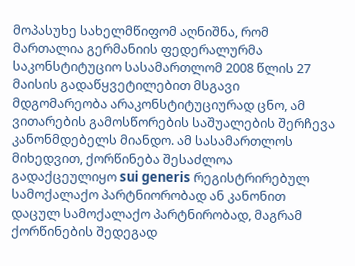მოპასუხე სახელმწიფომ აღნიშნა, რომ მართალია გერმანიის ფედერალურმა საკონსტიტუციო სასამართლომ 2008 წლის 27 მაისის გადაწყვეტილებით მსგავი მდგომარეობა არაკონსტიტუციურად ცნო, ამ ვითარების გამოსწორების საშუალების შერჩევა კანონმდებელს მიანდო. ამ სასამართლოს მიხედვით, ქორწინება შესაძლოა გადაქცეულიყო sui generis რეგისტრირებულ სამოქალაქო პარტნიორობად ან კანონით დაცულ სამოქალაქო პარტნირობად, მაგრამ ქორწინების შედეგად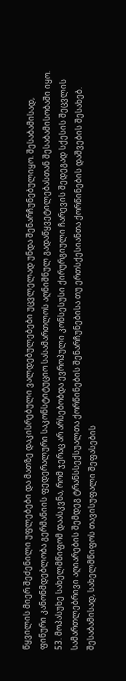წყვილის მიერ შეძენილი უფლებები და მათზე დაკისრებული ვალდებულებები უცვლელად უნდა შენარჩუნებულიყო. შესაბამისად, ფინური კანონმდებლობა გერმანიის ფედერალური საკონსტიტუციო სასამართლოს აღნიშნულ გადაწყვეტილებასთან შესაბამისობაში იყო.
53. მოპასუხე სახელმწიფომ დაასკვნა, რომ ჯერაც არ არსებობდა ევროპული კონსესუსი ქირურგიული ჩარევის შედეგად სქესის შეცვლის სამართლებრივი აღიარების შემდეგ ტრანსსექსუალთა ქორწინების შენარჩუნებისა თუ ერთსქესიანთა ქორწინების დაშვების შესახებ. შესაბამისად, სახელმწიფოს თავისუფალი შეფასების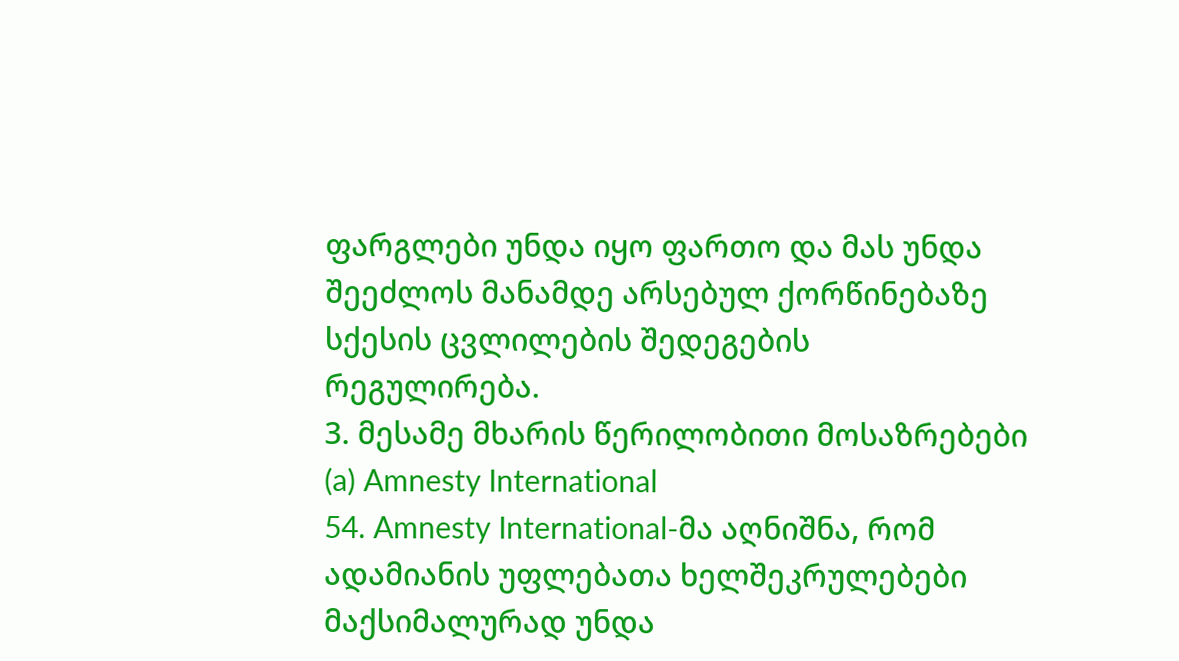ფარგლები უნდა იყო ფართო და მას უნდა შეეძლოს მანამდე არსებულ ქორწინებაზე სქესის ცვლილების შედეგების რეგულირება.
3. მესამე მხარის წერილობითი მოსაზრებები
(a) Amnesty International
54. Amnesty International-მა აღნიშნა, რომ ადამიანის უფლებათა ხელშეკრულებები მაქსიმალურად უნდა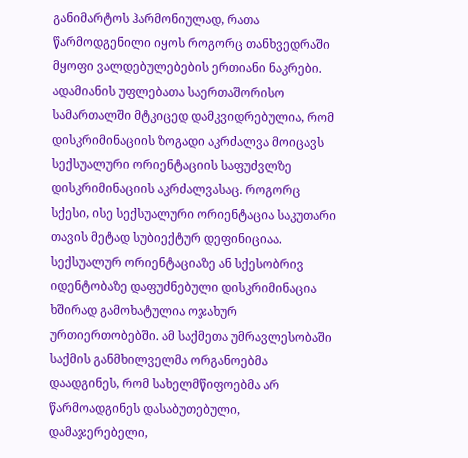განიმარტოს ჰარმონიულად, რათა წარმოდგენილი იყოს როგორც თანხვედრაში მყოფი ვალდებულებების ერთიანი ნაკრები. ადამიანის უფლებათა საერთაშორისო სამართალში მტკიცედ დამკვიდრებულია, რომ დისკრიმინაციის ზოგადი აკრძალვა მოიცავს სექსუალური ორიენტაციის საფუძვლზე დისკრიმინაციის აკრძალვასაც. როგორც სქესი, ისე სექსუალური ორიენტაცია საკუთარი თავის მეტად სუბიექტურ დეფინიციაა. სექსუალურ ორიენტაციაზე ან სქესობრივ იდენტობაზე დაფუძნებული დისკრიმინაცია ხშირად გამოხატულია ოჯახურ ურთიერთობებში. ამ საქმეთა უმრავლესობაში საქმის განმხილველმა ორგანოებმა დაადგინეს, რომ სახელმწიფოებმა არ წარმოადგინეს დასაბუთებული, დამაჯერებელი,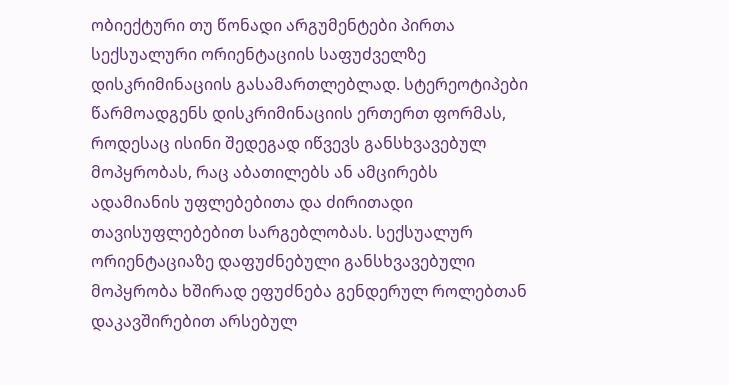ობიექტური თუ წონადი არგუმენტები პირთა სექსუალური ორიენტაციის საფუძველზე დისკრიმინაციის გასამართლებლად. სტერეოტიპები წარმოადგენს დისკრიმინაციის ერთერთ ფორმას, როდესაც ისინი შედეგად იწვევს განსხვავებულ მოპყრობას, რაც აბათილებს ან ამცირებს ადამიანის უფლებებითა და ძირითადი თავისუფლებებით სარგებლობას. სექსუალურ ორიენტაციაზე დაფუძნებული განსხვავებული მოპყრობა ხშირად ეფუძნება გენდერულ როლებთან დაკავშირებით არსებულ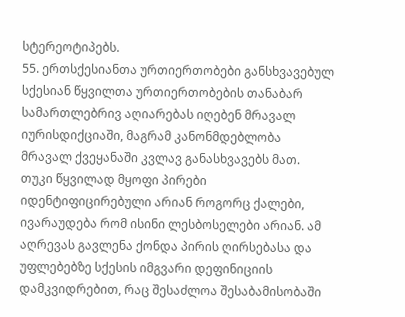სტერეოტიპებს.
55. ერთსქესიანთა ურთიერთობები განსხვავებულ სქესიან წყვილთა ურთიერთობების თანაბარ სამართლებრივ აღიარებას იღებენ მრავალ იურისდიქციაში, მაგრამ კანონმდებლობა მრავალ ქვეყანაში კვლავ განასხვავებს მათ. თუკი წყვილად მყოფი პირები იდენტიფიცირებული არიან როგორც ქალები, ივარაუდება რომ ისინი ლესბოსელები არიან. ამ აღრევას გავლენა ქონდა პირის ღირსებასა და უფლებებზე სქესის იმგვარი დეფინიციის დამკვიდრებით, რაც შესაძლოა შესაბამისობაში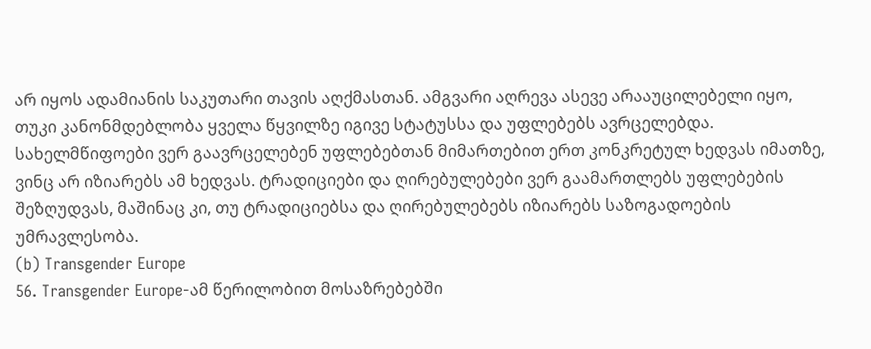არ იყოს ადამიანის საკუთარი თავის აღქმასთან. ამგვარი აღრევა ასევე არააუცილებელი იყო, თუკი კანონმდებლობა ყველა წყვილზე იგივე სტატუსსა და უფლებებს ავრცელებდა. სახელმწიფოები ვერ გაავრცელებენ უფლებებთან მიმართებით ერთ კონკრეტულ ხედვას იმათზე, ვინც არ იზიარებს ამ ხედვას. ტრადიციები და ღირებულებები ვერ გაამართლებს უფლებების შეზღუდვას, მაშინაც კი, თუ ტრადიციებსა და ღირებულებებს იზიარებს საზოგადოების უმრავლესობა.
(b) Transgender Europe
56. Transgender Europe-ამ წერილობით მოსაზრებებში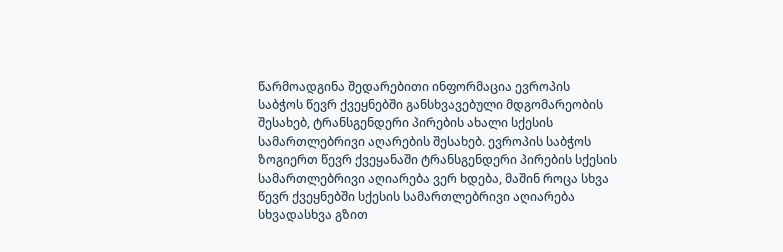წარმოადგინა შედარებითი ინფორმაცია ევროპის საბჭოს წევრ ქვეყნებში განსხვავებული მდგომარეობის შესახებ, ტრანსგენდერი პირების ახალი სქესის სამართლებრივი აღარების შესახებ. ევროპის საბჭოს ზოგიერთ წევრ ქვეყანაში ტრანსგენდერი პირების სქესის სამართლებრივი აღიარება ვერ ხდება, მაშინ როცა სხვა წევრ ქვეყნებში სქესის სამართლებრივი აღიარება სხვადასხვა გზით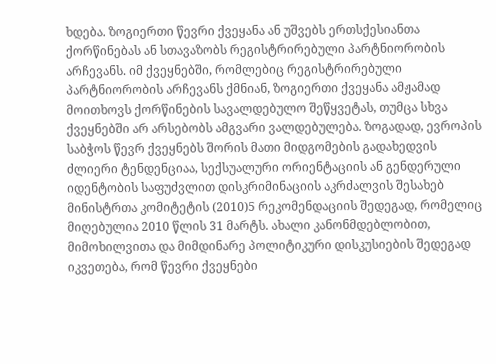ხდება. ზოგიერთი წევრი ქვეყანა ან უშვებს ერთსქესიანთა ქორწინებას ან სთავაზობს რეგისტრირებული პარტნიორობის არჩევანს. იმ ქვეყნებში, რომლებიც რეგისტრირებული პარტნიორობის არჩევანს ქმნიან, ზოგიერთი ქვეყანა ამჟამად მოითხოვს ქორწინების სავალდებულო შეწყვეტას, თუმცა სხვა ქვეყნებში არ არსებობს ამგვარი ვალდებულება. ზოგადად, ევროპის საბჭოს წევრ ქვეყნებს შორის მათი მიდგომების გადახედვის ძლიერი ტენდენციაა, სექსუალური ორიენტაციის ან გენდერული იდენტობის საფუძვლით დისკრიმინაციის აკრძალვის შესახებ მინისტრთა კომიტეტის (2010)5 რეკომენდაციის შედეგად, რომელიც მიღებულია 2010 წლის 31 მარტს. ახალი კანონმდებლობით, მიმოხილვითა და მიმდინარე პოლიტიკური დისკუსიების შედეგად იკვეთება, რომ წევრი ქვეყნები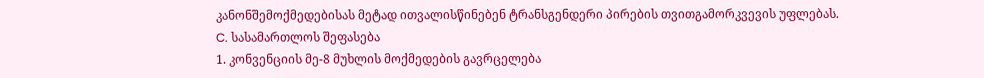კანონშემოქმედებისას მეტად ითვალისწინებენ ტრანსგენდერი პირების თვითგამორკვევის უფლებას.
C. სასამართლოს შეფასება
1. კონვენციის მე-8 მუხლის მოქმედების გავრცელება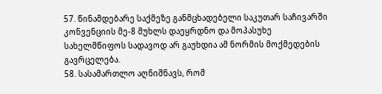57. წინამდებარე საქმეზე განმცხადებელი საკუთარ საჩივარში კონვენციის მე-8 მუხლს დაეყრდნო და მოპასუხე სახელმწიფოს სადავოდ არ გაუხდია ამ ნორმის მოქმედების გავრცელება.
58. სასამართლო აღნიშნავს, რომ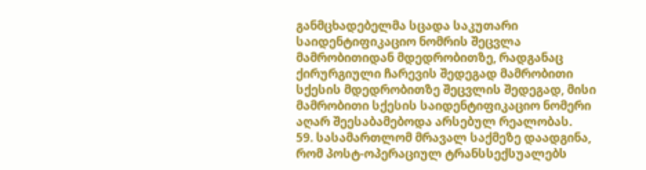განმცხადებელმა სცადა საკუთარი საიდენტიფიკაციო ნომრის შეცვლა მამრობითიდან მდედრობითზე, რადგანაც ქირურგიული ჩარევის შედეგად მამრობითი სქესის მდედრობითზე შეცვლის შედეგად, მისი მამრობითი სქესის საიდენტიფიკაციო ნომერი აღარ შეესაბამებოდა არსებულ რეალობას.
59. სასამართლომ მრავალ საქმეზე დაადგინა, რომ პოსტ-ოპერაციულ ტრანსსექსუალებს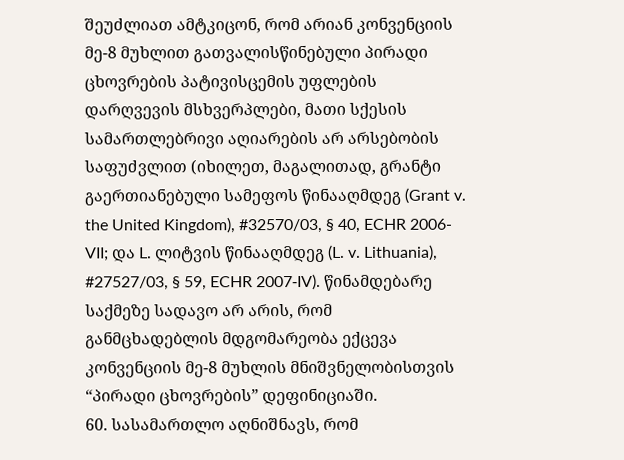შეუძლიათ ამტკიცონ, რომ არიან კონვენციის მე-8 მუხლით გათვალისწინებული პირადი ცხოვრების პატივისცემის უფლების დარღვევის მსხვერპლები, მათი სქესის სამართლებრივი აღიარების არ არსებობის საფუძვლით (იხილეთ, მაგალითად, გრანტი გაერთიანებული სამეფოს წინააღმდეგ (Grant v. the United Kingdom), #32570/03, § 40, ECHR 2006-VII; და L. ლიტვის წინააღმდეგ (L. v. Lithuania), #27527/03, § 59, ECHR 2007‑IV). წინამდებარე საქმეზე სადავო არ არის, რომ განმცხადებლის მდგომარეობა ექცევა კონვენციის მე-8 მუხლის მნიშვნელობისთვის “პირადი ცხოვრების” დეფინიციაში.
60. სასამართლო აღნიშნავს, რომ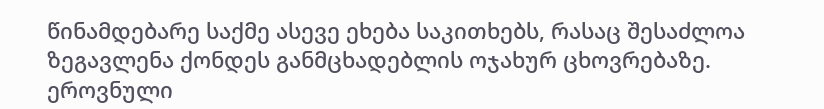წინამდებარე საქმე ასევე ეხება საკითხებს, რასაც შესაძლოა ზეგავლენა ქონდეს განმცხადებლის ოჯახურ ცხოვრებაზე. ეროვნული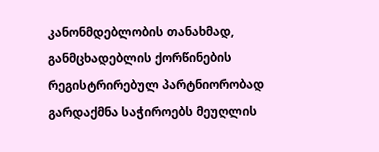კანონმდებლობის თანახმად, განმცხადებლის ქორწინების რეგისტრირებულ პარტნიორობად გარდაქმნა საჭიროებს მეუღლის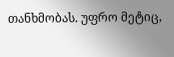თანხმობას. უფრო მეტიც,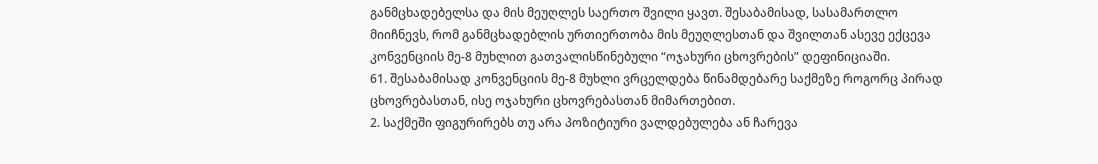განმცხადებელსა და მის მეუღლეს საერთო შვილი ყავთ. შესაბამისად, სასამართლო მიიჩნევს, რომ განმცხადებლის ურთიერთობა მის მეუღლესთან და შვილთან ასევე ექცევა კონვენციის მე-8 მუხლით გათვალისწინებული “ოჯახური ცხოვრების” დეფინიციაში.
61. შესაბამისად კონვენციის მე-8 მუხლი ვრცელდება წინამდებარე საქმეზე როგორც პირად ცხოვრებასთან, ისე ოჯახური ცხოვრებასთან მიმართებით.
2. საქმეში ფიგურირებს თუ არა პოზიტიური ვალდებულება ან ჩარევა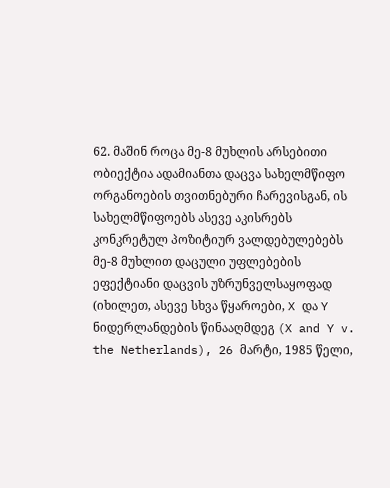62. მაშინ როცა მე-8 მუხლის არსებითი ობიექტია ადამიანთა დაცვა სახელმწიფო ორგანოების თვითნებური ჩარევისგან, ის სახელმწიფოებს ასევე აკისრებს კონკრეტულ პოზიტიურ ვალდებულებებს მე-8 მუხლით დაცული უფლებების ეფექტიანი დაცვის უზრუნველსაყოფად (იხილეთ, ასევე სხვა წყაროები, X და Y ნიდერლანდების წინააღმდეგ (X and Y v. the Netherlands), 26 მარტი, 1985 წელი,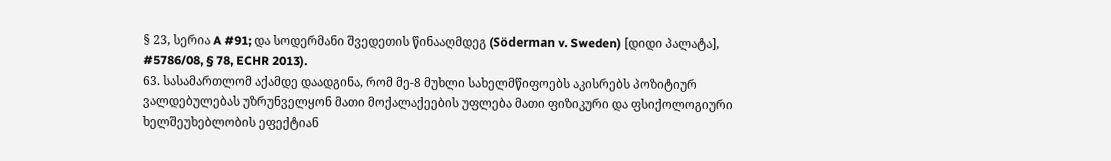§ 23, სერია A #91; და სოდერმანი შვედეთის წინააღმდეგ (Söderman v. Sweden) [დიდი პალატა], #5786/08, § 78, ECHR 2013).
63. სასამართლომ აქამდე დაადგინა, რომ მე-8 მუხლი სახელმწიფოებს აკისრებს პოზიტიურ ვალდებულებას უზრუნველყონ მათი მოქალაქეების უფლება მათი ფიზიკური და ფსიქოლოგიური ხელშეუხებლობის ეფექტიან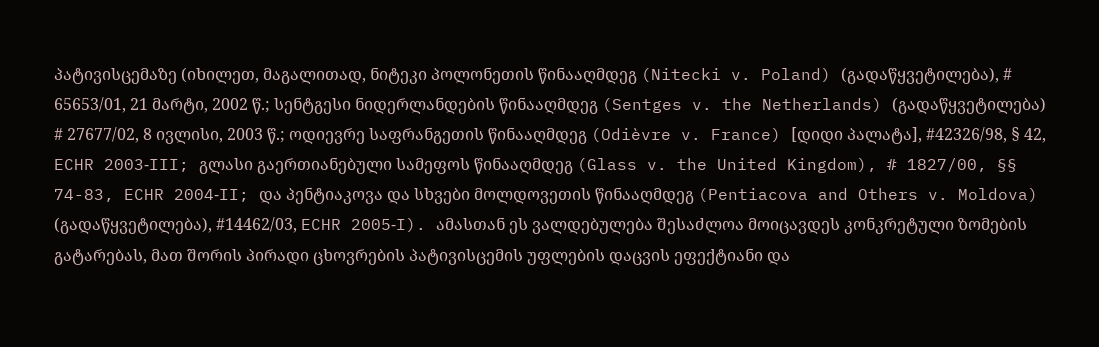პატივისცემაზე (იხილეთ, მაგალითად, ნიტეკი პოლონეთის წინააღმდეგ (Nitecki v. Poland) (გადაწყვეტილება), # 65653/01, 21 მარტი, 2002 წ.; სენტგესი ნიდერლანდების წინააღმდეგ (Sentges v. the Netherlands) (გადაწყვეტილება) # 27677/02, 8 ივლისი, 2003 წ.; ოდიევრე საფრანგეთის წინააღმდეგ (Odièvre v. France) [დიდი პალატა], #42326/98, § 42, ECHR 2003‑III; გლასი გაერთიანებული სამეფოს წინააღმდეგ (Glass v. the United Kingdom), # 1827/00, §§ 74-83, ECHR 2004‑II; და პენტიაკოვა და სხვები მოლდოვეთის წინააღმდეგ (Pentiacova and Others v. Moldova) (გადაწყვეტილება), #14462/03, ECHR 2005‑I). ამასთან ეს ვალდებულება შესაძლოა მოიცავდეს კონკრეტული ზომების გატარებას, მათ შორის პირადი ცხოვრების პატივისცემის უფლების დაცვის ეფექტიანი და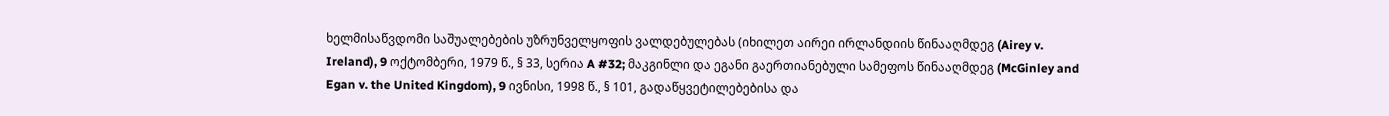ხელმისაწვდომი საშუალებების უზრუნველყოფის ვალდებულებას (იხილეთ აირეი ირლანდიის წინააღმდეგ (Airey v. Ireland), 9 ოქტომბერი, 1979 წ., § 33, სერია A #32; მაკგინლი და ეგანი გაერთიანებული სამეფოს წინააღმდეგ (McGinley and Egan v. the United Kingdom), 9 ივნისი, 1998 წ., § 101, გადაწყვეტილებებისა და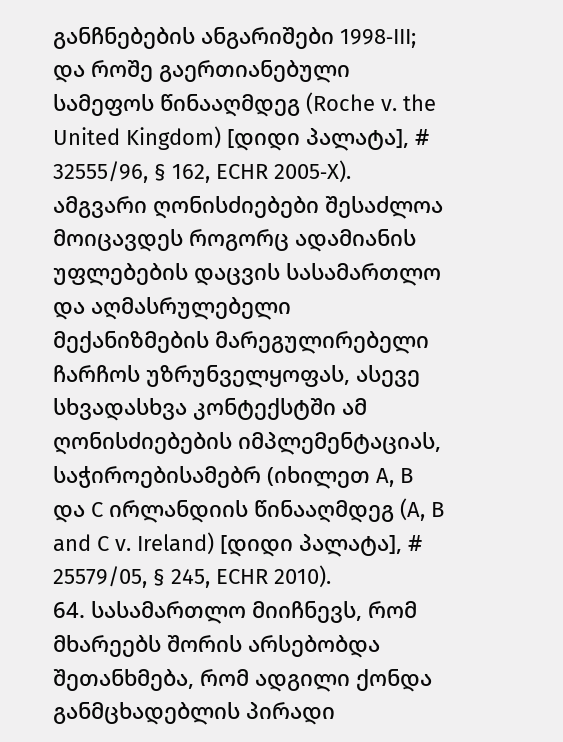განჩნებების ანგარიშები 1998‑III; და როშე გაერთიანებული სამეფოს წინააღმდეგ (Roche v. the United Kingdom) [დიდი პალატა], # 32555/96, § 162, ECHR 2005‑X). ამგვარი ღონისძიებები შესაძლოა მოიცავდეს როგორც ადამიანის უფლებების დაცვის სასამართლო და აღმასრულებელი მექანიზმების მარეგულირებელი ჩარჩოს უზრუნველყოფას, ასევე სხვადასხვა კონტექსტში ამ ღონისძიებების იმპლემენტაციას, საჭიროებისამებრ (იხილეთ A, B და C ირლანდიის წინააღმდეგ (A, B and C v. Ireland) [დიდი პალატა], # 25579/05, § 245, ECHR 2010).
64. სასამართლო მიიჩნევს, რომ მხარეებს შორის არსებობდა შეთანხმება, რომ ადგილი ქონდა განმცხადებლის პირადი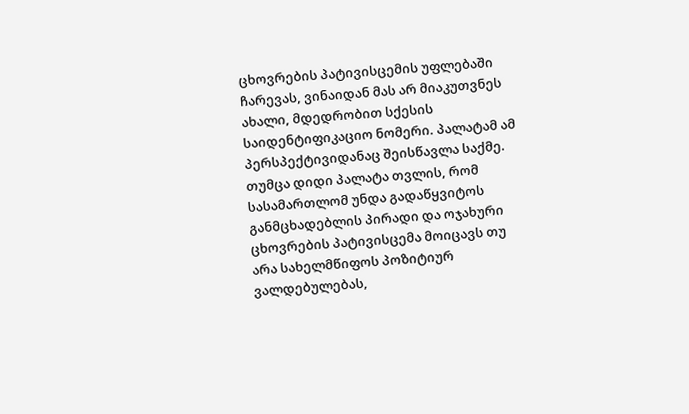ცხოვრების პატივისცემის უფლებაში ჩარევას, ვინაიდან მას არ მიაკუთვნეს ახალი, მდედრობით სქესის საიდენტიფიკაციო ნომერი. პალატამ ამ პერსპექტივიდანაც შეისწავლა საქმე. თუმცა დიდი პალატა თვლის, რომ სასამართლომ უნდა გადაწყვიტოს განმცხადებლის პირადი და ოჯახური ცხოვრების პატივისცემა მოიცავს თუ არა სახელმწიფოს პოზიტიურ ვალდებულებას,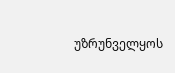უზრუნველყოს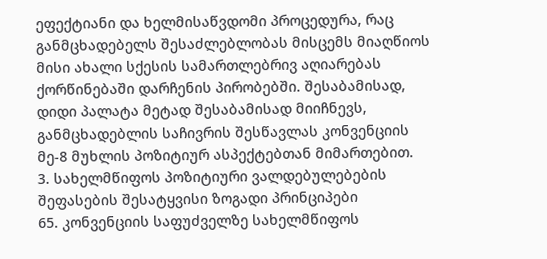ეფექტიანი და ხელმისაწვდომი პროცედურა, რაც განმცხადებელს შესაძლებლობას მისცემს მიაღწიოს მისი ახალი სქესის სამართლებრივ აღიარებას ქორწინებაში დარჩენის პირობებში. შესაბამისად, დიდი პალატა მეტად შესაბამისად მიიჩნევს, განმცხადებლის საჩივრის შესწავლას კონვენციის მე-8 მუხლის პოზიტიურ ასპექტებთან მიმართებით.
3. სახელმწიფოს პოზიტიური ვალდებულებების შეფასების შესატყვისი ზოგადი პრინციპები
65. კონვენციის საფუძველზე სახელმწიფოს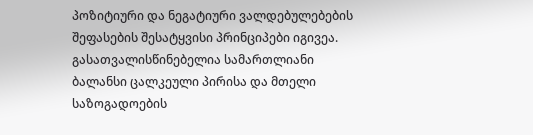პოზიტიური და ნეგატიური ვალდებულებების შეფასების შესატყვისი პრინციპები იგივეა. გასათვალისწინებელია სამართლიანი ბალანსი ცალკეული პირისა და მთელი საზოგადოების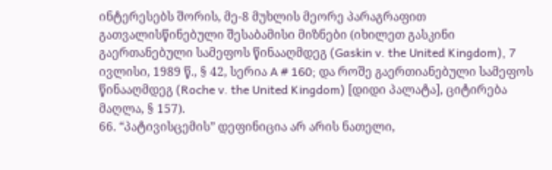ინტერესებს შორის, მე-8 მუხლის მეორე პარაგრაფით გათვალისწინებული შესაბამისი მიზნები (იხილეთ გასკინი გაერთანებული სამეფოს წინააღმდეგ (Gaskin v. the United Kingdom), 7 ივლისი, 1989 წ., § 42, სერია A # 160; და როშე გაერთიანებული სამეფოს წინააღმდეგ (Roche v. the United Kingdom) [დიდი პალატა], ციტირება მაღლა, § 157).
66. “პატივისცემის” დეფინიცია არ არის ნათელი,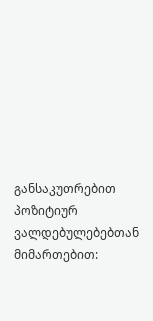განსაკუთრებით პოზიტიურ ვალდებულებებთან მიმართებით: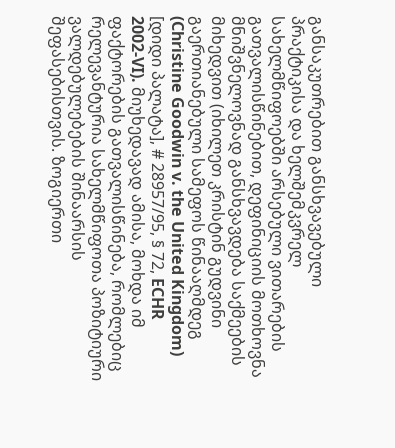განსაკუთრებით განსხვავებული პრაქტიკისა და ხელშემკვრელ სახელმწიფოებში არსებული ვითარების გათვალისწინებით, დეფინიციის მოთხოვნა მნიშვნელოვნად განსხვავდება საქმეების მიხედვით (იხილეთ კრისტინ გუდვინი გაერთიანებული სამეფოს წინააღმდეგ (Christine Goodwin v. the United Kingdom) [დიდი პალატა], # 28957/95, § 72, ECHR 2002‑VI). მიუხედავად ამისა, მოხდა იმ ფაქტორების გათვალისწინება, რომლებიც რელევანტურია სახელმწიფოთა პოზიტიური ვალდებულებების შინაარსის შეფასებისთვის. ზოგიერთი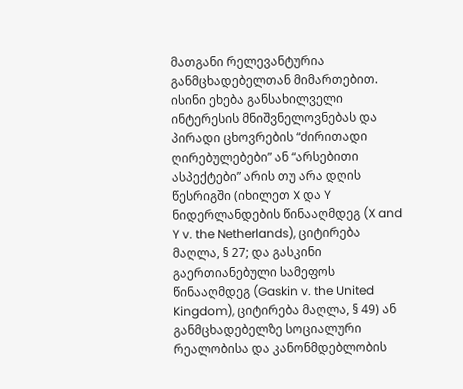მათგანი რელევანტურია განმცხადებელთან მიმართებით. ისინი ეხება განსახილველი ინტერესის მნიშვნელოვნებას და პირადი ცხოვრების “ძირითადი ღირებულებები” ან “არსებითი ასპექტები” არის თუ არა დღის წესრიგში (იხილეთ X და Y ნიდერლანდების წინააღმდეგ (X and Y v. the Netherlands), ციტირება მაღლა, § 27; და გასკინი გაერთიანებული სამეფოს წინააღმდეგ (Gaskin v. the United Kingdom), ციტირება მაღლა, § 49) ან განმცხადებელზე სოციალური რეალობისა და კანონმდებლობის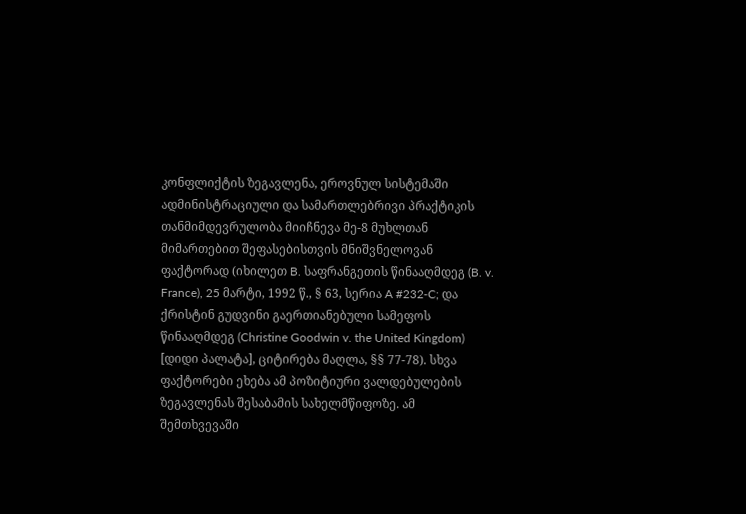კონფლიქტის ზეგავლენა, ეროვნულ სისტემაში ადმინისტრაციული და სამართლებრივი პრაქტიკის თანმიმდევრულობა მიიჩნევა მე-8 მუხლთან მიმართებით შეფასებისთვის მნიშვნელოვან ფაქტორად (იხილეთ B. საფრანგეთის წინააღმდეგ (B. v. France), 25 მარტი, 1992 წ., § 63, სერია A #232‑C; და ქრისტინ გუდვინი გაერთიანებული სამეფოს წინააღმდეგ (Christine Goodwin v. the United Kingdom) [დიდი პალატა], ციტირება მაღლა, §§ 77-78). სხვა ფაქტორები ეხება ამ პოზიტიური ვალდებულების ზეგავლენას შესაბამის სახელმწიფოზე. ამ შემთხვევაში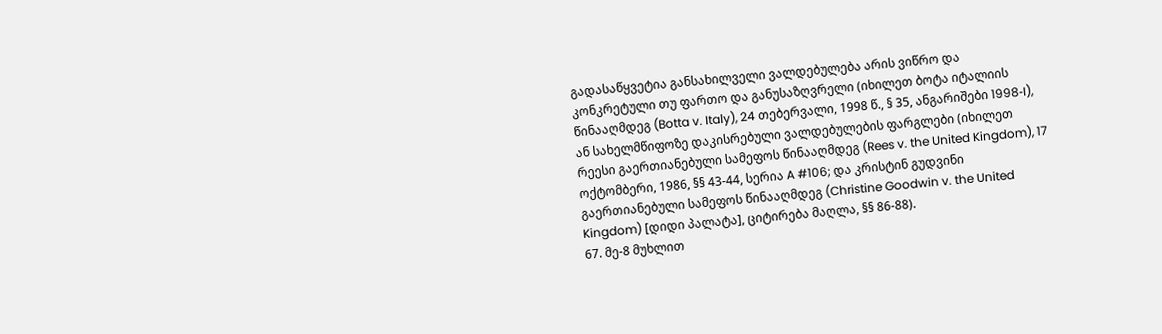გადასაწყვეტია განსახილველი ვალდებულება არის ვიწრო და კონკრეტული თუ ფართო და განუსაზღვრელი (იხილეთ ბოტა იტალიის წინააღმდეგ (Botta v. Italy), 24 თებერვალი, 1998 წ., § 35, ანგარიშები 1998‑I), ან სახელმწიფოზე დაკისრებული ვალდებულების ფარგლები (იხილეთ რეესი გაერთიანებული სამეფოს წინააღმდეგ (Rees v. the United Kingdom), 17 ოქტომბერი, 1986, §§ 43-44, სერია A #106; და კრისტინ გუდვინი გაერთიანებული სამეფოს წინააღმდეგ (Christine Goodwin v. the United Kingdom) [დიდი პალატა], ციტირება მაღლა, §§ 86-88).
67. მე-8 მუხლით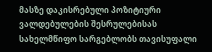მასზე დაკისრებული პოზიტიური ვალდებულების შესრულებისას სახელმწიფო სარგებლობს თავისუფალი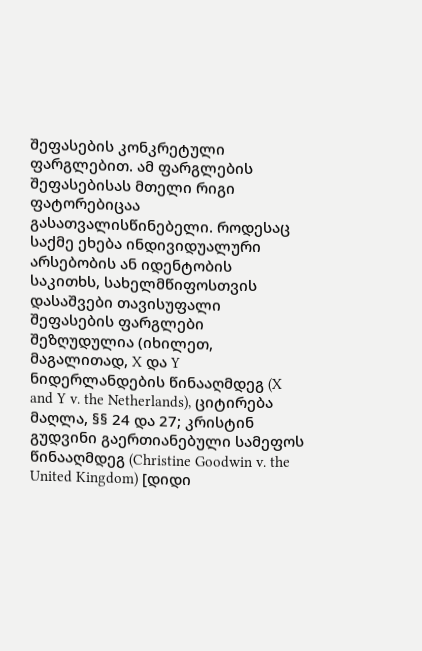შეფასების კონკრეტული ფარგლებით. ამ ფარგლების შეფასებისას მთელი რიგი ფატორებიცაა გასათვალისწინებელი. როდესაც საქმე ეხება ინდივიდუალური არსებობის ან იდენტობის საკითხს, სახელმწიფოსთვის დასაშვები თავისუფალი შეფასების ფარგლები შეზღუდულია (იხილეთ, მაგალითად, X და Y ნიდერლანდების წინააღმდეგ (X and Y v. the Netherlands), ციტირება მაღლა, §§ 24 და 27; კრისტინ გუდვინი გაერთიანებული სამეფოს წინააღმდეგ (Christine Goodwin v. the United Kingdom) [დიდი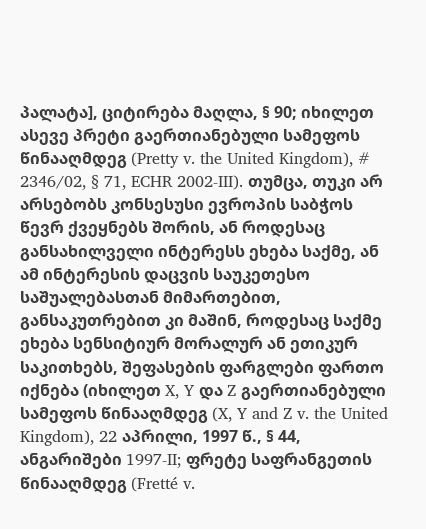პალატა], ციტირება მაღლა, § 90; იხილეთ ასევე პრეტი გაერთიანებული სამეფოს წინააღმდეგ (Pretty v. the United Kingdom), # 2346/02, § 71, ECHR 2002‑III). თუმცა, თუკი არ არსებობს კონსესუსი ევროპის საბჭოს წევრ ქვეყნებს შორის, ან როდესაც განსახილველი ინტერესს ეხება საქმე, ან ამ ინტერესის დაცვის საუკეთესო საშუალებასთან მიმართებით, განსაკუთრებით კი მაშინ, როდესაც საქმე ეხება სენსიტიურ მორალურ ან ეთიკურ საკითხებს, შეფასების ფარგლები ფართო იქნება (იხილეთ X, Y და Z გაერთიანებული სამეფოს წინააღმდეგ (X, Y and Z v. the United Kingdom), 22 აპრილი, 1997 წ., § 44, ანგარიშები 1997-II; ფრეტე საფრანგეთის წინააღმდეგ (Fretté v.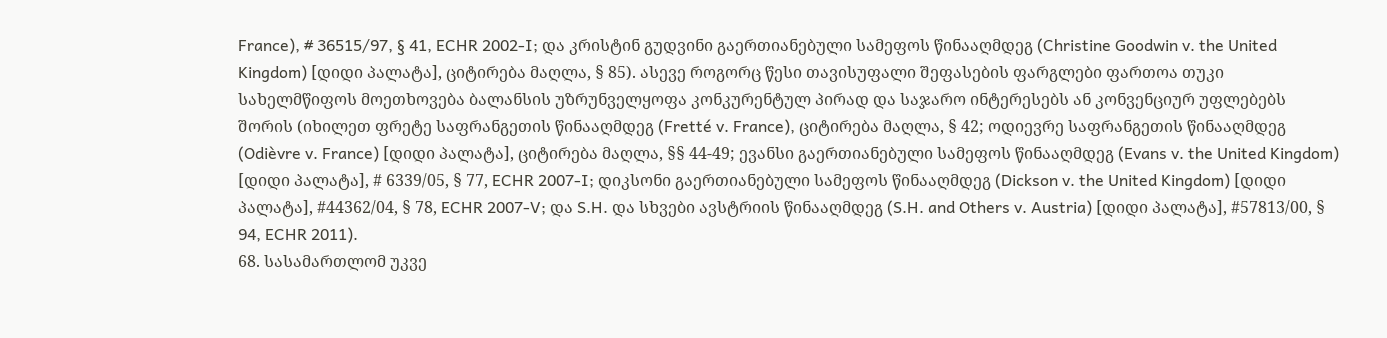France), # 36515/97, § 41, ECHR 2002-I; და კრისტინ გუდვინი გაერთიანებული სამეფოს წინააღმდეგ (Christine Goodwin v. the United Kingdom) [დიდი პალატა], ციტირება მაღლა, § 85). ასევე როგორც წესი თავისუფალი შეფასების ფარგლები ფართოა თუკი სახელმწიფოს მოეთხოვება ბალანსის უზრუნველყოფა კონკურენტულ პირად და საჯარო ინტერესებს ან კონვენციურ უფლებებს შორის (იხილეთ ფრეტე საფრანგეთის წინააღმდეგ (Fretté v. France), ციტირება მაღლა, § 42; ოდიევრე საფრანგეთის წინააღმდეგ (Odièvre v. France) [დიდი პალატა], ციტირება მაღლა, §§ 44-49; ევანსი გაერთიანებული სამეფოს წინააღმდეგ (Evans v. the United Kingdom) [დიდი პალატა], # 6339/05, § 77, ECHR 2007‑I; დიკსონი გაერთიანებული სამეფოს წინააღმდეგ (Dickson v. the United Kingdom) [დიდი პალატა], #44362/04, § 78, ECHR 2007‑V; და S.H. და სხვები ავსტრიის წინააღმდეგ (S.H. and Others v. Austria) [დიდი პალატა], #57813/00, § 94, ECHR 2011).
68. სასამართლომ უკვე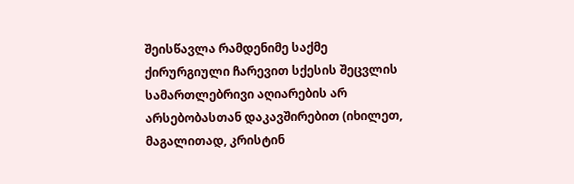შეისწავლა რამდენიმე საქმე ქირურგიული ჩარევით სქესის შეცვლის სამართლებრივი აღიარების არ არსებობასთან დაკავშირებით (იხილეთ, მაგალითად, კრისტინ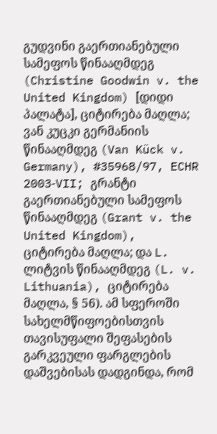გუდვინი გაერთიანებული სამეფოს წინააღმდეგ (Christine Goodwin v. the United Kingdom) [დიდი პალატა], ციტირება მაღლა; ვან კუცკი გერმანიის წინააღმდეგ (Van Kück v. Germany), #35968/97, ECHR 2003‑VII; გრანტი გაერთიანებული სამეფოს წინააღმდეგ (Grant v. the United Kingdom), ციტირება მაღლა; და L. ლიტვის წინააღმდეგ (L. v. Lithuania), ციტირება მაღლა, § 56). ამ სფეროში სახელმწიფოებისთვის თავისუფალი შეფასების გარკვეული ფარგლების დაშვებისას დადგინდა, რომ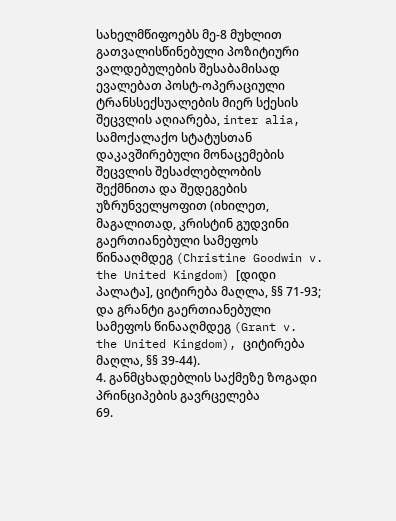სახელმწიფოებს მე-8 მუხლით გათვალისწინებული პოზიტიური ვალდებულების შესაბამისად ევალებათ პოსტ-ოპერაციული ტრანსსექსუალების მიერ სქესის შეცვლის აღიარება, inter alia, სამოქალაქო სტატუსთან დაკავშირებული მონაცემების შეცვლის შესაძლებლობის შექმნითა და შედეგების უზრუნველყოფით (იხილეთ, მაგალითად, კრისტინ გუდვინი გაერთიანებული სამეფოს წინააღმდეგ (Christine Goodwin v. the United Kingdom) [დიდი პალატა], ციტირება მაღლა, §§ 71-93; და გრანტი გაერთიანებული სამეფოს წინააღმდეგ (Grant v. the United Kingdom), ციტირება მაღლა, §§ 39-44).
4. განმცხადებლის საქმეზე ზოგადი პრინციპების გავრცელება
69.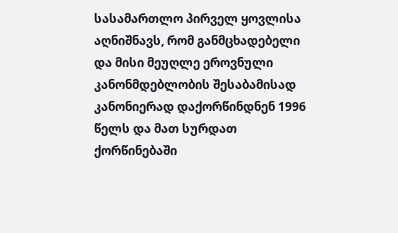სასამართლო პირველ ყოვლისა აღნიშნავს, რომ განმცხადებელი და მისი მეუღლე ეროვნული კანონმდებლობის შესაბამისად კანონიერად დაქორწინდნენ 1996 წელს და მათ სურდათ ქორწინებაში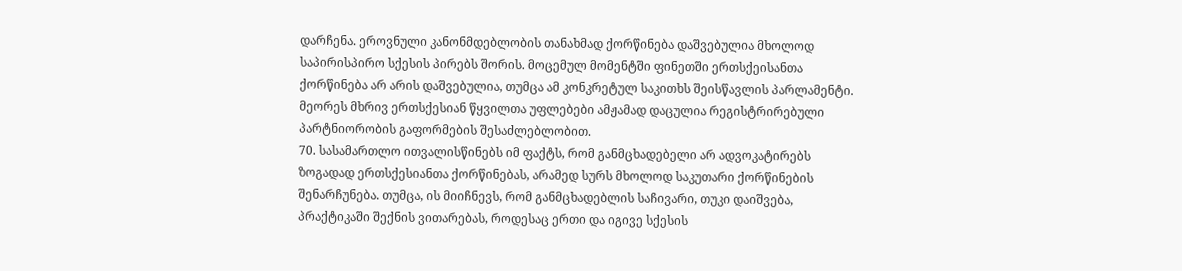დარჩენა. ეროვნული კანონმდებლობის თანახმად ქორწინება დაშვებულია მხოლოდ საპირისპირო სქესის პირებს შორის. მოცემულ მომენტში ფინეთში ერთსქეისანთა ქორწინება არ არის დაშვებულია, თუმცა ამ კონკრეტულ საკითხს შეისწავლის პარლამენტი. მეორეს მხრივ ერთსქესიან წყვილთა უფლებები ამჟამად დაცულია რეგისტრირებული პარტნიორობის გაფორმების შესაძლებლობით.
70. სასამართლო ითვალისწინებს იმ ფაქტს, რომ განმცხადებელი არ ადვოკატირებს ზოგადად ერთსქესიანთა ქორწინებას, არამედ სურს მხოლოდ საკუთარი ქორწინების შენარჩუნება. თუმცა, ის მიიჩნევს, რომ განმცხადებლის საჩივარი, თუკი დაიშვება, პრაქტიკაში შექნის ვითარებას, როდესაც ერთი და იგივე სქესის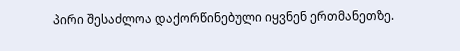პირი შესაძლოა დაქორწინებული იყვნენ ერთმანეთზე.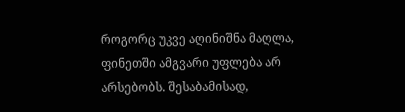როგორც უკვე აღინიშნა მაღლა, ფინეთში ამგვარი უფლება არ არსებობს. შესაბამისად,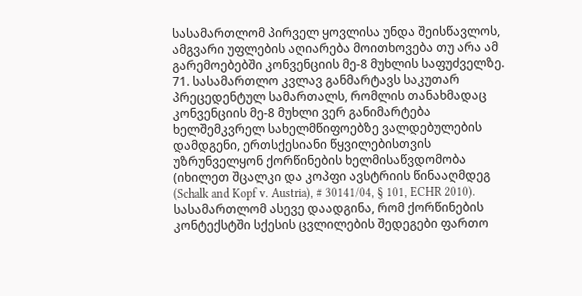სასამართლომ პირველ ყოვლისა უნდა შეისწავლოს, ამგვარი უფლების აღიარება მოითხოვება თუ არა ამ გარემოებებში კონვენციის მე-8 მუხლის საფუძველზე.
71. სასამართლო კვლავ განმარტავს საკუთარ პრეცედენტულ სამართალს, რომლის თანახმადაც კონვენციის მე-8 მუხლი ვერ განიმარტება ხელშემკვრელ სახელმწიფოებზე ვალდებულების დამდგენი, ერთსქესიანი წყვილებისთვის უზრუნველყონ ქორწინების ხელმისაწვდომობა (იხილეთ შცალკი და კოპფი ავსტრიის წინააღმდეგ (Schalk and Kopf v. Austria), # 30141/04, § 101, ECHR 2010). სასამართლომ ასევე დაადგინა, რომ ქორწინების კონტექსტში სქესის ცვლილების შედეგები ფართო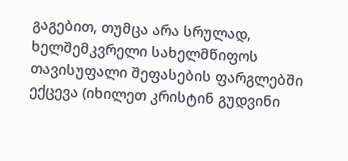გაგებით, თუმცა არა სრულად, ხელშემკვრელი სახელმწიფოს თავისუფალი შეფასების ფარგლებში ექცევა (იხილეთ კრისტინ გუდვინი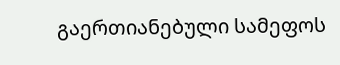გაერთიანებული სამეფოს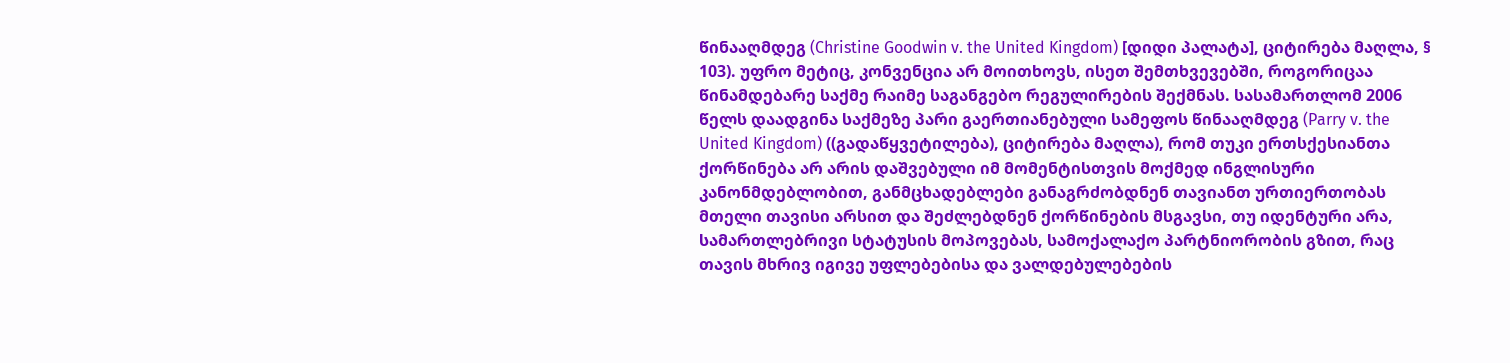წინააღმდეგ (Christine Goodwin v. the United Kingdom) [დიდი პალატა], ციტირება მაღლა, § 103). უფრო მეტიც, კონვენცია არ მოითხოვს, ისეთ შემთხვევებში, როგორიცაა წინამდებარე საქმე რაიმე საგანგებო რეგულირების შექმნას. სასამართლომ 2006 წელს დაადგინა საქმეზე პარი გაერთიანებული სამეფოს წინააღმდეგ (Parry v. the United Kingdom) ((გადაწყვეტილება), ციტირება მაღლა), რომ თუკი ერთსქესიანთა ქორწინება არ არის დაშვებული იმ მომენტისთვის მოქმედ ინგლისური კანონმდებლობით, განმცხადებლები განაგრძობდნენ თავიანთ ურთიერთობას მთელი თავისი არსით და შეძლებდნენ ქორწინების მსგავსი, თუ იდენტური არა, სამართლებრივი სტატუსის მოპოვებას, სამოქალაქო პარტნიორობის გზით, რაც თავის მხრივ იგივე უფლებებისა და ვალდებულებების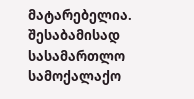მატარებელია. შესაბამისად სასამართლო სამოქალაქო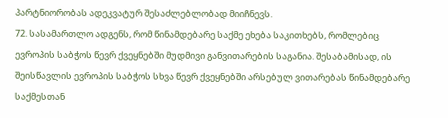პარტნიორობას ადეკვატურ შესაძლებლობად მიიჩნევს.
72. სასამართლო ადგენს, რომ წინამდებარე საქმე ეხება საკითხებს, რომლებიც ევროპის საბჭოს წევრ ქვეყნებში მუდმივი განვითარების საგანია. შესაბამისად, ის შეისწავლის ევროპის საბჭოს სხვა წევრ ქვეყნებში არსებულ ვითარებას წინამდებარე საქმესთან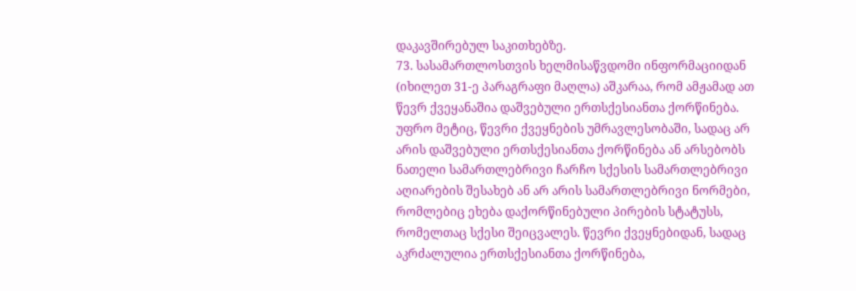დაკავშირებულ საკითხებზე.
73. სასამართლოსთვის ხელმისაწვდომი ინფორმაციიდან (იხილეთ 31-ე პარაგრაფი მაღლა) აშკარაა, რომ ამჟამად ათ წევრ ქვეყანაშია დაშვებული ერთსქესიანთა ქორწინება. უფრო მეტიც, წევრი ქვეყნების უმრავლესობაში, სადაც არ არის დაშვებული ერთსქესიანთა ქორწინება ან არსებობს ნათელი სამართლებრივი ჩარჩო სქესის სამართლებრივი აღიარების შესახებ ან არ არის სამართლებრივი ნორმები, რომლებიც ეხება დაქორწინებული პირების სტატუსს, რომელთაც სქესი შეიცვალეს. წევრი ქვეყნებიდან, სადაც აკრძალულია ერთსქესიანთა ქორწინება,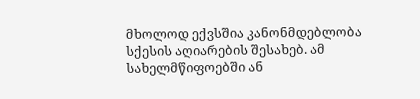მხოლოდ ექვსშია კანონმდებლობა სქესის აღიარების შესახებ. ამ სახელმწიფოებში ან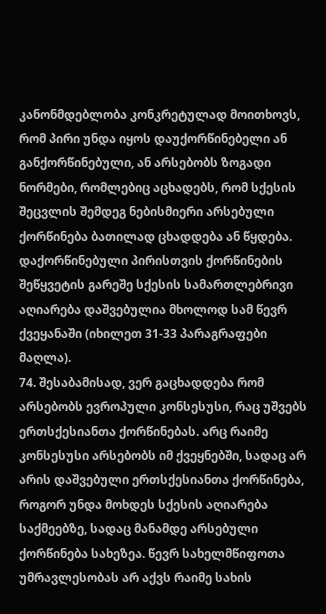კანონმდებლობა კონკრეტულად მოითხოვს, რომ პირი უნდა იყოს დაუქორწინებელი ან განქორწინებული, ან არსებობს ზოგადი ნორმები, რომლებიც აცხადებს, რომ სქესის შეცვლის შემდეგ ნებისმიერი არსებული ქორწინება ბათილად ცხადდება ან წყდება. დაქორწინებული პირისთვის ქორწინების შეწყვეტის გარეშე სქესის სამართლებრივი აღიარება დაშვებულია მხოლოდ სამ წევრ ქვეყანაში (იხილეთ 31-33 პარაგრაფები მაღლა).
74. შესაბამისად, ვერ გაცხადდება რომ არსებობს ევროპული კონსესუსი, რაც უშვებს ერთსქესიანთა ქორწინებას. არც რაიმე კონსესუსი არსებობს იმ ქვეყნებში, სადაც არ არის დაშვებული ერთსქესიანთა ქორწინება, როგორ უნდა მოხდეს სქესის აღიარება საქმეებზე, სადაც მანამდე არსებული ქორწინება სახეზეა. წევრ სახელმწიფოთა უმრავლესობას არ აქვს რაიმე სახის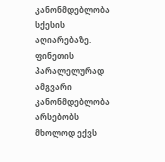კანონმდებლობა სქესის აღიარებაზე. ფინეთის პარალელურად ამგვარი კანონმდებლობა არსებობს მხოლოდ ექვს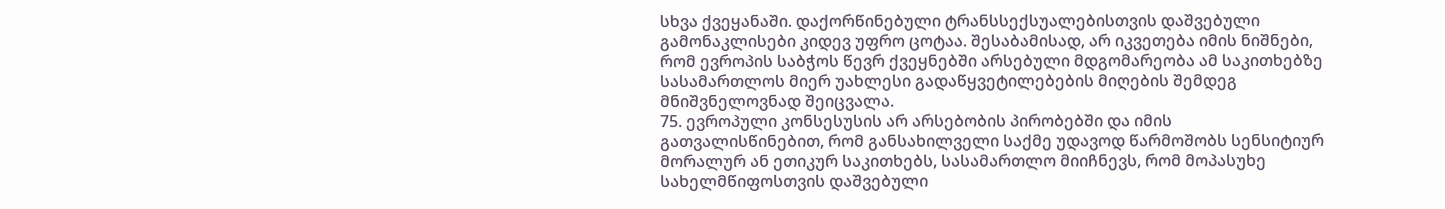სხვა ქვეყანაში. დაქორწინებული ტრანსსექსუალებისთვის დაშვებული გამონაკლისები კიდევ უფრო ცოტაა. შესაბამისად, არ იკვეთება იმის ნიშნები, რომ ევროპის საბჭოს წევრ ქვეყნებში არსებული მდგომარეობა ამ საკითხებზე სასამართლოს მიერ უახლესი გადაწყვეტილებების მიღების შემდეგ მნიშვნელოვნად შეიცვალა.
75. ევროპული კონსესუსის არ არსებობის პირობებში და იმის გათვალისწინებით, რომ განსახილველი საქმე უდავოდ წარმოშობს სენსიტიურ მორალურ ან ეთიკურ საკითხებს, სასამართლო მიიჩნევს, რომ მოპასუხე სახელმწიფოსთვის დაშვებული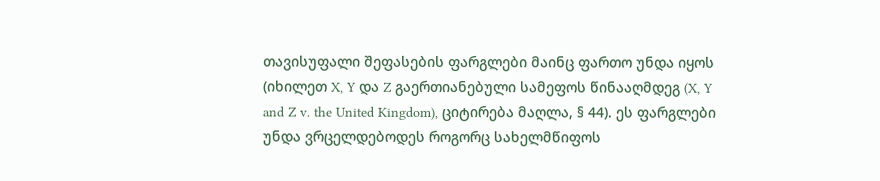თავისუფალი შეფასების ფარგლები მაინც ფართო უნდა იყოს (იხილეთ X, Y და Z გაერთიანებული სამეფოს წინააღმდეგ (X, Y and Z v. the United Kingdom), ციტირება მაღლა, § 44). ეს ფარგლები უნდა ვრცელდებოდეს როგორც სახელმწიფოს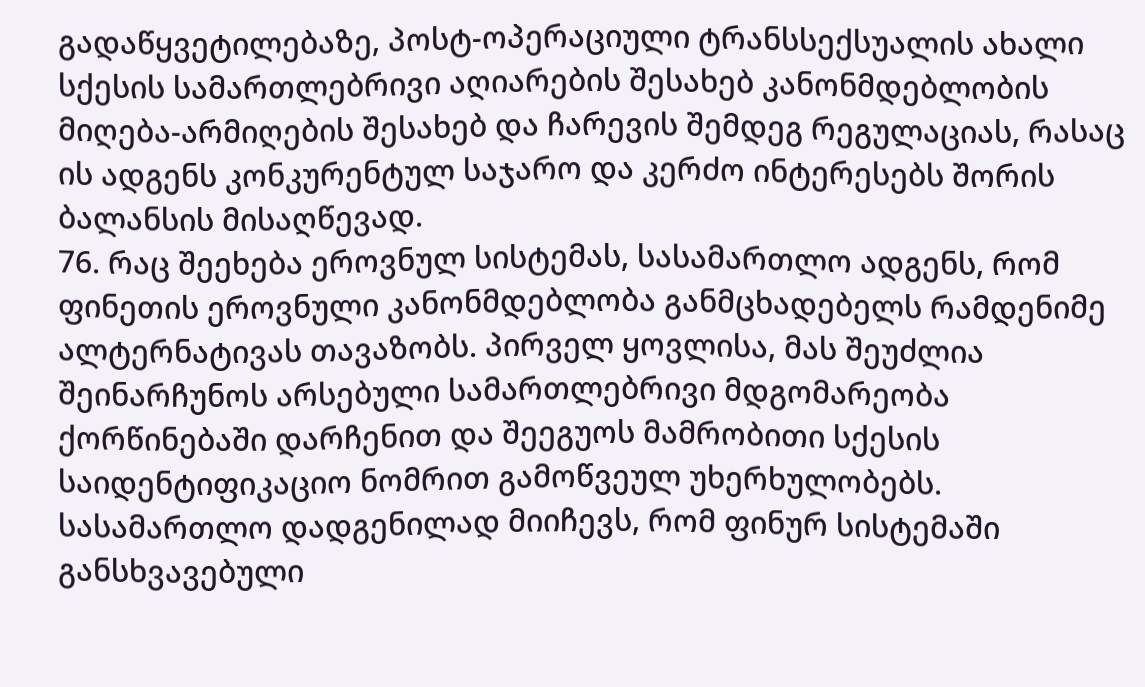გადაწყვეტილებაზე, პოსტ-ოპერაციული ტრანსსექსუალის ახალი სქესის სამართლებრივი აღიარების შესახებ კანონმდებლობის მიღება-არმიღების შესახებ და ჩარევის შემდეგ რეგულაციას, რასაც ის ადგენს კონკურენტულ საჯარო და კერძო ინტერესებს შორის ბალანსის მისაღწევად.
76. რაც შეეხება ეროვნულ სისტემას, სასამართლო ადგენს, რომ ფინეთის ეროვნული კანონმდებლობა განმცხადებელს რამდენიმე ალტერნატივას თავაზობს. პირველ ყოვლისა, მას შეუძლია შეინარჩუნოს არსებული სამართლებრივი მდგომარეობა ქორწინებაში დარჩენით და შეეგუოს მამრობითი სქესის საიდენტიფიკაციო ნომრით გამოწვეულ უხერხულობებს. სასამართლო დადგენილად მიიჩევს, რომ ფინურ სისტემაში განსხვავებული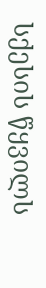სქესის წყვილს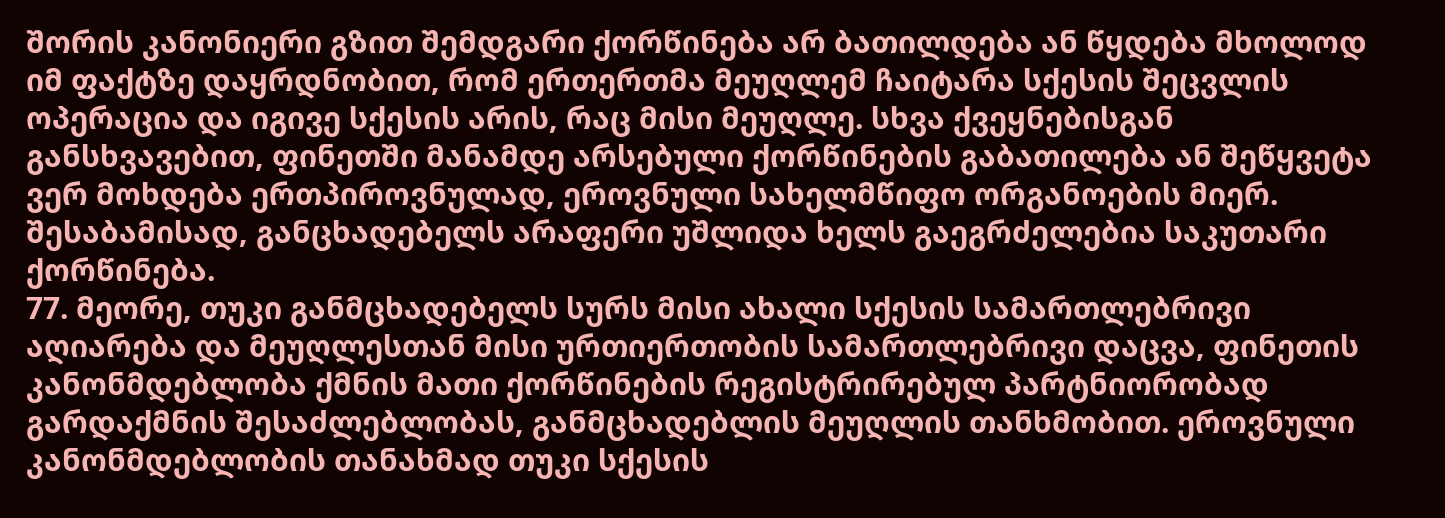შორის კანონიერი გზით შემდგარი ქორწინება არ ბათილდება ან წყდება მხოლოდ იმ ფაქტზე დაყრდნობით, რომ ერთერთმა მეუღლემ ჩაიტარა სქესის შეცვლის ოპერაცია და იგივე სქესის არის, რაც მისი მეუღლე. სხვა ქვეყნებისგან განსხვავებით, ფინეთში მანამდე არსებული ქორწინების გაბათილება ან შეწყვეტა ვერ მოხდება ერთპიროვნულად, ეროვნული სახელმწიფო ორგანოების მიერ. შესაბამისად, განცხადებელს არაფერი უშლიდა ხელს გაეგრძელებია საკუთარი ქორწინება.
77. მეორე, თუკი განმცხადებელს სურს მისი ახალი სქესის სამართლებრივი აღიარება და მეუღლესთან მისი ურთიერთობის სამართლებრივი დაცვა, ფინეთის კანონმდებლობა ქმნის მათი ქორწინების რეგისტრირებულ პარტნიორობად გარდაქმნის შესაძლებლობას, განმცხადებლის მეუღლის თანხმობით. ეროვნული კანონმდებლობის თანახმად თუკი სქესის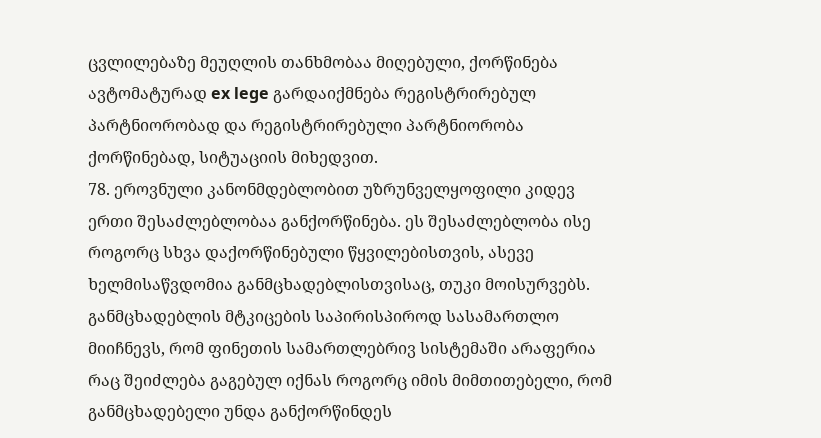ცვლილებაზე მეუღლის თანხმობაა მიღებული, ქორწინება ავტომატურად ex lege გარდაიქმნება რეგისტრირებულ პარტნიორობად და რეგისტრირებული პარტნიორობა ქორწინებად, სიტუაციის მიხედვით.
78. ეროვნული კანონმდებლობით უზრუნველყოფილი კიდევ ერთი შესაძლებლობაა განქორწინება. ეს შესაძლებლობა ისე როგორც სხვა დაქორწინებული წყვილებისთვის, ასევე ხელმისაწვდომია განმცხადებლისთვისაც, თუკი მოისურვებს. განმცხადებლის მტკიცების საპირისპიროდ სასამართლო მიიჩნევს, რომ ფინეთის სამართლებრივ სისტემაში არაფერია რაც შეიძლება გაგებულ იქნას როგორც იმის მიმთითებელი, რომ განმცხადებელი უნდა განქორწინდეს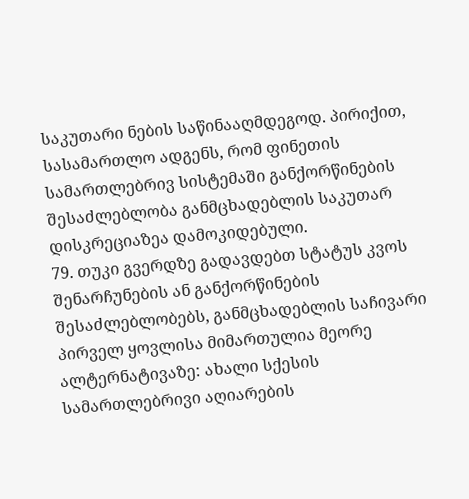საკუთარი ნების საწინააღმდეგოდ. პირიქით, სასამართლო ადგენს, რომ ფინეთის სამართლებრივ სისტემაში განქორწინების შესაძლებლობა განმცხადებლის საკუთარ დისკრეციაზეა დამოკიდებული.
79. თუკი გვერდზე გადავდებთ სტატუს კვოს შენარჩუნების ან განქორწინების შესაძლებლობებს, განმცხადებლის საჩივარი პირველ ყოვლისა მიმართულია მეორე ალტერნატივაზე: ახალი სქესის სამართლებრივი აღიარების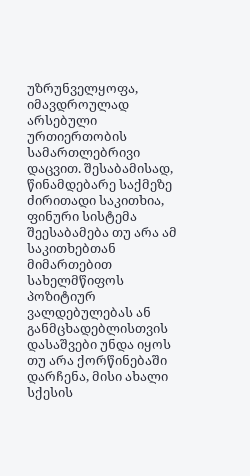უზრუნველყოფა, იმავდროულად არსებული ურთიერთობის სამართლებრივი დაცვით. შესაბამისად, წინამდებარე საქმეზე ძირითადი საკითხია, ფინური სისტემა შეესაბამება თუ არა ამ საკითხებთან მიმართებით სახელმწიფოს პოზიტიურ ვალდებულებას ან განმცხადებლისთვის დასაშვები უნდა იყოს თუ არა ქორწინებაში დარჩენა, მისი ახალი სქესის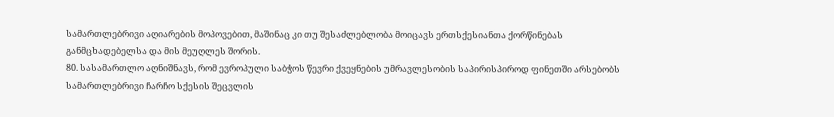სამართლებრივი აღიარების მოპოვებით, მაშინაც კი თუ შესაძლებლობა მოიცავს ერთსქესიანთა ქორწინებას განმცხადებელსა და მის მეუღლეს შორის.
80. სასამართლო აღნიშნავს, რომ ევროპული საბჭოს წევრი ქვეყნების უმრავლესობის საპირისპიროდ ფინეთში არსებობს სამართლებრივი ჩარჩო სქესის შეცვლის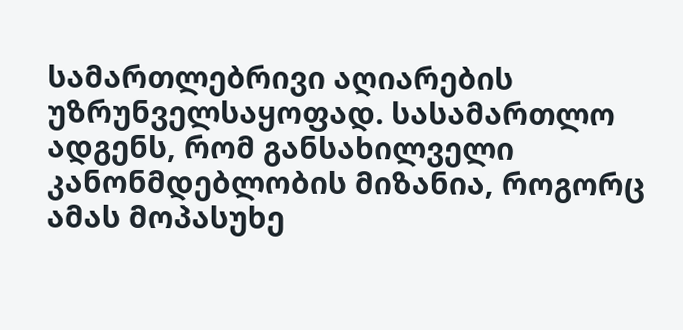სამართლებრივი აღიარების უზრუნველსაყოფად. სასამართლო ადგენს, რომ განსახილველი კანონმდებლობის მიზანია, როგორც ამას მოპასუხე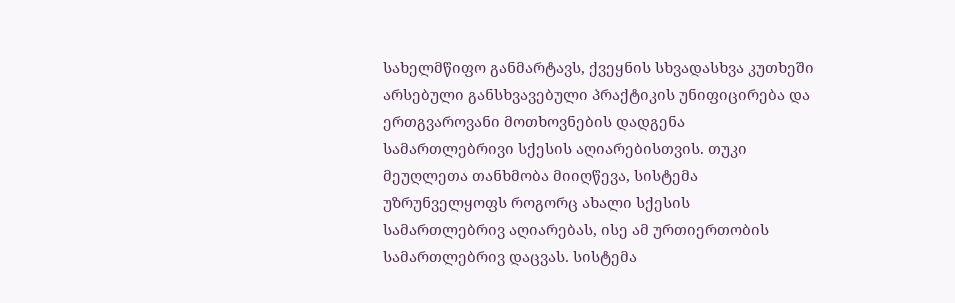სახელმწიფო განმარტავს, ქვეყნის სხვადასხვა კუთხეში არსებული განსხვავებული პრაქტიკის უნიფიცირება და ერთგვაროვანი მოთხოვნების დადგენა სამართლებრივი სქესის აღიარებისთვის. თუკი მეუღლეთა თანხმობა მიიღწევა, სისტემა უზრუნველყოფს როგორც ახალი სქესის სამართლებრივ აღიარებას, ისე ამ ურთიერთობის სამართლებრივ დაცვას. სისტემა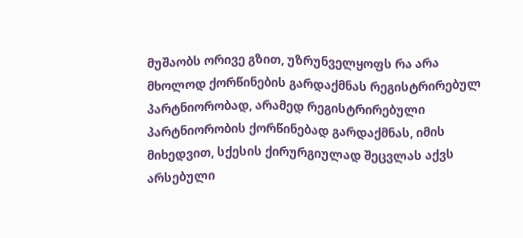მუშაობს ორივე გზით, უზრუნველყოფს რა არა მხოლოდ ქორწინების გარდაქმნას რეგისტრირებულ პარტნიორობად, არამედ რეგისტრირებული პარტნიორობის ქორწინებად გარდაქმნას, იმის მიხედვით, სქესის ქირურგიულად შეცვლას აქვს არსებული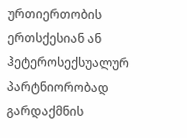ურთიერთობის ერთსქესიან ან ჰეტეროსექსუალურ პარტნიორობად გარდაქმნის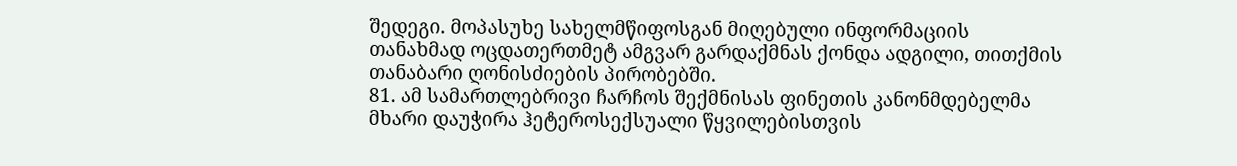შედეგი. მოპასუხე სახელმწიფოსგან მიღებული ინფორმაციის თანახმად ოცდათერთმეტ ამგვარ გარდაქმნას ქონდა ადგილი, თითქმის თანაბარი ღონისძიების პირობებში.
81. ამ სამართლებრივი ჩარჩოს შექმნისას ფინეთის კანონმდებელმა მხარი დაუჭირა ჰეტეროსექსუალი წყვილებისთვის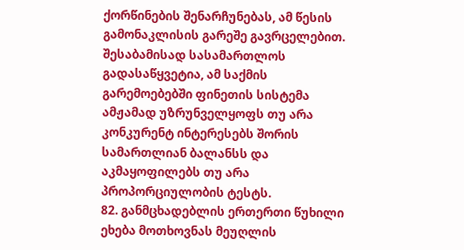ქორწინების შენარჩუნებას, ამ წესის გამონაკლისის გარეშე გავრცელებით. შესაბამისად სასამართლოს გადასაწყვეტია, ამ საქმის გარემოებებში ფინეთის სისტემა ამჟამად უზრუნველყოფს თუ არა კონკურენტ ინტერესებს შორის სამართლიან ბალანსს და აკმაყოფილებს თუ არა პროპორციულობის ტესტს.
82. განმცხადებლის ერთერთი წუხილი ეხება მოთხოვნას მეუღლის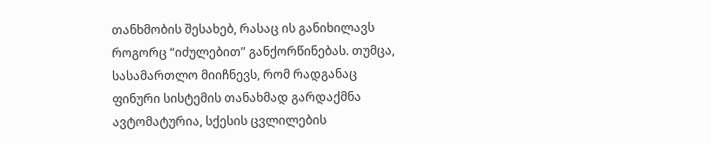თანხმობის შესახებ, რასაც ის განიხილავს როგორც “იძულებით” განქორწინებას. თუმცა, სასამართლო მიიჩნევს, რომ რადგანაც ფინური სისტემის თანახმად გარდაქმნა ავტომატურია, სქესის ცვლილების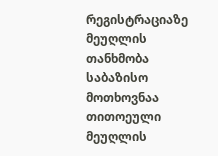რეგისტრაციაზე მეუღლის თანხმობა საბაზისო მოთხოვნაა თითოეული მეუღლის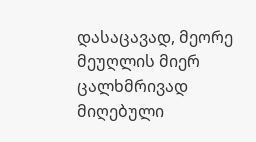დასაცავად, მეორე მეუღლის მიერ ცალხმრივად მიღებული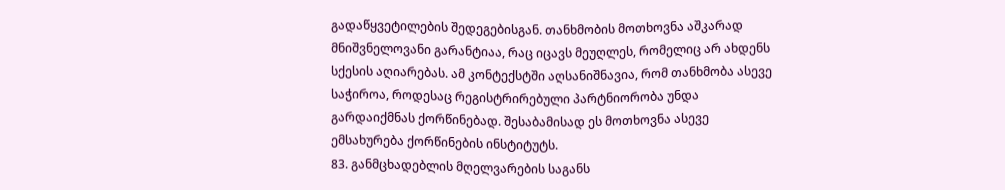გადაწყვეტილების შედეგებისგან. თანხმობის მოთხოვნა აშკარად მნიშვნელოვანი გარანტიაა, რაც იცავს მეუღლეს, რომელიც არ ახდენს სქესის აღიარებას. ამ კონტექსტში აღსანიშნავია, რომ თანხმობა ასევე საჭიროა, როდესაც რეგისტრირებული პარტნიორობა უნდა გარდაიქმნას ქორწინებად. შესაბამისად ეს მოთხოვნა ასევე ემსახურება ქორწინების ინსტიტუტს.
83. განმცხადებლის მღელვარების საგანს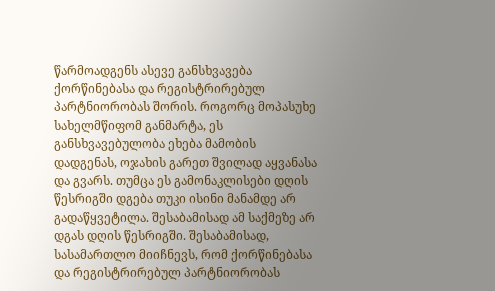წარმოადგენს ასევე განსხვავება ქორწინებასა და რეგისტრირებულ პარტნიორობას შორის. როგორც მოპასუხე სახელმწიფომ განმარტა, ეს განსხვავებულობა ეხება მამობის დადგენას, ოჯახის გარეთ შვილად აყვანასა და გვარს. თუმცა ეს გამონაკლისები დღის წესრიგში დგება თუკი ისინი მანამდე არ გადაწყვეტილა. შესაბამისად ამ საქმეზე არ დგას დღის წესრიგში. შესაბამისად, სასამართლო მიიჩნევს, რომ ქორწინებასა და რეგისტრირებულ პარტნიორობას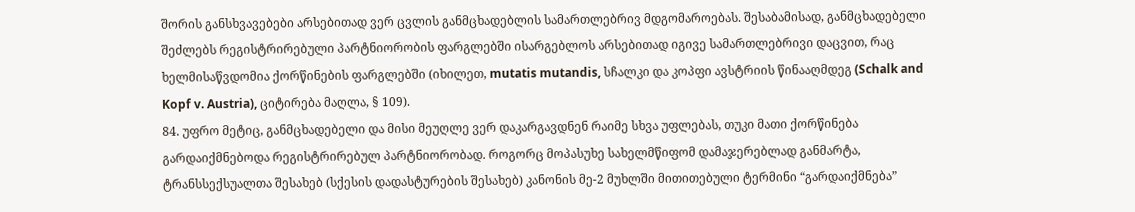შორის განსხვავებები არსებითად ვერ ცვლის განმცხადებლის სამართლებრივ მდგომაროებას. შესაბამისად, განმცხადებელი შეძლებს რეგისტრირებული პარტნიორობის ფარგლებში ისარგებლოს არსებითად იგივე სამართლებრივი დაცვით, რაც ხელმისაწვდომია ქორწინების ფარგლებში (იხილეთ, mutatis mutandis, სჩალკი და კოპფი ავსტრიის წინააღმდეგ (Schalk and Kopf v. Austria), ციტირება მაღლა, § 109).
84. უფრო მეტიც, განმცხადებელი და მისი მეუღლე ვერ დაკარგავდნენ რაიმე სხვა უფლებას, თუკი მათი ქორწინება გარდაიქმნებოდა რეგისტრირებულ პარტნიორობად. როგორც მოპასუხე სახელმწიფომ დამაჯერებლად განმარტა, ტრანსსექსუალთა შესახებ (სქესის დადასტურების შესახებ) კანონის მე-2 მუხლში მითითებული ტერმინი “გარდაიქმნება”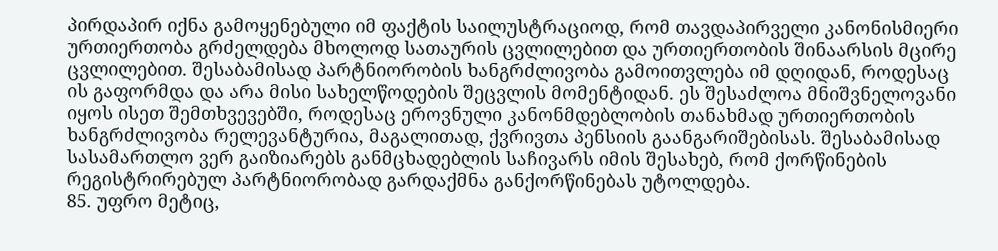პირდაპირ იქნა გამოყენებული იმ ფაქტის საილუსტრაციოდ, რომ თავდაპირველი კანონისმიერი ურთიერთობა გრძელდება მხოლოდ სათაურის ცვლილებით და ურთიერთობის შინაარსის მცირე ცვლილებით. შესაბამისად პარტნიორობის ხანგრძლივობა გამოითვლება იმ დღიდან, როდესაც ის გაფორმდა და არა მისი სახელწოდების შეცვლის მომენტიდან. ეს შესაძლოა მნიშვნელოვანი იყოს ისეთ შემთხვევებში, როდესაც ეროვნული კანონმდებლობის თანახმად ურთიერთობის ხანგრძლივობა რელევანტურია, მაგალითად, ქვრივთა პენსიის გაანგარიშებისას. შესაბამისად სასამართლო ვერ გაიზიარებს განმცხადებლის საჩივარს იმის შესახებ, რომ ქორწინების რეგისტრირებულ პარტნიორობად გარდაქმნა განქორწინებას უტოლდება.
85. უფრო მეტიც,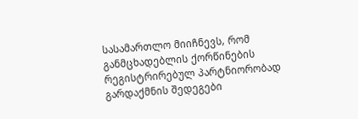სასამართლო მიიჩნევს, რომ განმცხადებლის ქორწინების რეგისტრირებულ პარტნიორობად გარდაქმნის შედეგები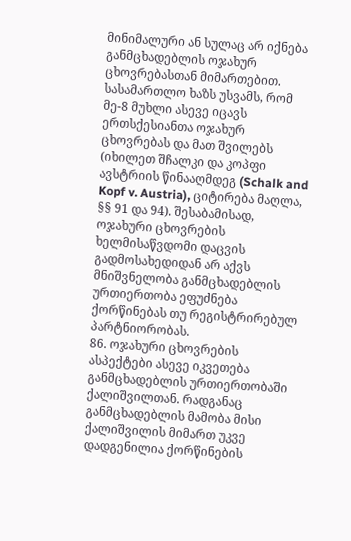მინიმალური ან სულაც არ იქნება განმცხადებლის ოჯახურ ცხოვრებასთან მიმართებით. სასამართლო ხაზს უსვამს, რომ მე-8 მუხლი ასევე იცავს ერთსქესიანთა ოჯახურ ცხოვრებას და მათ შვილებს (იხილეთ შჩალკი და კოპფი ავსტრიის წინააღმდეგ (Schalk and Kopf v. Austria), ციტირება მაღლა, §§ 91 და 94). შესაბამისად, ოჯახური ცხოვრების ხელმისაწვდომი დაცვის გადმოსახედიდან არ აქვს მნიშვნელობა განმცხადებლის ურთიერთობა ეფუძნება ქორწინებას თუ რეგისტრირებულ პარტნიორობას.
86. ოჯახური ცხოვრების ასპექტები ასევე იკვეთება განმცხადებლის ურთიერთობაში ქალიშვილთან. რადგანაც განმცხადებლის მამობა მისი ქალიშვილის მიმართ უკვე დადგენილია ქორწინების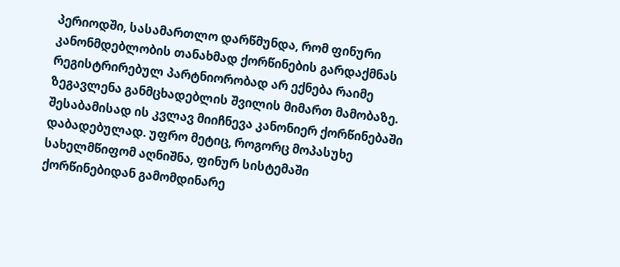პერიოდში, სასამართლო დარწმუნდა, რომ ფინური კანონმდებლობის თანახმად ქორწინების გარდაქმნას რეგისტრირებულ პარტნიორობად არ ექნება რაიმე ზეგავლენა განმცხადებლის შვილის მიმართ მამობაზე. შესაბამისად ის კვლავ მიიჩნევა კანონიერ ქორწინებაში დაბადებულად. უფრო მეტიც, როგორც მოპასუხე სახელმწიფომ აღნიშნა, ფინურ სისტემაში ქორწინებიდან გამომდინარე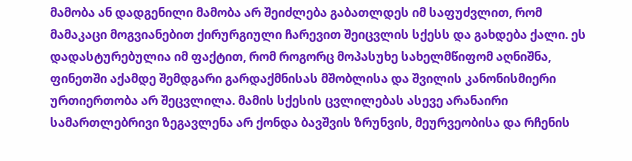მამობა ან დადგენილი მამობა არ შეიძლება გაბათლდეს იმ საფუძვლით, რომ მამაკაცი მოგვიანებით ქირურგიული ჩარევით შეიცვლის სქესს და გახდება ქალი. ეს დადასტურებულია იმ ფაქტით, რომ როგორც მოპასუხე სახელმწიფომ აღნიშნა, ფინეთში აქამდე შემდგარი გარდაქმნისას მშობლისა და შვილის კანონისმიერი ურთიერთობა არ შეცვლილა. მამის სქესის ცვლილებას ასევე არანაირი სამართლებრივი ზეგავლენა არ ქონდა ბავშვის ზრუნვის, მეურვეობისა და რჩენის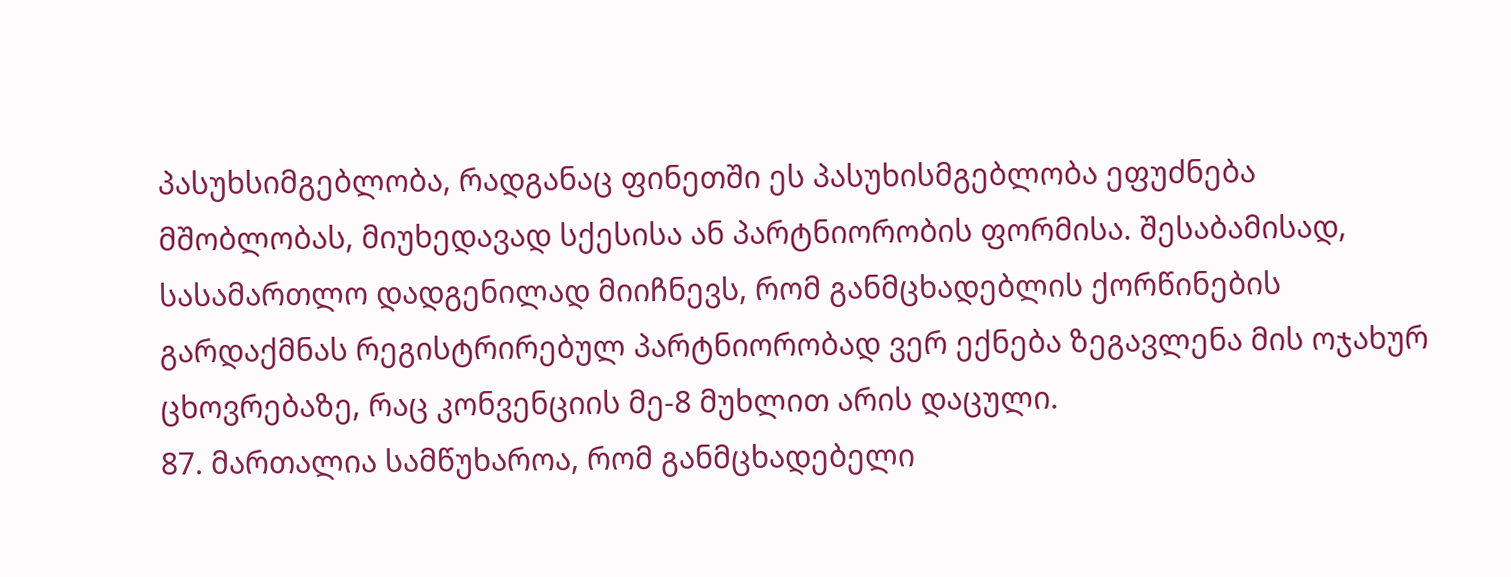პასუხსიმგებლობა, რადგანაც ფინეთში ეს პასუხისმგებლობა ეფუძნება მშობლობას, მიუხედავად სქესისა ან პარტნიორობის ფორმისა. შესაბამისად, სასამართლო დადგენილად მიიჩნევს, რომ განმცხადებლის ქორწინების გარდაქმნას რეგისტრირებულ პარტნიორობად ვერ ექნება ზეგავლენა მის ოჯახურ ცხოვრებაზე, რაც კონვენციის მე-8 მუხლით არის დაცული.
87. მართალია სამწუხაროა, რომ განმცხადებელი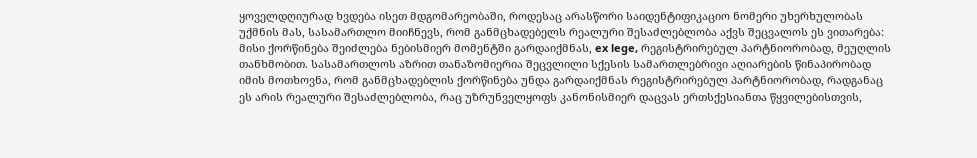ყოველდღიურად ხვდება ისეთ მდგომარეობაში, როდესაც არასწორი საიდენტიფიკაციო ნომერი უხერხულობას უქმნის მას, სასამართლო მიიჩნევს, რომ განმცხადებელს რეალური შესაძლებლობა აქვს შეცვალოს ეს ვითარება: მისი ქორწინება შეიძლება ნებისმიერ მომენტში გარდაიქმნას, ex lege, რეგისტრირებულ პარტნიორობად, მეუღლის თანხმობით. სასამართლოს აზრით თანაზომიერია შეცვლილი სქესის სამართლებრივი აღიარების წინაპირობად იმის მოთხოვნა, რომ განმცხადებლის ქორწინება უნდა გარდაიქმნას რეგისტრირებულ პარტნიორობად, რადგანაც ეს არის რეალური შესაძლებლობა, რაც უზრუნველყოფს კანონისმიერ დაცვას ერთსქესიანთა წყვილებისთვის,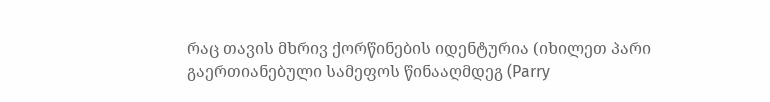რაც თავის მხრივ ქორწინების იდენტურია (იხილეთ პარი გაერთიანებული სამეფოს წინააღმდეგ (Parry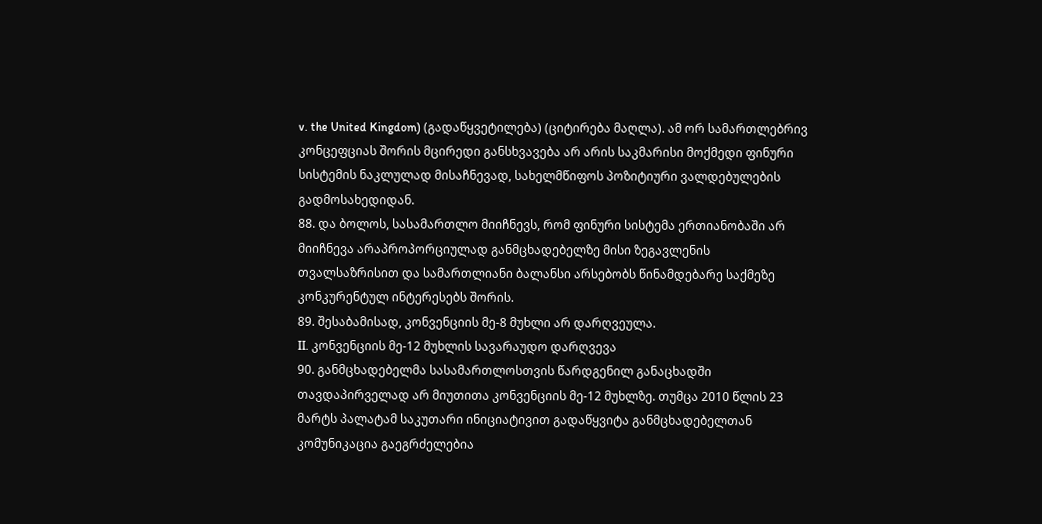v. the United Kingdom) (გადაწყვეტილება) (ციტირება მაღლა). ამ ორ სამართლებრივ კონცეფციას შორის მცირედი განსხვავება არ არის საკმარისი მოქმედი ფინური სისტემის ნაკლულად მისაჩნევად, სახელმწიფოს პოზიტიური ვალდებულების გადმოსახედიდან.
88. და ბოლოს, სასამართლო მიიჩნევს, რომ ფინური სისტემა ერთიანობაში არ მიიჩნევა არაპროპორციულად განმცხადებელზე მისი ზეგავლენის თვალსაზრისით და სამართლიანი ბალანსი არსებობს წინამდებარე საქმეზე კონკურენტულ ინტერესებს შორის.
89. შესაბამისად, კონვენციის მე-8 მუხლი არ დარღვეულა.
II. კონვენციის მე-12 მუხლის სავარაუდო დარღვევა
90. განმცხადებელმა სასამართლოსთვის წარდგენილ განაცხადში თავდაპირველად არ მიუთითა კონვენციის მე-12 მუხლზე. თუმცა 2010 წლის 23 მარტს პალატამ საკუთარი ინიციატივით გადაწყვიტა განმცხადებელთან კომუნიკაცია გაეგრძელებია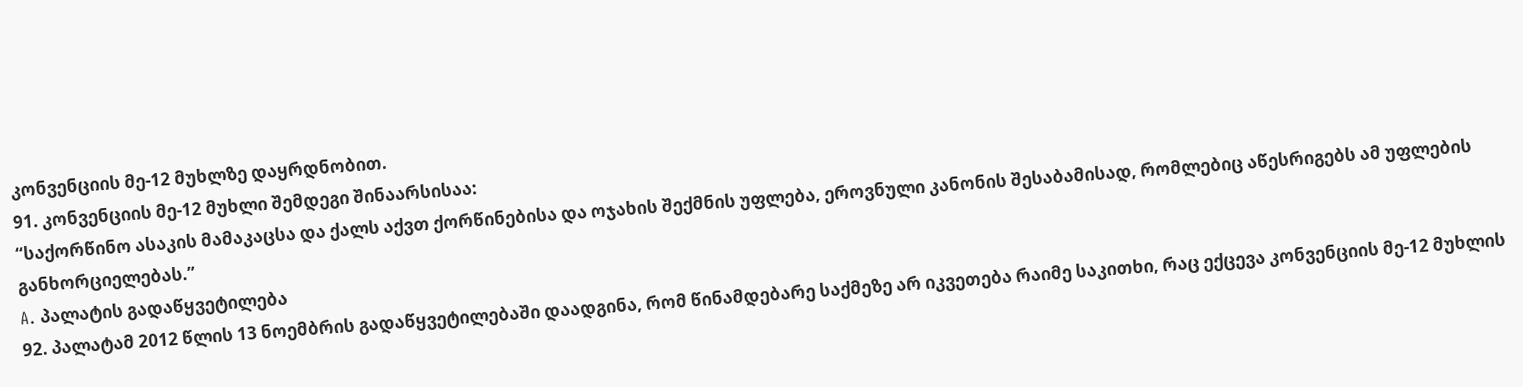კონვენციის მე-12 მუხლზე დაყრდნობით.
91. კონვენციის მე-12 მუხლი შემდეგი შინაარსისაა:
“საქორწინო ასაკის მამაკაცსა და ქალს აქვთ ქორწინებისა და ოჯახის შექმნის უფლება, ეროვნული კანონის შესაბამისად, რომლებიც აწესრიგებს ამ უფლების განხორციელებას.”
A. პალატის გადაწყვეტილება
92. პალატამ 2012 წლის 13 ნოემბრის გადაწყვეტილებაში დაადგინა, რომ წინამდებარე საქმეზე არ იკვეთება რაიმე საკითხი, რაც ექცევა კონვენციის მე-12 მუხლის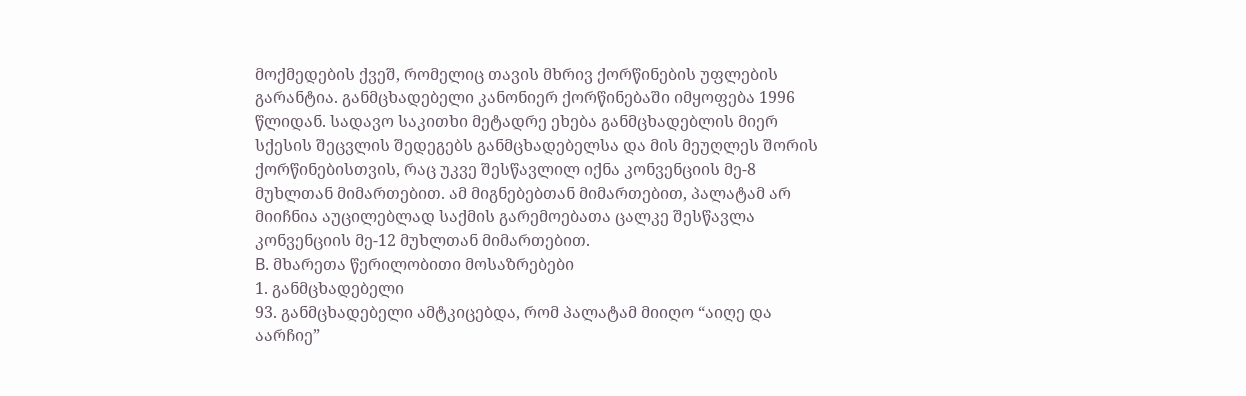მოქმედების ქვეშ, რომელიც თავის მხრივ ქორწინების უფლების გარანტია. განმცხადებელი კანონიერ ქორწინებაში იმყოფება 1996 წლიდან. სადავო საკითხი მეტადრე ეხება განმცხადებლის მიერ სქესის შეცვლის შედეგებს განმცხადებელსა და მის მეუღლეს შორის ქორწინებისთვის, რაც უკვე შესწავლილ იქნა კონვენციის მე-8 მუხლთან მიმართებით. ამ მიგნებებთან მიმართებით, პალატამ არ მიიჩნია აუცილებლად საქმის გარემოებათა ცალკე შესწავლა კონვენციის მე-12 მუხლთან მიმართებით.
B. მხარეთა წერილობითი მოსაზრებები
1. განმცხადებელი
93. განმცხადებელი ამტკიცებდა, რომ პალატამ მიიღო “აიღე და აარჩიე”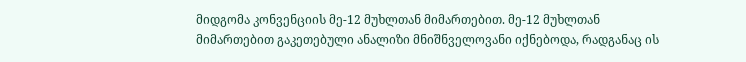მიდგომა კონვენციის მე-12 მუხლთან მიმართებით. მე-12 მუხლთან მიმართებით გაკეთებული ანალიზი მნიშნველოვანი იქნებოდა, რადგანაც ის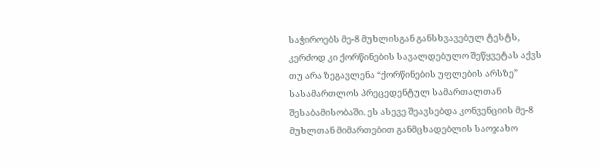საჭიროებს მე-8 მუხლისგან განსხვავებულ ტესტს, კერძოდ კი ქორწინების სავალდებულო შეწყვეტას აქვს თუ არა ზეგავლენა “ქორწინების უფლების არსზე” სასამართლოს პრეცედენტულ სამართალთან შესაბამისობაში. ეს ასევე შეავსებდა კონვენციის მე-8 მუხლთან მიმართებით განმცხადებლის საოჯახო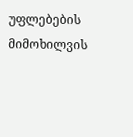უფლებების მიმოხილვის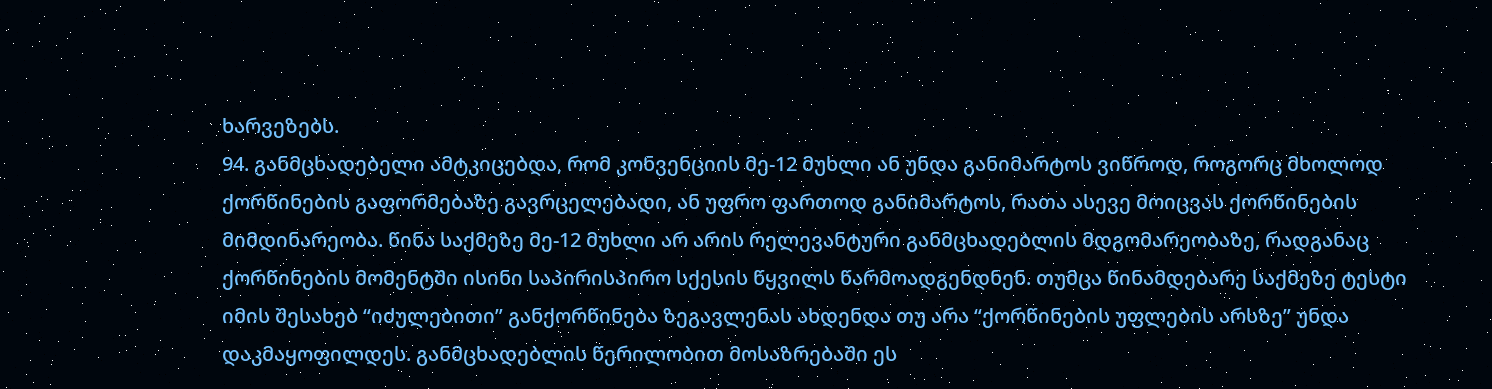ხარვეზებს.
94. განმცხადებელი ამტკიცებდა, რომ კონვენციის მე-12 მუხლი ან უნდა განიმარტოს ვიწროდ, როგორც მხოლოდ ქორწინების გაფორმებაზე გავრცელებადი, ან უფრო ფართოდ განიმარტოს, რათა ასევე მოიცვას ქორწინების მიმდინარეობა. წინა საქმეზე მე-12 მუხლი არ არის რელევანტური განმცხადებლის მდგომარეობაზე, რადგანაც ქორწინების მომენტში ისინი საპირისპირო სქესის წყვილს წარმოადგენდნენ. თუმცა წინამდებარე საქმეზე ტესტი იმის შესახებ “იძულებითი” განქორწინება ზეგავლენას ახდენდა თუ არა “ქორწინების უფლების არსზე” უნდა დაკმაყოფილდეს. განმცხადებლის წერილობით მოსაზრებაში ეს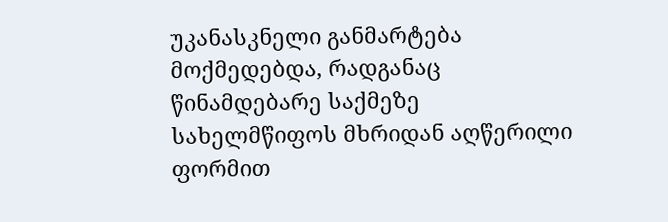უკანასკნელი განმარტება მოქმედებდა, რადგანაც წინამდებარე საქმეზე სახელმწიფოს მხრიდან აღწერილი ფორმით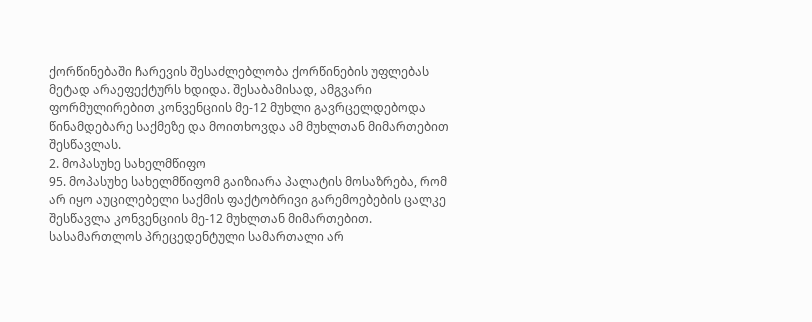ქორწინებაში ჩარევის შესაძლებლობა ქორწინების უფლებას მეტად არაეფექტურს ხდიდა. შესაბამისად, ამგვარი ფორმულირებით კონვენციის მე-12 მუხლი გავრცელდებოდა წინამდებარე საქმეზე და მოითხოვდა ამ მუხლთან მიმართებით შესწავლას.
2. მოპასუხე სახელმწიფო
95. მოპასუხე სახელმწიფომ გაიზიარა პალატის მოსაზრება, რომ არ იყო აუცილებელი საქმის ფაქტობრივი გარემოებების ცალკე შესწავლა კონვენციის მე-12 მუხლთან მიმართებით. სასამართლოს პრეცედენტული სამართალი არ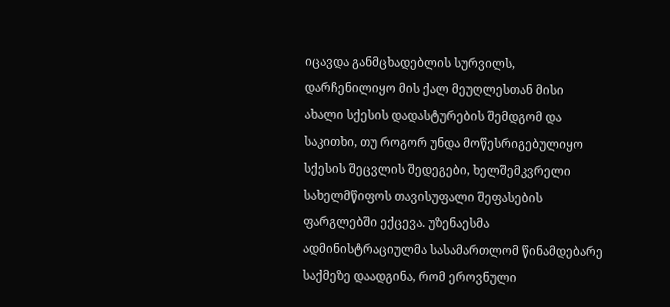იცავდა განმცხადებლის სურვილს, დარჩენილიყო მის ქალ მეუღლესთან მისი ახალი სქესის დადასტურების შემდგომ და საკითხი, თუ როგორ უნდა მოწესრიგებულიყო სქესის შეცვლის შედეგები, ხელშემკვრელი სახელმწიფოს თავისუფალი შეფასების ფარგლებში ექცევა. უზენაესმა ადმინისტრაციულმა სასამართლომ წინამდებარე საქმეზე დაადგინა, რომ ეროვნული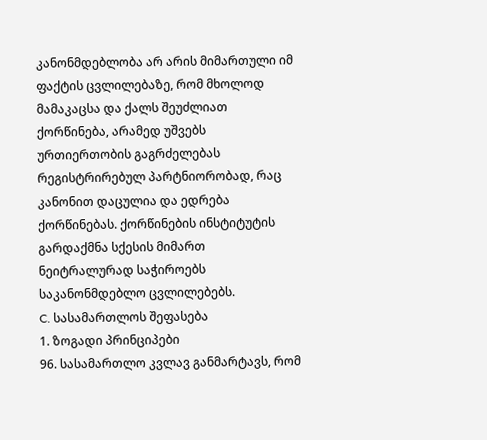კანონმდებლობა არ არის მიმართული იმ ფაქტის ცვლილებაზე, რომ მხოლოდ მამაკაცსა და ქალს შეუძლიათ ქორწინება, არამედ უშვებს ურთიერთობის გაგრძელებას რეგისტრირებულ პარტნიორობად, რაც კანონით დაცულია და ედრება ქორწინებას. ქორწინების ინსტიტუტის გარდაქმნა სქესის მიმართ ნეიტრალურად საჭიროებს საკანონმდებლო ცვლილებებს.
C. სასამართლოს შეფასება
1. ზოგადი პრინციპები
96. სასამართლო კვლავ განმარტავს, რომ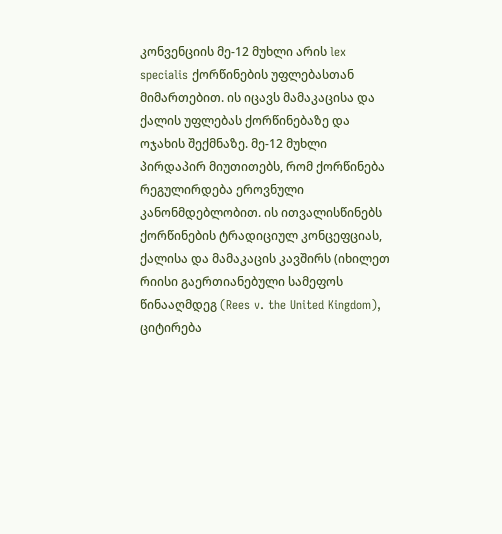კონვენციის მე-12 მუხლი არის lex specialis ქორწინების უფლებასთან მიმართებით. ის იცავს მამაკაცისა და ქალის უფლებას ქორწინებაზე და ოჯახის შექმნაზე. მე-12 მუხლი პირდაპირ მიუთითებს, რომ ქორწინება რეგულირდება ეროვნული კანონმდებლობით. ის ითვალისწინებს ქორწინების ტრადიციულ კონცეფციას, ქალისა და მამაკაცის კავშირს (იხილეთ რიისი გაერთიანებული სამეფოს წინააღმდეგ (Rees v. the United Kingdom), ციტირება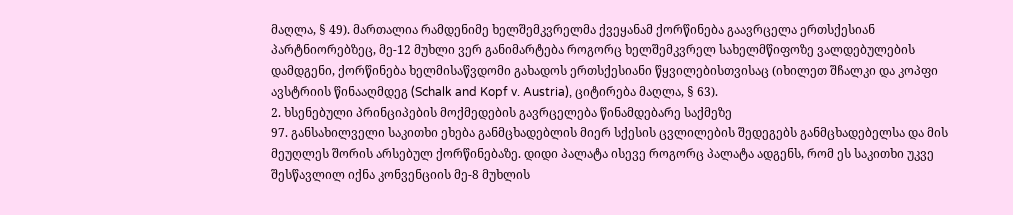მაღლა, § 49). მართალია რამდენიმე ხელშემკვრელმა ქვეყანამ ქორწინება გაავრცელა ერთსქესიან პარტნიორებზეც, მე-12 მუხლი ვერ განიმარტება როგორც ხელშემკვრელ სახელმწიფოზე ვალდებულების დამდგენი, ქორწინება ხელმისაწვდომი გახადოს ერთსქესიანი წყვილებისთვისაც (იხილეთ შჩალკი და კოპფი ავსტრიის წინააღმდეგ (Schalk and Kopf v. Austria), ციტირება მაღლა, § 63).
2. ხსენებული პრინციპების მოქმედების გავრცელება წინამდებარე საქმეზე
97. განსახილველი საკითხი ეხება განმცხადებლის მიერ სქესის ცვლილების შედეგებს განმცხადებელსა და მის მეუღლეს შორის არსებულ ქორწინებაზე. დიდი პალატა ისევე როგორც პალატა ადგენს, რომ ეს საკითხი უკვე შესწავლილ იქნა კონვენციის მე-8 მუხლის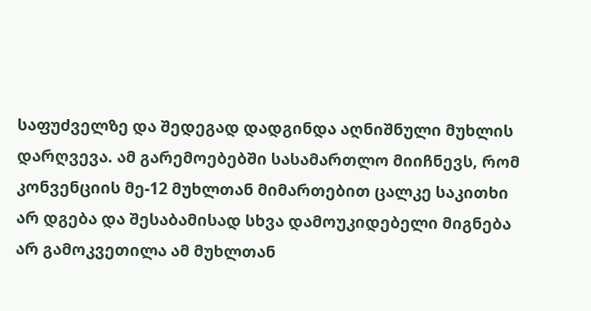საფუძველზე და შედეგად დადგინდა აღნიშნული მუხლის დარღვევა. ამ გარემოებებში სასამართლო მიიჩნევს, რომ კონვენციის მე-12 მუხლთან მიმართებით ცალკე საკითხი არ დგება და შესაბამისად სხვა დამოუკიდებელი მიგნება არ გამოკვეთილა ამ მუხლთან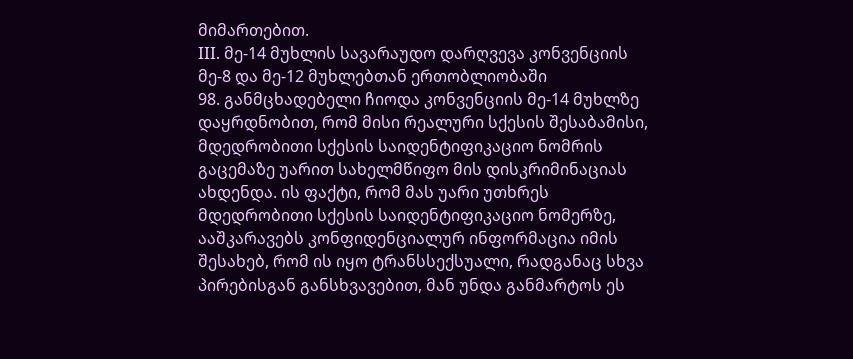მიმართებით.
III. მე-14 მუხლის სავარაუდო დარღვევა კონვენციის მე-8 და მე-12 მუხლებთან ერთობლიობაში
98. განმცხადებელი ჩიოდა კონვენციის მე-14 მუხლზე დაყრდნობით, რომ მისი რეალური სქესის შესაბამისი, მდედრობითი სქესის საიდენტიფიკაციო ნომრის გაცემაზე უარით სახელმწიფო მის დისკრიმინაციას ახდენდა. ის ფაქტი, რომ მას უარი უთხრეს მდედრობითი სქესის საიდენტიფიკაციო ნომერზე, ააშკარავებს კონფიდენციალურ ინფორმაცია იმის შესახებ, რომ ის იყო ტრანსსექსუალი, რადგანაც სხვა პირებისგან განსხვავებით, მან უნდა განმარტოს ეს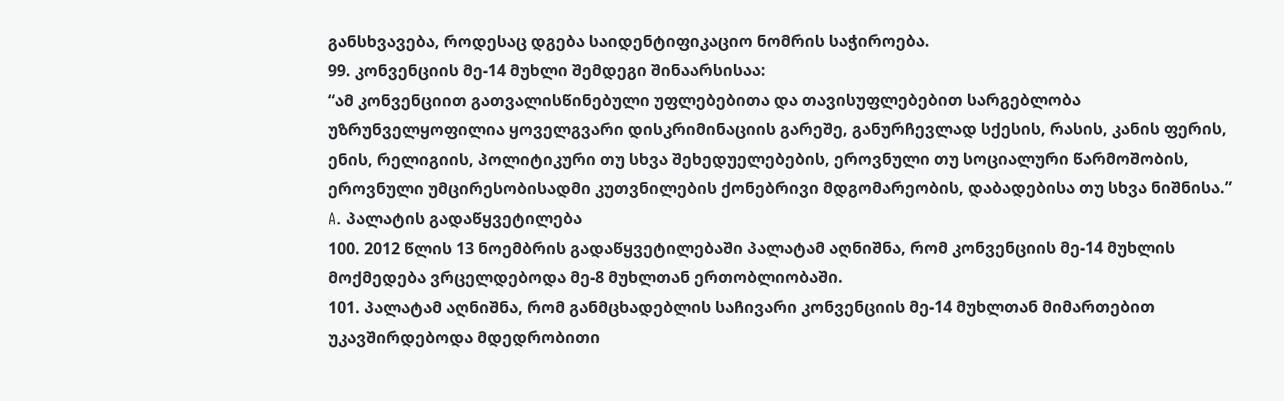განსხვავება, როდესაც დგება საიდენტიფიკაციო ნომრის საჭიროება.
99. კონვენციის მე-14 მუხლი შემდეგი შინაარსისაა:
“ამ კონვენციით გათვალისწინებული უფლებებითა და თავისუფლებებით სარგებლობა უზრუნველყოფილია ყოველგვარი დისკრიმინაციის გარეშე, განურჩევლად სქესის, რასის, კანის ფერის, ენის, რელიგიის, პოლიტიკური თუ სხვა შეხედუელებების, ეროვნული თუ სოციალური წარმოშობის, ეროვნული უმცირესობისადმი კუთვნილების ქონებრივი მდგომარეობის, დაბადებისა თუ სხვა ნიშნისა.”
A. პალატის გადაწყვეტილება
100. 2012 წლის 13 ნოემბრის გადაწყვეტილებაში პალატამ აღნიშნა, რომ კონვენციის მე-14 მუხლის მოქმედება ვრცელდებოდა მე-8 მუხლთან ერთობლიობაში.
101. პალატამ აღნიშნა, რომ განმცხადებლის საჩივარი კონვენციის მე-14 მუხლთან მიმართებით უკავშირდებოდა მდედრობითი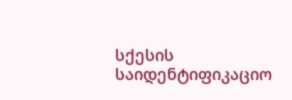სქესის საიდენტიფიკაციო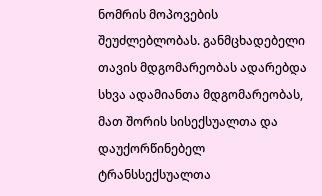ნომრის მოპოვების შეუძლებლობას. განმცხადებელი თავის მდგომარეობას ადარებდა სხვა ადამიანთა მდგომარეობას, მათ შორის სისექსუალთა და დაუქორწინებელ ტრანსსექსუალთა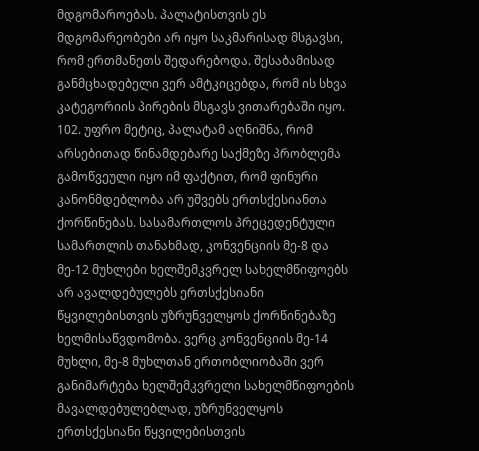მდგომაროებას. პალატისთვის ეს მდგომარეობები არ იყო საკმარისად მსგავსი, რომ ერთმანეთს შედარებოდა. შესაბამისად განმცხადებელი ვერ ამტკიცებდა, რომ ის სხვა კატეგორიის პირების მსგავს ვითარებაში იყო.
102. უფრო მეტიც, პალატამ აღნიშნა, რომ არსებითად წინამდებარე საქმეზე პრობლემა გამოწვეული იყო იმ ფაქტით, რომ ფინური კანონმდებლობა არ უშვებს ერთსქესიანთა ქორწინებას. სასამართლოს პრეცედენტული სამართლის თანახმად, კონვენციის მე-8 და მე-12 მუხლები ხელშემკვრელ სახელმწიფოებს არ ავალდებულებს ერთსქესიანი წყვილებისთვის უზრუნველყოს ქორწინებაზე ხელმისაწვდომობა. ვერც კონვენციის მე-14 მუხლი, მე-8 მუხლთან ერთობლიობაში ვერ განიმარტება ხელშემკვრელი სახელმწიფოების მავალდებულებლად, უზრუნველყოს ერთსქესიანი წყვილებისთვის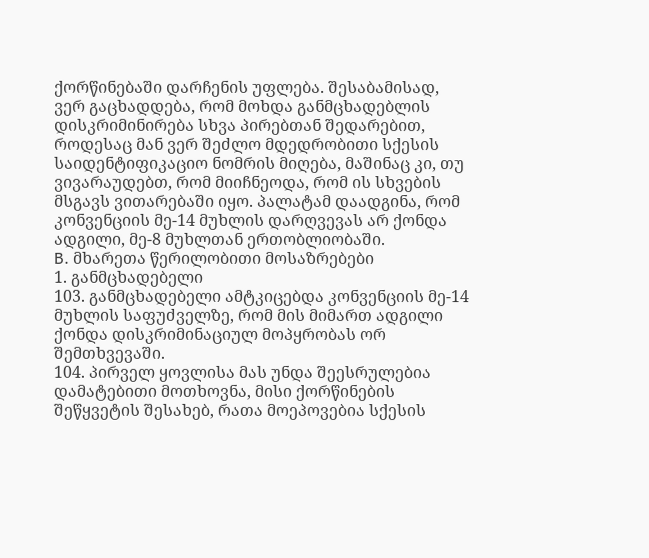ქორწინებაში დარჩენის უფლება. შესაბამისად, ვერ გაცხადდება, რომ მოხდა განმცხადებლის დისკრიმინირება სხვა პირებთან შედარებით, როდესაც მან ვერ შეძლო მდედრობითი სქესის საიდენტიფიკაციო ნომრის მიღება, მაშინაც კი, თუ ვივარაუდებთ, რომ მიიჩნეოდა, რომ ის სხვების მსგავს ვითარებაში იყო. პალატამ დაადგინა, რომ კონვენციის მე-14 მუხლის დარღვევას არ ქონდა ადგილი, მე-8 მუხლთან ერთობლიობაში.
B. მხარეთა წერილობითი მოსაზრებები
1. განმცხადებელი
103. განმცხადებელი ამტკიცებდა კონვენციის მე-14 მუხლის საფუძველზე, რომ მის მიმართ ადგილი ქონდა დისკრიმინაციულ მოპყრობას ორ შემთხვევაში.
104. პირველ ყოვლისა მას უნდა შეესრულებია დამატებითი მოთხოვნა, მისი ქორწინების შეწყვეტის შესახებ, რათა მოეპოვებია სქესის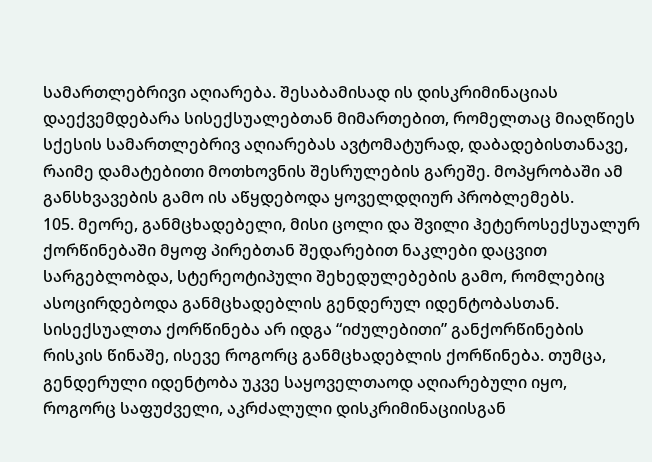სამართლებრივი აღიარება. შესაბამისად ის დისკრიმინაციას დაექვემდებარა სისექსუალებთან მიმართებით, რომელთაც მიაღწიეს სქესის სამართლებრივ აღიარებას ავტომატურად, დაბადებისთანავე, რაიმე დამატებითი მოთხოვნის შესრულების გარეშე. მოპყრობაში ამ განსხვავების გამო ის აწყდებოდა ყოველდღიურ პრობლემებს.
105. მეორე, განმცხადებელი, მისი ცოლი და შვილი ჰეტეროსექსუალურ ქორწინებაში მყოფ პირებთან შედარებით ნაკლები დაცვით სარგებლობდა, სტერეოტიპული შეხედულებების გამო, რომლებიც ასოცირდებოდა განმცხადებლის გენდერულ იდენტობასთან. სისექსუალთა ქორწინება არ იდგა “იძულებითი” განქორწინების რისკის წინაშე, ისევე როგორც განმცხადებლის ქორწინება. თუმცა, გენდერული იდენტობა უკვე საყოველთაოდ აღიარებული იყო, როგორც საფუძველი, აკრძალული დისკრიმინაციისგან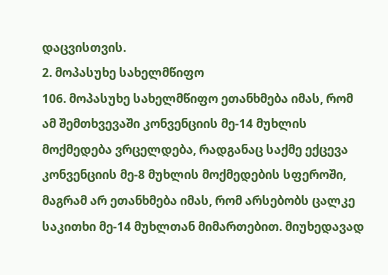დაცვისთვის.
2. მოპასუხე სახელმწიფო
106. მოპასუხე სახელმწიფო ეთანხმება იმას, რომ ამ შემთხვევაში კონვენციის მე-14 მუხლის მოქმედება ვრცელდება, რადგანაც საქმე ექცევა კონვენციის მე-8 მუხლის მოქმედების სფეროში, მაგრამ არ ეთანხმება იმას, რომ არსებობს ცალკე საკითხი მე-14 მუხლთან მიმართებით. მიუხედავად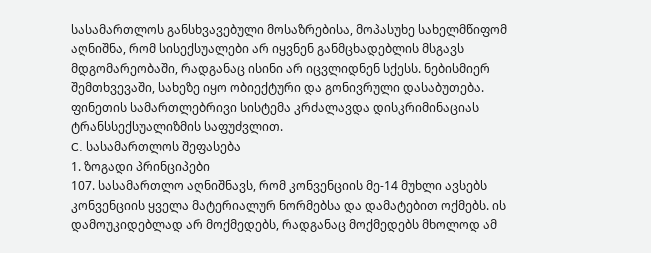სასამართლოს განსხვავებული მოსაზრებისა, მოპასუხე სახელმწიფომ აღნიშნა, რომ სისექსუალები არ იყვნენ განმცხადებლის მსგავს მდგომარეობაში, რადგანაც ისინი არ იცვლიდნენ სქესს. ნებისმიერ შემთხვევაში, სახეზე იყო ობიექტური და გონივრული დასაბუთება. ფინეთის სამართლებრივი სისტემა კრძალავდა დისკრიმინაციას ტრანსსექსუალიზმის საფუძვლით.
C. სასამართლოს შეფასება
1. ზოგადი პრინციპები
107. სასამართლო აღნიშნავს, რომ კონვენციის მე-14 მუხლი ავსებს კონვენციის ყველა მატერიალურ ნორმებსა და დამატებით ოქმებს. ის დამოუკიდებლად არ მოქმედებს, რადგანაც მოქმედებს მხოლოდ ამ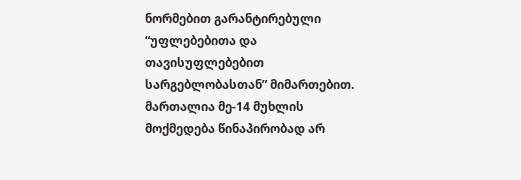ნორმებით გარანტირებული “უფლებებითა და თავისუფლებებით სარგებლობასთან” მიმართებით. მართალია მე-14 მუხლის მოქმედება წინაპირობად არ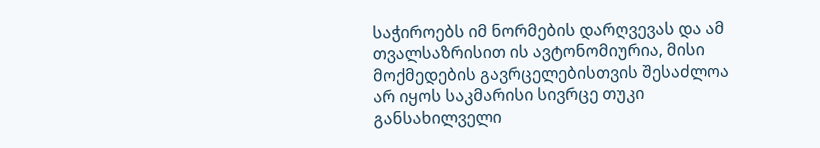საჭიროებს იმ ნორმების დარღვევას და ამ თვალსაზრისით ის ავტონომიურია, მისი მოქმედების გავრცელებისთვის შესაძლოა არ იყოს საკმარისი სივრცე თუკი განსახილველი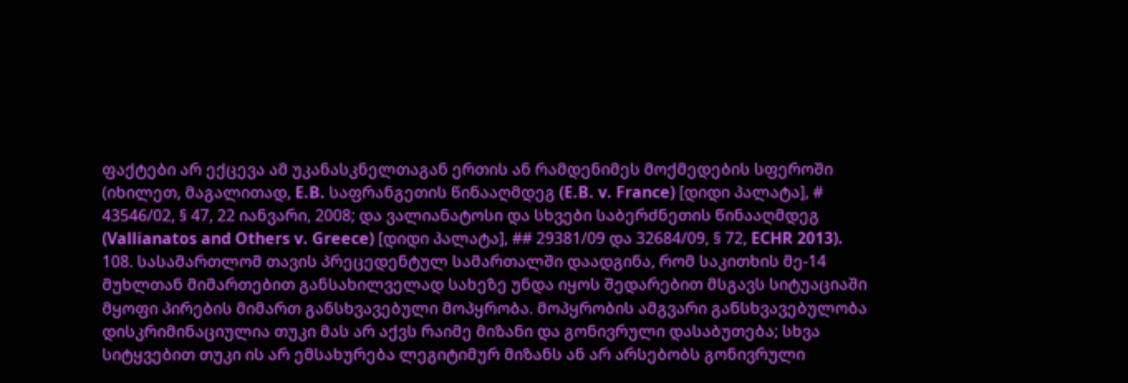ფაქტები არ ექცევა ამ უკანასკნელთაგან ერთის ან რამდენიმეს მოქმედების სფეროში (იხილეთ, მაგალითად, E.B. საფრანგეთის წინააღმდეგ (E.B. v. France) [დიდი პალატა], # 43546/02, § 47, 22 იანვარი, 2008; და ვალიანატოსი და სხვები საბერძნეთის წინააღმდეგ (Vallianatos and Others v. Greece) [დიდი პალატა], ## 29381/09 და 32684/09, § 72, ECHR 2013).
108. სასამართლომ თავის პრეცედენტულ სამართალში დაადგინა, რომ საკითხის მე-14 მუხლთან მიმართებით განსახილველად სახეზე უნდა იყოს შედარებით მსგავს სიტუაციაში მყოფი პირების მიმართ განსხვავებული მოპყრობა. მოპყრობის ამგვარი განსხვავებულობა დისკრიმინაციულია თუკი მას არ აქვს რაიმე მიზანი და გონივრული დასაბუთება; სხვა სიტყვებით თუკი ის არ ემსახურება ლეგიტიმურ მიზანს ან არ არსებობს გონივრული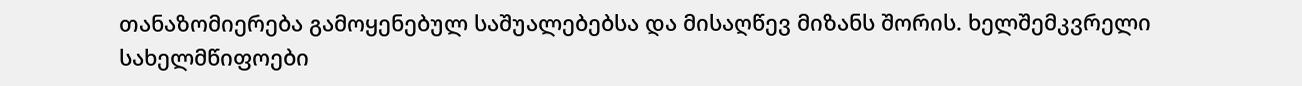თანაზომიერება გამოყენებულ საშუალებებსა და მისაღწევ მიზანს შორის. ხელშემკვრელი სახელმწიფოები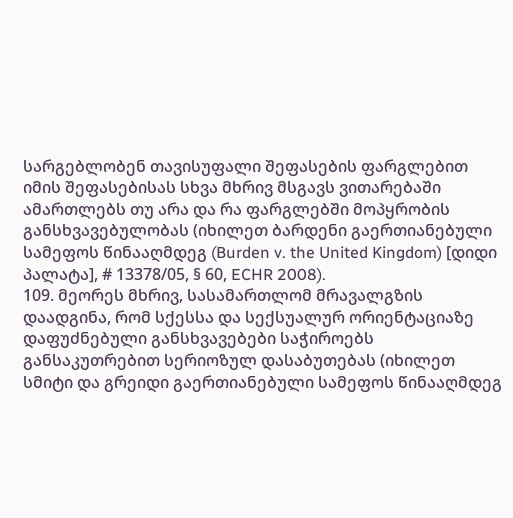სარგებლობენ თავისუფალი შეფასების ფარგლებით იმის შეფასებისას სხვა მხრივ მსგავს ვითარებაში ამართლებს თუ არა და რა ფარგლებში მოპყრობის განსხვავებულობას (იხილეთ ბარდენი გაერთიანებული სამეფოს წინააღმდეგ (Burden v. the United Kingdom) [დიდი პალატა], # 13378/05, § 60, ECHR 2008).
109. მეორეს მხრივ, სასამართლომ მრავალგზის დაადგინა, რომ სქესსა და სექსუალურ ორიენტაციაზე დაფუძნებული განსხვავებები საჭიროებს განსაკუთრებით სერიოზულ დასაბუთებას (იხილეთ სმიტი და გრეიდი გაერთიანებული სამეფოს წინააღმდეგ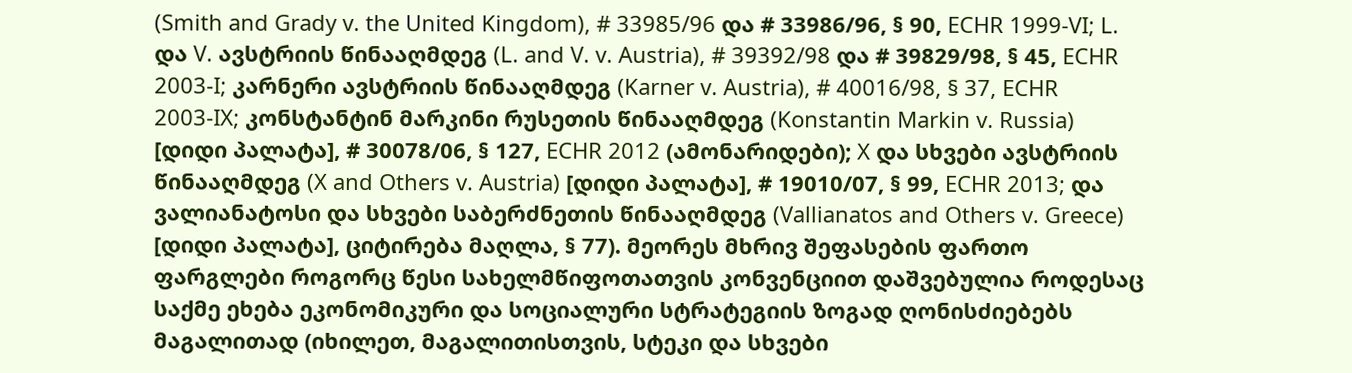(Smith and Grady v. the United Kingdom), # 33985/96 და # 33986/96, § 90, ECHR 1999‑VI; L. და V. ავსტრიის წინააღმდეგ (L. and V. v. Austria), # 39392/98 და # 39829/98, § 45, ECHR 2003‑I; კარნერი ავსტრიის წინააღმდეგ (Karner v. Austria), # 40016/98, § 37, ECHR 2003‑IX; კონსტანტინ მარკინი რუსეთის წინააღმდეგ (Konstantin Markin v. Russia) [დიდი პალატა], # 30078/06, § 127, ECHR 2012 (ამონარიდები); X და სხვები ავსტრიის წინააღმდეგ (X and Others v. Austria) [დიდი პალატა], # 19010/07, § 99, ECHR 2013; და ვალიანატოსი და სხვები საბერძნეთის წინააღმდეგ (Vallianatos and Others v. Greece) [დიდი პალატა], ციტირება მაღლა, § 77). მეორეს მხრივ შეფასების ფართო ფარგლები როგორც წესი სახელმწიფოთათვის კონვენციით დაშვებულია როდესაც საქმე ეხება ეკონომიკური და სოციალური სტრატეგიის ზოგად ღონისძიებებს მაგალითად (იხილეთ, მაგალითისთვის, სტეკი და სხვები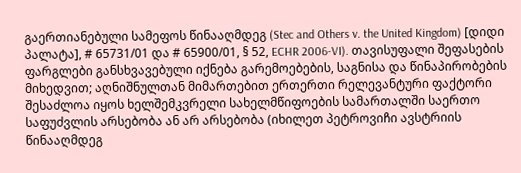გაერთიანებული სამეფოს წინააღმდეგ (Stec and Others v. the United Kingdom) [დიდი პალატა], # 65731/01 და # 65900/01, § 52, ECHR 2006‑VI). თავისუფალი შეფასების ფარგლები განსხვავებული იქნება გარემოებების, საგნისა და წინაპირობების მიხედვით; აღნიშნულთან მიმართებით ერთერთი რელევანტური ფაქტორი შესაძლოა იყოს ხელშემკვრელი სახელმწიფოების სამართალში საერთო საფუძვლის არსებობა ან არ არსებობა (იხილეთ პეტროვიჩი ავსტრიის წინააღმდეგ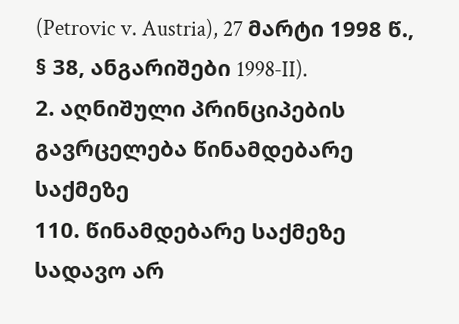(Petrovic v. Austria), 27 მარტი 1998 წ., § 38, ანგარიშები 1998‑II).
2. აღნიშული პრინციპების გავრცელება წინამდებარე საქმეზე
110. წინამდებარე საქმეზე სადავო არ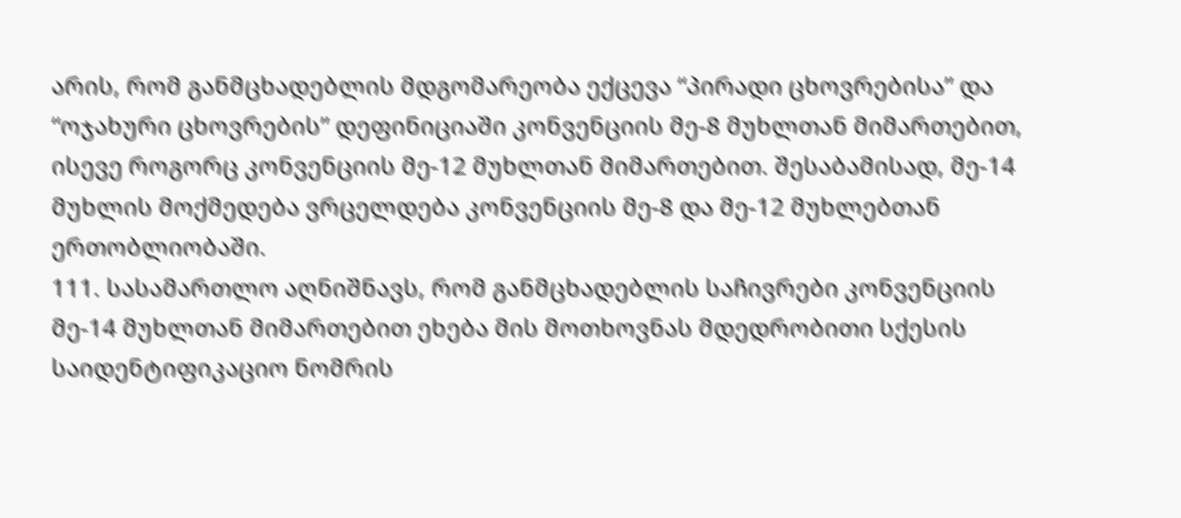არის, რომ განმცხადებლის მდგომარეობა ექცევა “პირადი ცხოვრებისა” და “ოჯახური ცხოვრების” დეფინიციაში კონვენციის მე-8 მუხლთან მიმართებით, ისევე როგორც კონვენციის მე-12 მუხლთან მიმართებით. შესაბამისად, მე-14 მუხლის მოქმედება ვრცელდება კონვენციის მე-8 და მე-12 მუხლებთან ერთობლიობაში.
111. სასამართლო აღნიშნავს, რომ განმცხადებლის საჩივრები კონვენციის მე-14 მუხლთან მიმართებით ეხება მის მოთხოვნას მდედრობითი სქესის საიდენტიფიკაციო ნომრის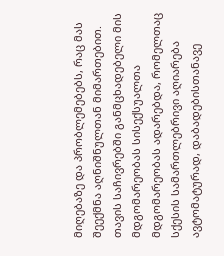მიღებაზე და პრობლემებებს, რაც მას შეექმნა აღნიშნულთან მიმართებით. თავის საჩივრებში განმცხადებელი მის მდგომარეობას სისექსუალთა მდგომარეობას ადარებდა, რომელთაც სქესის სამართლებრივი აღიარება ავტომატურად, დაბადებისთანავე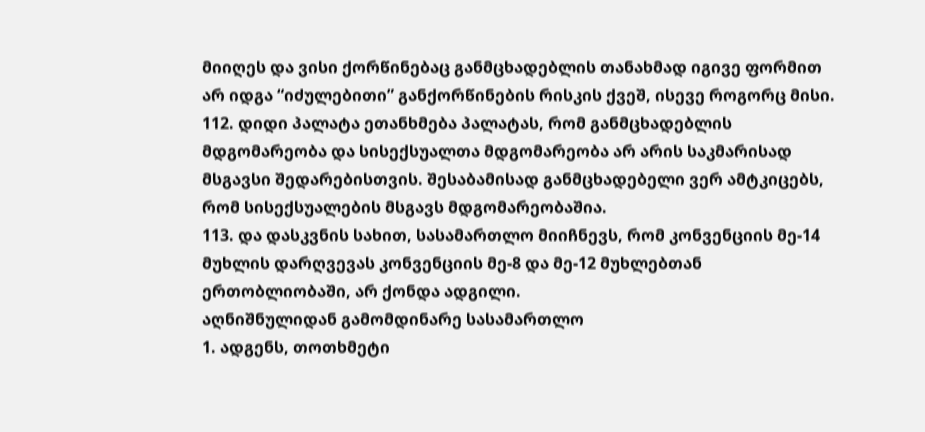მიიღეს და ვისი ქორწინებაც განმცხადებლის თანახმად იგივე ფორმით არ იდგა “იძულებითი” განქორწინების რისკის ქვეშ, ისევე როგორც მისი.
112. დიდი პალატა ეთანხმება პალატას, რომ განმცხადებლის მდგომარეობა და სისექსუალთა მდგომარეობა არ არის საკმარისად მსგავსი შედარებისთვის. შესაბამისად განმცხადებელი ვერ ამტკიცებს, რომ სისექსუალების მსგავს მდგომარეობაშია.
113. და დასკვნის სახით, სასამართლო მიიჩნევს, რომ კონვენციის მე-14 მუხლის დარღვევას კონვენციის მე-8 და მე-12 მუხლებთან ერთობლიობაში, არ ქონდა ადგილი.
აღნიშნულიდან გამომდინარე სასამართლო
1. ადგენს, თოთხმეტი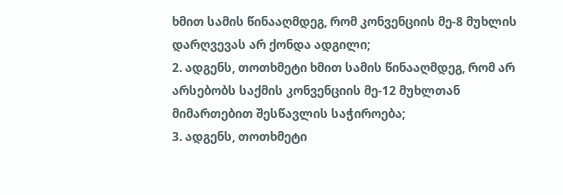ხმით სამის წინააღმდეგ, რომ კონვენციის მე-8 მუხლის დარღვევას არ ქონდა ადგილი;
2. ადგენს, თოთხმეტი ხმით სამის წინააღმდეგ, რომ არ არსებობს საქმის კონვენციის მე-12 მუხლთან მიმართებით შესწავლის საჭიროება;
3. ადგენს, თოთხმეტი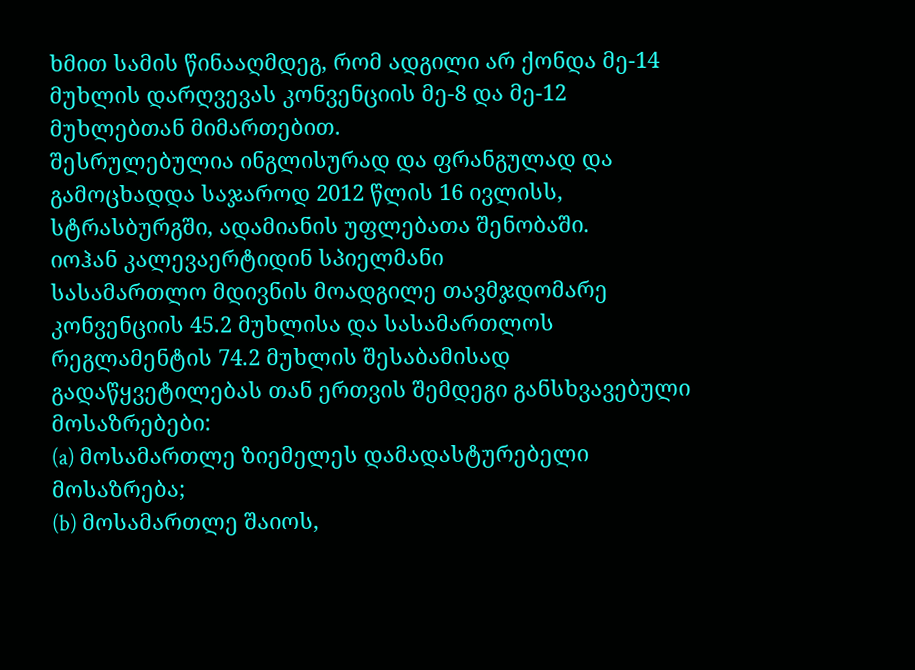ხმით სამის წინააღმდეგ, რომ ადგილი არ ქონდა მე-14 მუხლის დარღვევას კონვენციის მე-8 და მე-12 მუხლებთან მიმართებით.
შესრულებულია ინგლისურად და ფრანგულად და გამოცხადდა საჯაროდ 2012 წლის 16 ივლისს, სტრასბურგში, ადამიანის უფლებათა შენობაში.
იოჰან კალევაერტიდინ სპიელმანი
სასამართლო მდივნის მოადგილე თავმჯდომარე
კონვენციის 45.2 მუხლისა და სასამართლოს რეგლამენტის 74.2 მუხლის შესაბამისად გადაწყვეტილებას თან ერთვის შემდეგი განსხვავებული მოსაზრებები:
(a) მოსამართლე ზიემელეს დამადასტურებელი მოსაზრება;
(b) მოსამართლე შაიოს,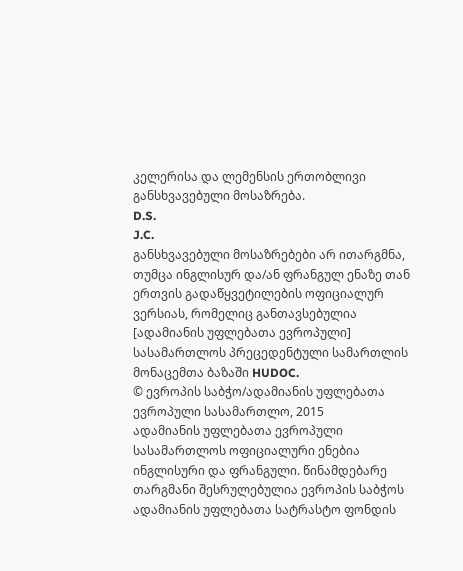კელერისა და ლემენსის ერთობლივი განსხვავებული მოსაზრება.
D.S.
J.C.
განსხვავებული მოსაზრებები არ ითარგმნა, თუმცა ინგლისურ და/ან ფრანგულ ენაზე თან ერთვის გადაწყვეტილების ოფიციალურ ვერსიას, რომელიც განთავსებულია [ადამიანის უფლებათა ევროპული] სასამართლოს პრეცედენტული სამართლის მონაცემთა ბაზაში HUDOC.
© ევროპის საბჭო/ადამიანის უფლებათა ევროპული სასამართლო, 2015
ადამიანის უფლებათა ევროპული სასამართლოს ოფიციალური ენებია ინგლისური და ფრანგული. წინამდებარე თარგმანი შესრულებულია ევროპის საბჭოს ადამიანის უფლებათა სატრასტო ფონდის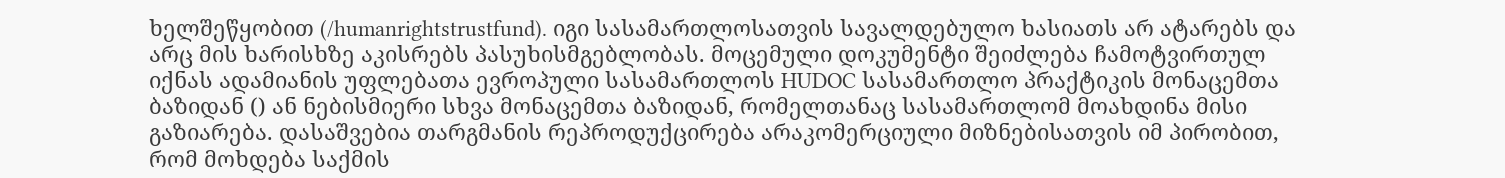ხელშეწყობით (/humanrightstrustfund). იგი სასამართლოსათვის სავალდებულო ხასიათს არ ატარებს და არც მის ხარისხზე აკისრებს პასუხისმგებლობას. მოცემული დოკუმენტი შეიძლება ჩამოტვირთულ იქნას ადამიანის უფლებათა ევროპული სასამართლოს HUDOC სასამართლო პრაქტიკის მონაცემთა ბაზიდან () ან ნებისმიერი სხვა მონაცემთა ბაზიდან, რომელთანაც სასამართლომ მოახდინა მისი გაზიარება. დასაშვებია თარგმანის რეპროდუქცირება არაკომერციული მიზნებისათვის იმ პირობით, რომ მოხდება საქმის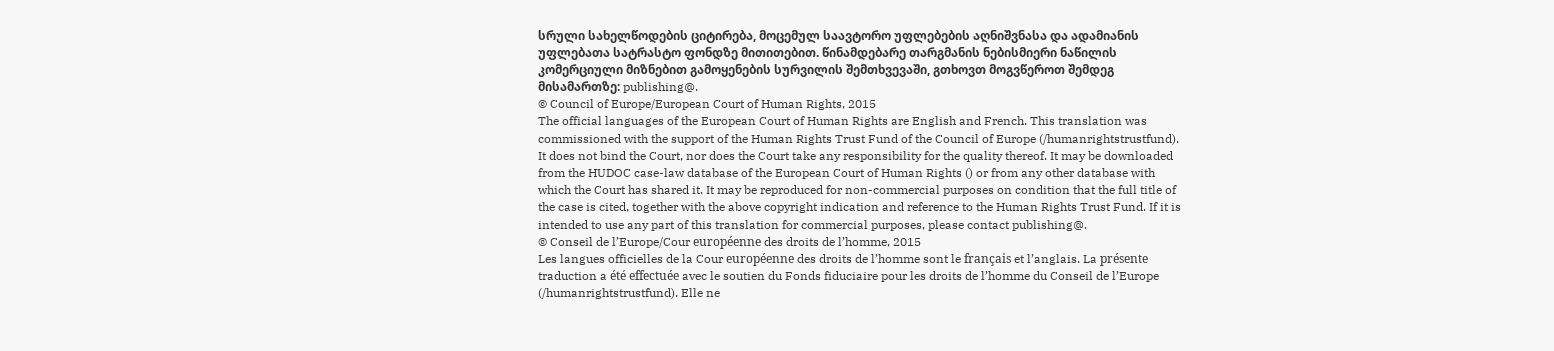სრული სახელწოდების ციტირება, მოცემულ საავტორო უფლებების აღნიშვნასა და ადამიანის უფლებათა სატრასტო ფონდზე მითითებით. წინამდებარე თარგმანის ნებისმიერი ნაწილის კომერციული მიზნებით გამოყენების სურვილის შემთხვევაში, გთხოვთ მოგვწეროთ შემდეგ მისამართზე: publishing@.
© Council of Europe/European Court of Human Rights, 2015
The official languages of the European Court of Human Rights are English and French. This translation was commissioned with the support of the Human Rights Trust Fund of the Council of Europe (/humanrightstrustfund). It does not bind the Court, nor does the Court take any responsibility for the quality thereof. It may be downloaded from the HUDOC case-law database of the European Court of Human Rights () or from any other database with which the Court has shared it. It may be reproduced for non-commercial purposes on condition that the full title of the case is cited, together with the above copyright indication and reference to the Human Rights Trust Fund. If it is intended to use any part of this translation for commercial purposes, please contact publishing@.
© Conseil de l’Europe/Cour européenne des droits de l’homme, 2015
Les langues officielles de la Cour européenne des droits de l’homme sont le français et l’anglais. La présente traduction a été effectuée avec le soutien du Fonds fiduciaire pour les droits de l’homme du Conseil de l’Europe (/humanrightstrustfund). Elle ne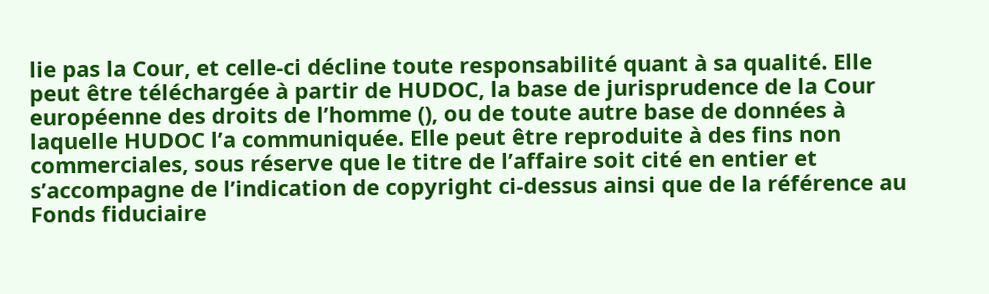lie pas la Cour, et celle-ci décline toute responsabilité quant à sa qualité. Elle peut être téléchargée à partir de HUDOC, la base de jurisprudence de la Cour européenne des droits de l’homme (), ou de toute autre base de données à laquelle HUDOC l’a communiquée. Elle peut être reproduite à des fins non commerciales, sous réserve que le titre de l’affaire soit cité en entier et s’accompagne de l’indication de copyright ci-dessus ainsi que de la référence au Fonds fiduciaire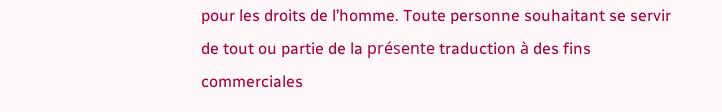pour les droits de l’homme. Toute personne souhaitant se servir de tout ou partie de la présente traduction à des fins commerciales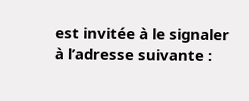est invitée à le signaler à l’adresse suivante :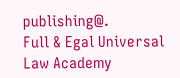publishing@.
Full & Egal Universal Law Academy